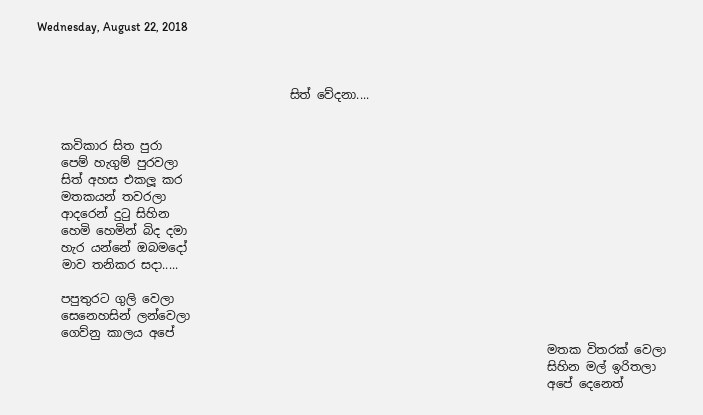Wednesday, August 22, 2018



                                          සිත් වේදනා....


    කවිකාර සිත පුරා
    පෙම් හැගුම් පුරවලා
    සිත් අහස එකලූ කර
    මතකයන් තවරලා
    ආදරෙන් දුටු සිහින
    හෙමි හෙමින් බිද දමා
    හැර යන්නේ ඔබමදෝ
    මාව තනිකර සදා.....

    පපුතුරට ගුලි වෙලා
    සෙනෙහසින් ලන්වෙලා
    ගෙව්නු කාලය අපේ
                                                                                     මතක විතරක් වෙලා
                                                                                     සිහින මල් ඉරිතලා
                                                                                     අපේ දෙනෙත්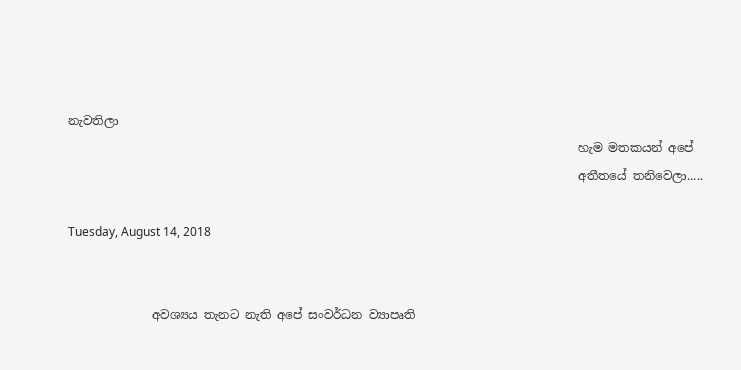නැවතිලා
                                                                                     හැම මතකයන් අපේ
                                                                                     අතීතයේ තනිවෙලා.....

Tuesday, August 14, 2018


              අවශ්‍යය තැනට නැති අපේ සංවර්ධන ව්‍යාපෘති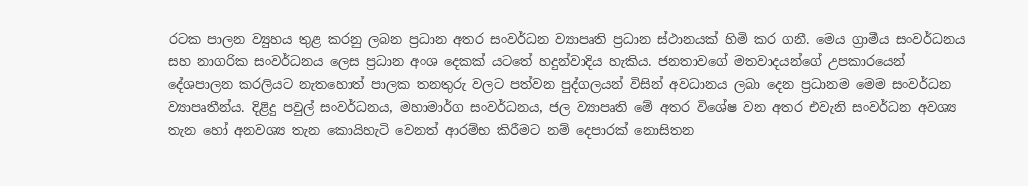රටක පාලන ව්‍යුහය තුළ කරනු ලබන ප්‍රධාන අතර සංවර්ධන ව්‍යාපෘති ප්‍රධාන ස්ථානයක් හිමි කර ගනී. මෙය ග්‍රාමීය සංවර්ධනය සහ නාගරික සංවර්ධනය ලෙස ප්‍රධාන අංශ දෙකක් යටතේ හදුන්වාදිය හැකිය. ජනතාවගේ මතවාදයන්ගේ උපකාරයෙන් දේශපාලන කරලියට නැතහොත් පාලක තනතුරු වලට පත්වන පුද්ගලයන් විසින් අවධානය ලබා දෙන ප්‍රධානම මෙම සංවර්ධන ව්‍යාපෘතීන්ය. දිළිදු පවුල් සංවර්ධනය, මහාමාර්ග සංවර්ධනය, ජල ව්‍යාපෘති මේ අතර විශේෂ වන අතර එවැනි සංවර්ධන අවශ්‍ය තැන හෝ අනවශ්‍ය තැන කොයිහැටි වෙනත් ආරම්භ කිරීමට නම් දෙපාරක් නොසිතන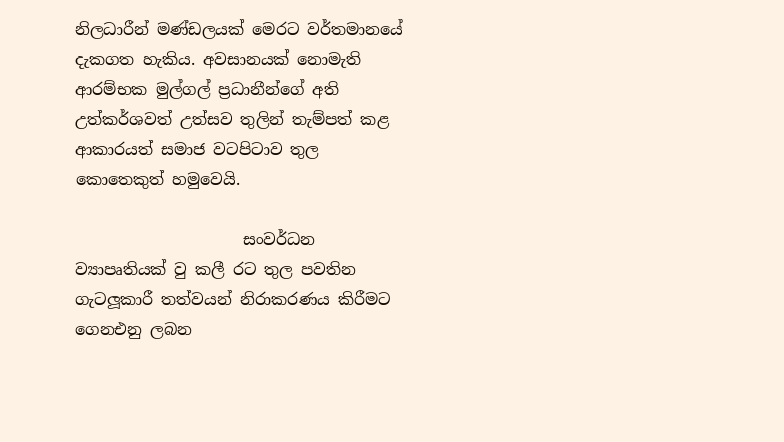නිලධාරීන් මණ්ඩලයක් මෙරට වර්තමානයේ දැකගත හැකිය. අවසානයක් නොමැති ආරම්භක මුල්ගල් ප්‍රධානීන්ගේ අති උත්කර්ශවත් උත්සව තුලින් තැම්පත් කළ ආකාරයත් සමාජ වටපිටාව තුල කොතෙකුත් හමුවෙයි.

                     සංවර්ධන ව්‍යාපෘතියක් වු කලී රට තුල පවතින ගැටලූකාරී තත්වයන් නිරාකරණය කිරීමට ගෙනඑනු ලබන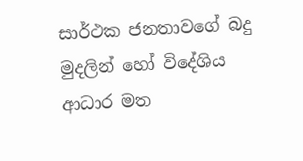සාර්ථක ජනතාවගේ බදු මුදලින් හෝ විදේශිය ආධාර මත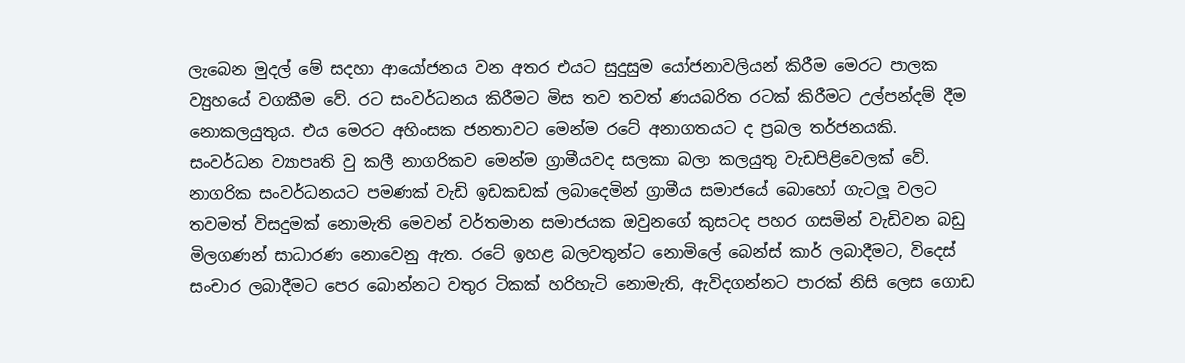ලැබෙන මුදල් මේ සදහා ආයෝජනය වන අතර එයට සුදුසුම යෝජනාවලියන් කිරීම මෙරට පාලක ව්‍යුහයේ වගකීම වේ. රට සංවර්ධනය කිරීමට මිස තව තවත් ණයබරිත රටක් කිරීමට උල්පන්දම් දීම නොකලයුතුය. එය මෙරට අහිංසක ජනතාවට මෙන්ම රටේ අනාගතයට ද ප්‍රබල තර්ජනයකි. සංවර්ධන ව්‍යාපෘති වු කලී නාගරිකව මෙන්ම ග්‍රාමීයවද සලකා බලා කලයුතු වැඩපිළිවෙලක් වේ. නාගරික සංවර්ධනයට පමණක් වැඩි ඉඩකඩක් ලබාදෙමින් ග්‍රාමීය සමාජයේ බොහෝ ගැටලූ වලට තවමත් විසදුමක් නොමැති මෙවන් වර්තමාන සමාජයක ඔවුනගේ කුසටද පහර ගසමින් වැඩිවන බඩු මිලගණන් සාධාරණ නොවෙනු ඇත. රටේ ඉහළ බලවතුන්ට නොමිලේ බෙන්ස් කාර් ලබාදීමට, විදෙස් සංචාර ලබාදීමට පෙර බොන්නට වතුර ටිකක් හරිහැටි නොමැති, ඇවිදගන්නට පාරක් නිසි ලෙස ගොඩ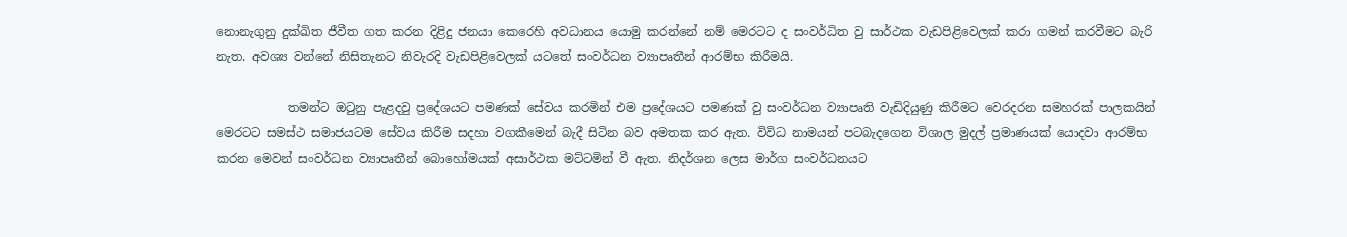නොනැගුනු දුක්ඛිත ජීවීත ගත කරන දිළිදු ජනයා කෙරෙහි අවධානය යොමු කරන්නේ නම් මෙරටට ද සංවර්ධිත වු සාර්ථක වැඩපිළිවෙලක් කරා ගමන් කරවීමට බැරි නැත. අවශ්‍ය වන්නේ නිසිතැනට නිවැරදි වැඩපිළිවෙලක් යටතේ සංවර්ධන ව්‍යාපෘතීන් ආරම්භ කිරීමයි.

            තමන්ට ඔටුනු පැළදවු ප්‍රදේශයට පමණක් සේවය කරමින් එම ප්‍රදේශයට පමණක් වු සංවර්ධන ව්‍යාපෘති වැඩිදියුණු කිරීමට වෙරදරන සමහරක් පාලකයින් මෙරටට සමස්ථ සමාජයටම සේවය කිරීම සදහා වගකීමෙන් බැදී සිටින බව අමතක කර ඇත. විවිධ නාමයන් පටබැදගෙන විශාල මුදල් ප්‍රමාණයක් යොදවා ආරම්භ කරන මෙවන් සංවර්ධන ව්‍යාපෘතීන් බොහෝමයක් අසාර්ථක මට්ටමින් වී ඇත. නිදර්ශන ලෙස මාර්ග සංවර්ධනයට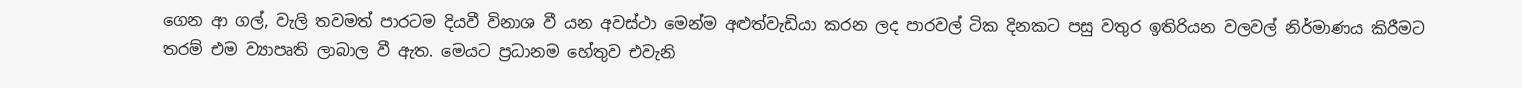ගෙන ආ ගල්, වැලි තවමත් පාරටම දියවී විනාශ වී යන අවස්ථා මෙන්ම අළුත්වැඩියා කරන ලද පාරවල් ටික දිනකට පසු වතුර ඉතිරියන වලවල් නිර්මාණය කිරීමට තරම් එම ව්‍යාපෘති ලාබාල වී ඇත. මෙයට ප්‍රධානම හේතුව එවැනි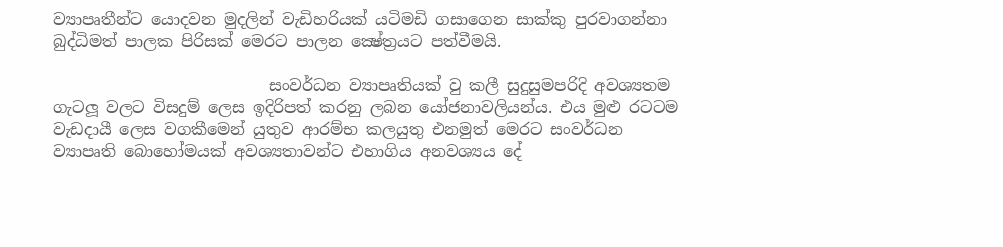ව්‍යාපෘතීන්ට යොදවන මුදලින් වැඩිහරියක් යටිමඩි ගසාගෙන සාක්කු පුරවාගන්නා බුද්ධිමත් පාලක පිරිසක් මෙරට පාලන ක්‍ෂේත්‍රයට පත්වීමයි.

                           සංවර්ධන ව්‍යාපෘතියක් වු කලී සුදුසුමපරිදි අවශ්‍යතම ගැටලූ වලට විසදුම් ලෙස ඉදිරිපත් කරනු ලබන යෝජනාවලියන්ය. එය මුළු රටටම වැඩදායී ලෙස වගකීමෙන් යුතුව ආරම්භ කලයුතු එනමුත් මෙරට සංවර්ධන ව්‍යාපෘති බොහෝමයක් අවශ්‍යතාවන්ට එහාගිය අනවශ්‍යය දේ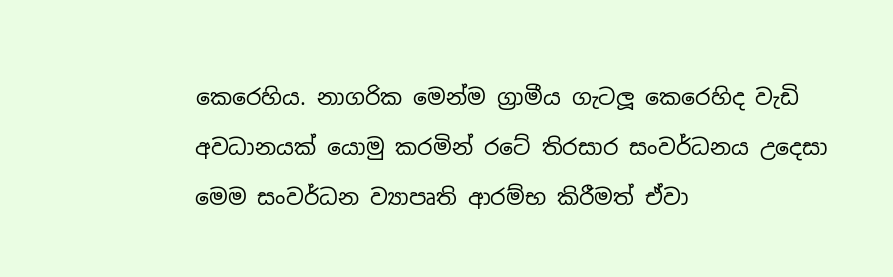කෙරෙහිය. නාගරික මෙන්ම ග්‍රාමීය ගැටලූ කෙරෙහිද වැඩි අවධානයක් යොමු කරමින් රටේ තිරසාර සංවර්ධනය උදෙසා මෙම සංවර්ධන ව්‍යාපෘති ආරම්භ කිරීමත් ඒවා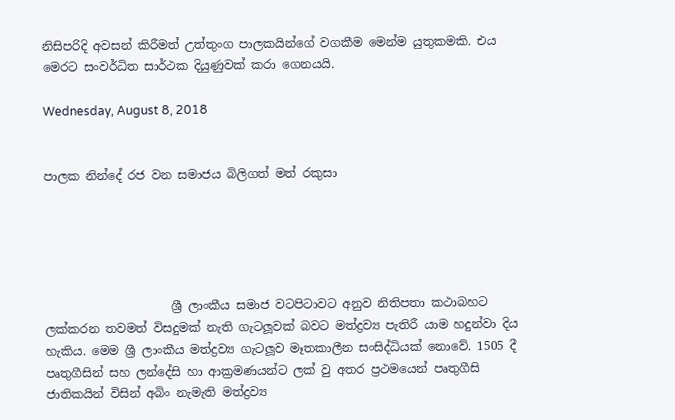නිසිපරිදි අවසන් කිරීමත් උත්තුංග පාලකයින්ගේ වගකීම මෙන්ම යුතුකමකි. එය මෙරට සංවර්ධිත සාර්ථක දියුණුවක් කරා ගෙනයයි.

Wednesday, August 8, 2018


පාලක නින්දේ රජ වන සමාජය බිලිගත් මත් රකුසා





                     ශ්‍රී ලාංකීය සමාජ වටපිටාවට අනුව නිතිපතා කථාබහට ලක්කරන තවමත් විසදුමක් නැති ගැටලූවක් බවට මත්ද්‍රව්‍ය පැතිරී යාම හදුන්වා දිය හැකිය. මෙම ශ්‍රී ලාංකීය මත්ද්‍රව්‍ය ගැටලූව මෑතකාලීන සංසිද්ධියක් නොවේ. 1505 දී පෘතුගීසින් සහ ලන්දේසි හා ආක්‍රමණයන්ට ලක් වු අතර ප්‍රථමයෙන් පෘතුගීසි ජාතිකයින් විසින් අබිං නැමැති මත්ද්‍රව්‍ය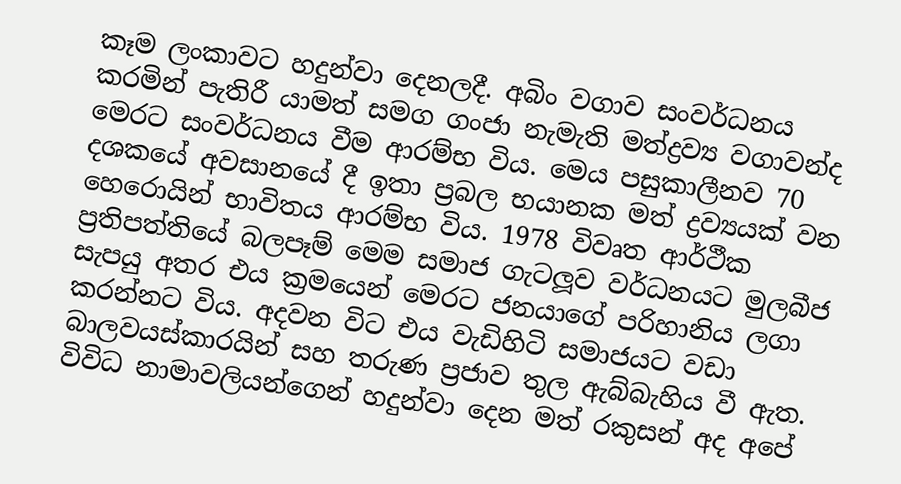කෑම ලංකාවට හදුන්වා දෙනලදී. අබිං වගාව සංවර්ධනය කරමින් පැතිරී යාමත් සමග ගංජා නැමැති මත්ද්‍රව්‍ය වගාවන්ද මෙරට සංවර්ධනය වීම ආරම්භ විය. මෙය පසුකාලීනව 70 දශකයේ අවසානයේ දී ඉතා ප්‍රබල භයානක මත් ද්‍රව්‍යයක් වන හෙරොයින් භාවිතය ආරම්භ විය. 1978 විවෘත ආර්ථීක ප්‍රතිපත්තියේ බලපෑම් මෙම සමාජ ගැටලූව වර්ධනයට මුලබීජ සැපයු අතර එය ක්‍රමයෙන් මෙරට ජනයාගේ පරිහානිය ලගා කරන්නට විය. අදවන විට එය වැඩිහිටි සමාජයට වඩා බාලවයස්කාරයින් සහ තරුණ ප්‍රජාව තුල ඇබ්බැහිය වී ඇත. විවිධ නාමාවලියන්ගෙන් හදුන්වා දෙන මත් රකුසන් අද අපේ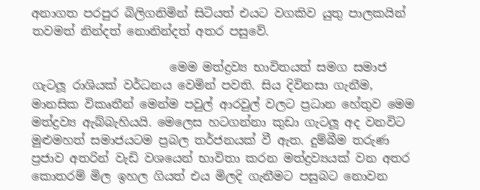අනාගත පරපුර බිලිගනිමින් සිටියත් එයට වගකිව යුතු පාලකයින් තවමත් නින්දත් නොනින්දත් අතර පසුවේ.

                       මෙම මත්ද්‍රව්‍ය භාවිතයත් සමග සමාජ ගැටලූ රාශියක් වර්ධනය වෙමින් පවති. සිය දිවිනසා ගැනීම, මානසික විකෘතීන් මෙන්ම පවුල් ආරවුල් වලට ප්‍රධාන හේතුව මෙම මත්ද්‍රව්‍ය ඇබ්බැහියයි. මෙලෙස හටගන්නා කුඩා ගැටලූ අද වනවිට මුළුමහත් සමාජයටම ප්‍රබල තර්ජනයක් වී ඇත. දුම්බීම තරුණ ප්‍රජාව අතරින් වැඩි වශයෙන් භාවිතා කරන මත්ද්‍රව්‍යයක් වන අතර කොතරම් මිල ඉහල ගියත් එය මිලදි ගැනීමට පසුබට නොවන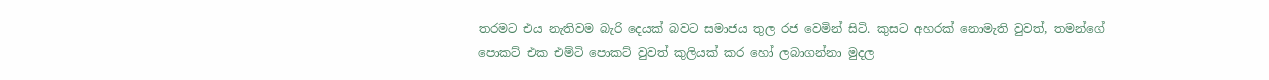තරමට එය නැතිවම බැරි දෙයක් බවට සමාජය තුල රජ වෙමින් සිටි. කුසට අහරක් නොමැති වුවත්, තමන්ගේ පොකට් එක එම්ටි පොකට් වුවත් කුලියක් කර හෝ ලබාගන්නා මුදල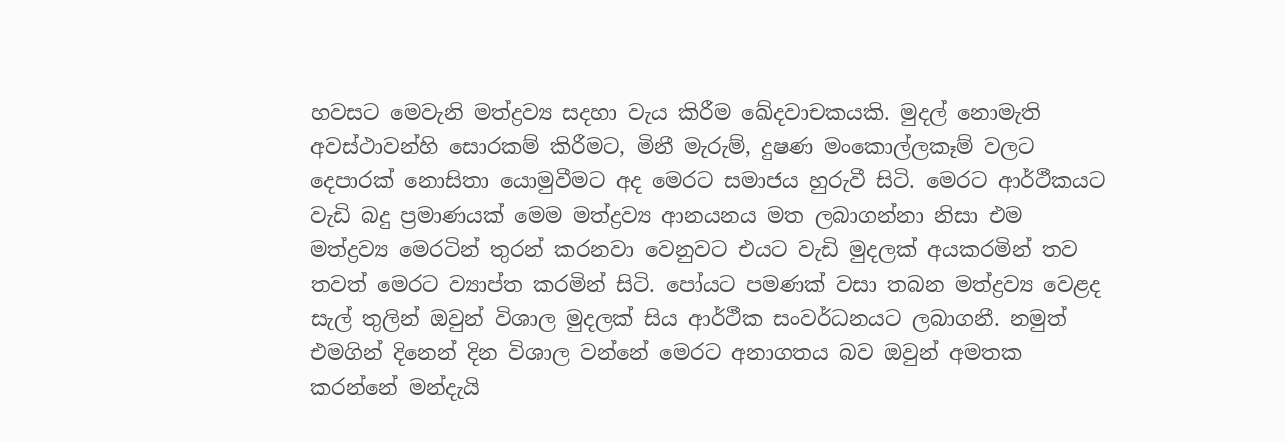හවසට මෙවැනි මත්ද්‍රව්‍ය සදහා වැය කිරීම ඛේදවාචකයකි. මුදල් නොමැති අවස්ථාවන්හි සොරකම් කිරීමට, මිනී මැරුම්, දුෂණ මංකොල්ලකෑම් වලට දෙපාරක් නොසිතා යොමුවීමට අද මෙරට සමාජය හුරුවී සිටි. මෙරට ආර්ථීකයට වැඩි බදු ප්‍රමාණයක් මෙම මත්ද්‍රව්‍ය ආනයනය මත ලබාගන්නා නිසා එම මත්ද්‍රව්‍ය මෙරටින් තුරන් කරනවා වෙනුවට එයට වැඩි මුදලක් අයකරමින් තව තවත් මෙරට ව්‍යාප්ත කරමින් සිටි. පෝයට පමණක් වසා තබන මත්ද්‍රව්‍ය වෙළද සැල් තුලින් ඔවුන් විශාල මුදලක් සිය ආර්ථීක සංවර්ධනයට ලබාගනී. නමුත් එමගින් දිනෙන් දින විශාල වන්නේ මෙරට අනාගතය බව ඔවුන් අමතක කරන්නේ මන්දැයි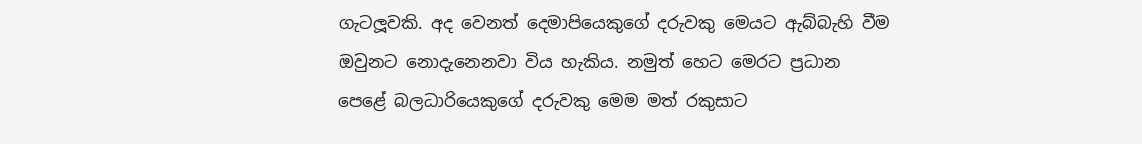ගැටලූවකි. අද වෙනත් දෙමාපියෙකුගේ දරුවකු මෙයට ඇබ්බැහි වීම ඔවුනට නොදැනෙනවා විය හැකිය. නමුත් හෙට මෙරට ප්‍රධාන පෙළේ බලධාරියෙකුගේ දරුවකු මෙම මත් රකුසාට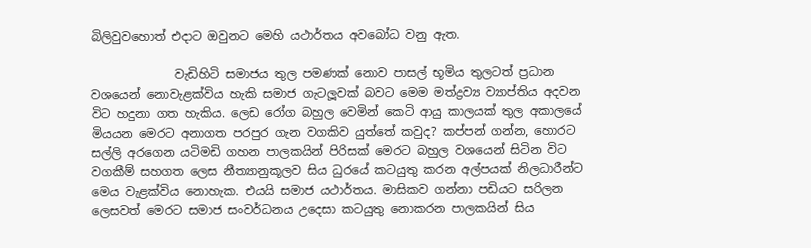බිලිවුවහොත් එදාට ඔවුනට මෙහි යථාර්තය අවබෝධ වනු ඇත.

              වැඩිහිටි සමාජය තුල පමණක් නොව පාසල් භූමිය තුලටත් ප්‍රධාන වශයෙන් නොවැළක්විය හැකි සමාජ ගැටලූවක් බවට මෙම මත්ද්‍රව්‍ය ව්‍යාප්තිය අදවන විට හදුනා ගත හැකිය. ලෙඩ රෝග බහුල වෙමින් කෙටි ආයු කාලයක් තුල අකාලයේ මියයන මෙරට අනාගත පරපුර ගැන වගකිව යුත්තේ කවුද? කප්පන් ගන්න, හොරට සල්ලි අරගෙන යටිමඩි ගහන පාලකයින් පිරිසක් මෙරට බහුල වශයෙන් සිටින විට වගකීම් සහගත ලෙස නීත්‍යානුකූලව සිය ධුරයේ කටයුතු කරන අල්පයක් නිලධාරීන්ට මෙය වැළක්විය නොහැක. එයයි සමාජ යථාර්තය. මාසිකව ගන්නා පඩියට සරිලන ලෙසවත් මෙරට සමාජ සංවර්ධනය උදෙසා කටයුතු නොකරන පාලකයින් සිය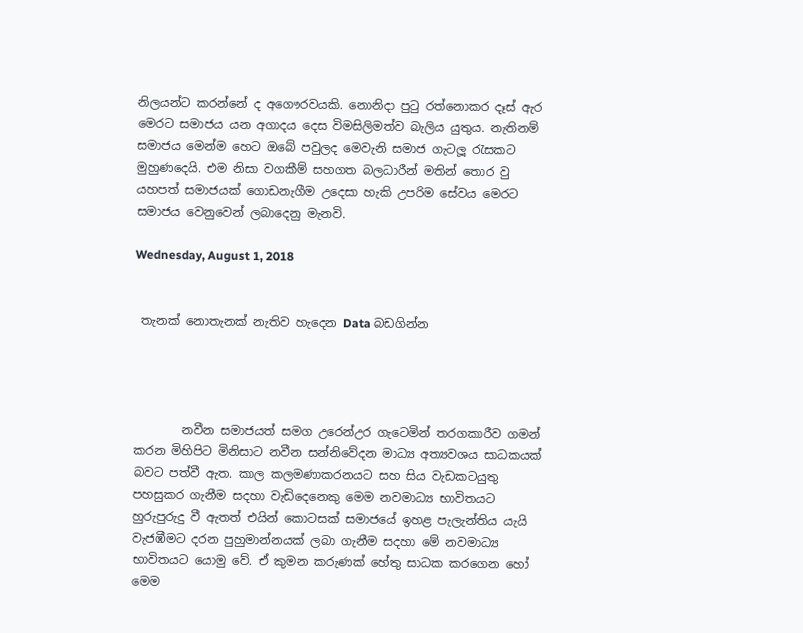නිලයන්ට කරන්නේ ද අගෞරවයකි. නොනිදා පුටු රත්නොකර දෑස් ඇර මෙරට සමාජය යන අගාදය දෙස විමසිලිමත්ව බැලිය යුතුය. නැතිනම් සමාජය මෙන්ම හෙට ඔබේ පවුලද මෙවැනි සමාජ ගැටලූ රැසකට මුහුණදෙයි. එම නිසා වගකීම් සහගත බලධාරීන් මතින් තොර වු යහපත් සමාජයක් ගොඩනැගීම උදෙසා හැකි උපරිම සේවය මෙරට සමාජය වෙනුවෙන් ලබාදෙනු මැනවි.

Wednesday, August 1, 2018


 තැනක් නොතැනක් නැතිව හැදෙන Data බඩගින්න




        නවීන සමාජයත් සමග උරෙන්උර ගැටෙමින් තරගකාරීව ගමන් කරන මිහිපිට මිනිසාට නවීන සන්නිවේදන මාධ්‍ය අත්‍යවශය සාධකයක් බවට පත්වී ඇත. කාල කලමණාකරනයට සහ සිය වැඩකටයුතු පහසුකර ගැනීම සදහා වැඩිදෙනෙකු මෙම නවමාධ්‍ය භාවිතයට හුරුපුරුදු වී ඇතත් එයින් කොටසක් සමාජයේ ඉහළ පැලැන්තිය යැයි වැජඹීමට දරන පුහුමාන්නයක් ලබා ගැනීම සදහා මේ නවමාධ්‍ය භාවිතයට යොමු වේ. ඒ කුමන කරුණක් හේතු සාධක කරගෙන හෝ මෙම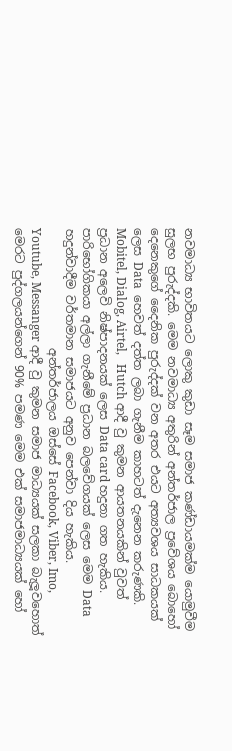නවමාධ්‍ය භාවිතයට ලොකු කුඩා සෑම සමාජ කණ්ඩායමක්ම යොමුවීම සුලභ පුරුද්දකි. මෙම නවමාධ්‍ය අතුරින් අන්තර්ජාල ප්‍රවේශය බොහෝ දෙනෙකුගේ දෛනික පුරුද්දක් වන අතර එයට අත්‍යවශය සාධකයක් ලෙස Data  හෙවත් දත්ත ලබා ගැනීම කාහටත් දැනෙන කරුණකි. Mobitel, Dialog, Airtel,   Hutch ආදී වු කුමන ආයතනයකින් වුවත් ප්‍රධාන අලෙවි නිෂ්පාදනයක් ලෙස Data card හදුනා ගත හැකිය. පාරිභෝගිකයා අල්ලා ගැනීමේ ප්‍රධාන බලවේගයක් ලෙස මෙම Data හදුන්වාදීම වර්තමාන සමාජයට අනුව පෙන්වා දිය හැකිය.
                    අන්තර්ජාලය ඔස්සේ Facebook, Viber, Imo, Youtube, Messanger ආදී වු කුමන සමාජ මාධ්‍යයක් සලකා බැලූවහොත් මෙරට පුද්ගලයන්ගෙන් 90% පමණ මෙම එක් සමාජමාධ්‍යයක් හෝ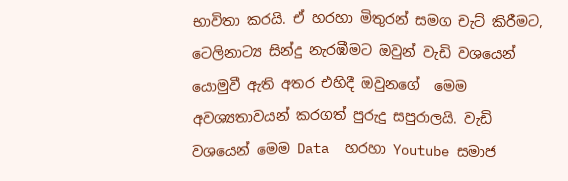භාවිතා කරයි. ඒ හරහා මිතුරන් සමග චැට් කිරීමට, ටෙලිනාට්‍ය සින්දු නැරඹීමට ඔවුන් වැඩි වශයෙන් යොමුවී ඇති අතර එහිදී ඔවුනගේ  මෙම අවශ්‍යතාවයන් කරගත් පුරුදු සපුරාලයි. වැඩි වශයෙන් මෙම Data  හරහා Youtube සමාජ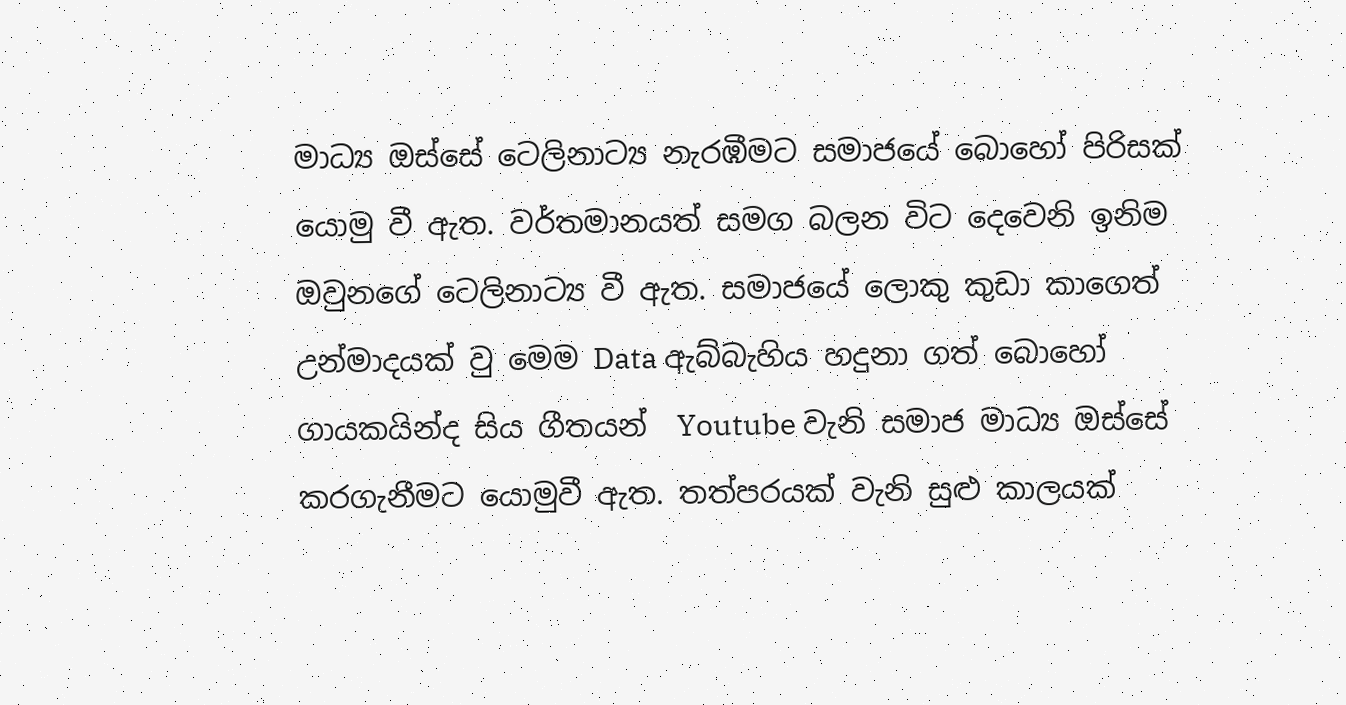මාධ්‍ය ඔස්සේ ටෙලිනාට්‍ය නැරඹීමට සමාජයේ බොහෝ පිරිසක් යොමු වී ඇත. වර්තමානයත් සමග බලන විට දෙවෙනි ඉනිම ඔවුනගේ ටෙලිනාට්‍ය වී ඇත. සමාජයේ ලොකු කුඩා කාගෙත් උන්මාදයක් වු මෙම Data ඇබ්බැහිය හදුනා ගත් බොහෝ ගායකයින්ද සිය ගීතයන්  Youtube වැනි සමාජ මාධ්‍ය ඔස්සේ කරගැනීමට යොමුවී ඇත. තත්පරයක් වැනි සුළු කාලයක්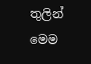තුලින් මෙම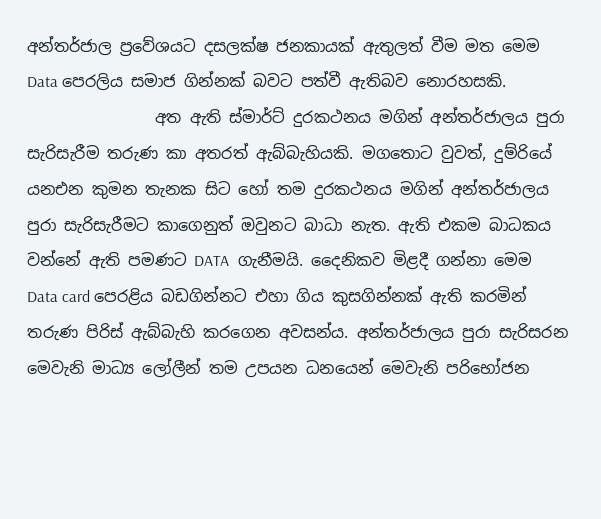අන්තර්ජාල ප්‍රවේශයට දසලක්ෂ ජනකායක් ඇතුලත් වීම මත මෙම Data පෙරලිය සමාජ ගින්නක් බවට පත්වී ඇතිබව නොරහසකි.
                අත ඇති ස්මාර්ට් දුරකථනය මගින් අන්තර්ජාලය පුරා සැරිසැරීම තරුණ කා අතරත් ඇබ්බැහියකි. මගතොට වුවත්, දුම්රියේ යනඑන කුමන තැනක සිට හෝ තම දුරකථනය මගින් අන්තර්ජාලය පුරා සැරිසැරීමට කාගෙනුත් ඔවුනට බාධා නැත. ඇති එකම බාධකය වන්නේ ඇති පමණට DATA  ගැනීමයි. දෛනිකව මිළදී ගන්නා මෙම Data card පෙරළිය බඩගින්නට එහා ගිය කුසගින්නක් ඇති කරමින් තරුණ පිරිස් ඇබ්බැහි කරගෙන අවසන්ය. අන්තර්ජාලය පුරා සැරිසරන මෙවැනි මාධ්‍ය ලෝලීන් තම උපයන ධනයෙන් මෙවැනි පරිභෝජන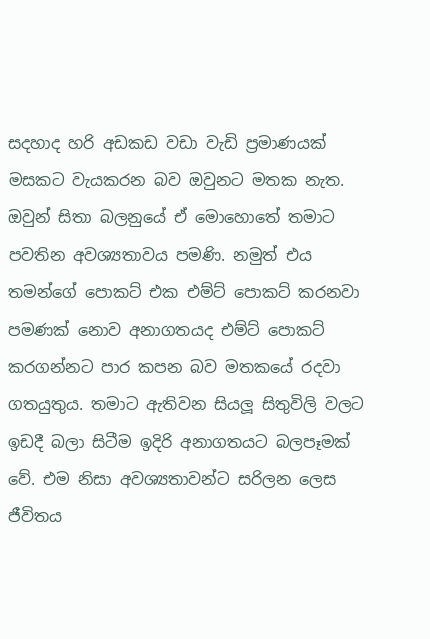සදහාද හරි අඩකඩ වඩා වැඩි ප්‍රමාණයක් මසකට වැයකරන බව ඔවුනට මතක නැත. ඔවුන් සිතා බලනුයේ ඒ මොහොතේ තමාට පවතින අවශ්‍යතාවය පමණි. නමුත් එය තමන්ගේ පොකට් එක එම්ට් පොකට් කරනවා පමණක් නොව අනාගතයද එම්ට් පොකට් කරගන්නට පාර කපන බව මතකයේ රදවා ගතයුතුය. තමාට ඇතිවන සියලූ සිතුවිලි වලට ඉඩදී බලා සිටීම ඉදිරි අනාගතයට බලපෑමක් වේ. එම නිසා අවශ්‍යතාවන්ට සරිලන ලෙස ජීවිතය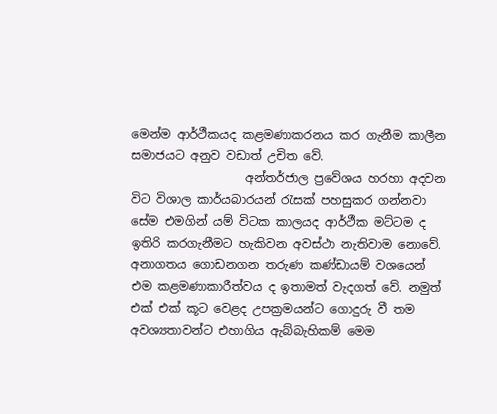මෙන්ම ආර්ථීකයද කළමණාකරනය කර ගැනීම කාලීන සමාජයට අනුව වඩාත් උචිත වේ.
                   අන්තර්ජාල ප්‍රවේශය හරහා අදවන විට විශාල කාර්යබාරයන් රැසක් පහසුකර ගන්නවා සේම එමගින් යම් විටක කාලයද ආර්ථීක මට්ටම ද ඉතිරි කරගැනීමට හැකිවන අවස්ථා නැතිවාම නොවේ. අනාගතය ගොඩනගන තරුණ කණ්ඩායම් වශයෙන් එම කළමණාකාරීත්වය ද ඉතාමත් වැදගත් වේ. නමුත් එක් එක් කූට වෙළද උපක්‍රමයන්ට ගොදුරු වී තම අවශ්‍යතාවන්ට එහාගිය ඇබ්බැහිකම් මෙම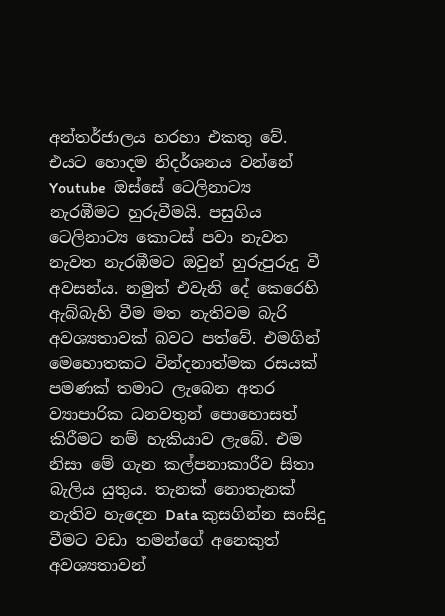අන්තර්ජාලය හරහා එකතු වේ. එයට හොදම නිදර්ශනය වන්නේ  Youtube  ඔස්සේ ටෙලිනාට්‍ය නැරඹීමට හුරුවීමයි. පසුගිය ටෙලිනාට්‍ය කොටස් පවා නැවත නැවත නැරඹීමට ඔවුන් හුරුපුරුදු වී අවසන්ය. නමුත් එවැනි දේ කෙරෙහි ඇබ්බැහි වීම මත නැතිවම බැරි අවශ්‍යතාවක් බවට පත්වේ. එමගින් මෙහොතකට වින්දනාත්මක රසයක් පමණක් තමාට ලැබෙන අතර ව්‍යාපාරික ධනවතුන් පොහොසත් කිරීමට නම් හැකියාව ලැබේ. එම නිසා මේ ගැන කල්පනාකාරීව සිතා බැලිය යුතුය. තැනක් නොතැනක් නැතිව හැදෙන Data කුසගින්න සංසිදු වීමට වඩා තමන්ගේ අනෙකුත් අවශ්‍යතාවන්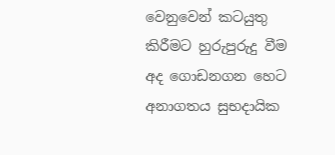වෙනුවෙන් කටයුතු කිරීමට හුරුපුරුදු වීම අද ගොඩනගන හෙට අනාගතය සුභදායික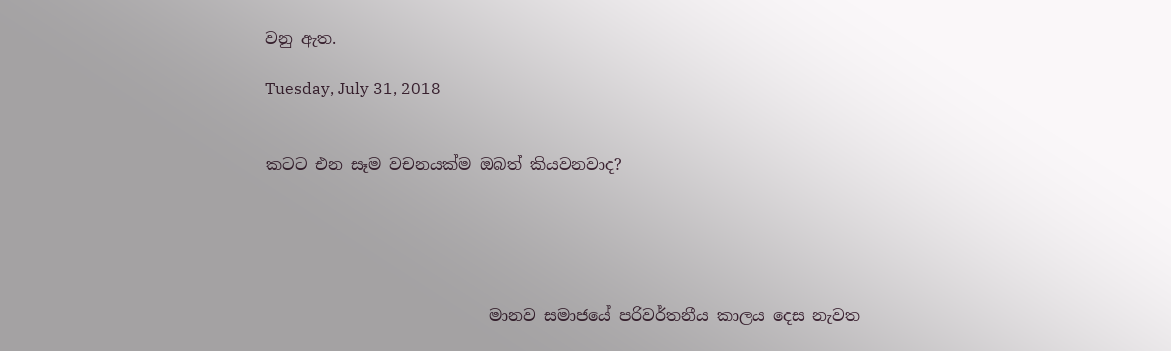වනු ඇත.

Tuesday, July 31, 2018


කටට එන සෑම වචනයක්ම ඔබත් කියවනවාද?





                            මානව සමාජයේ පරිවර්තනීය කාලය දෙස නැවත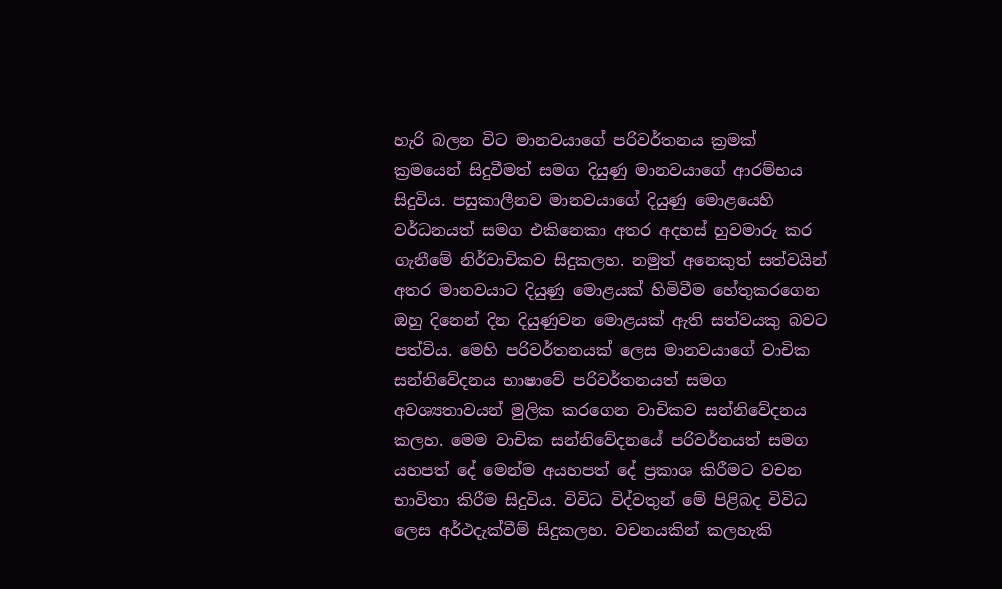හැරි බලන විට මානවයාගේ පරිවර්තනය ක්‍රමක් ක්‍රමයෙන් සිදුවීමත් සමග දියුණු මානවයාගේ ආරම්භය සිදුවිය. පසුකාලීනව මානවයාගේ දියුණු මොළයෙහි වර්ධනයත් සමග එකිනෙකා අතර අදහස් හුවමාරු කර ගැනීමේ නිර්වාචිකව සිදුකලහ. නමුත් අනෙකුත් සත්වයින් අතර මානවයාට දියුණු මොළයක් හිමිවීම හේතුකරගෙන ඔහු දිනෙන් දින දියුණුවන මොළයක් ඇති සත්වයකු බවට පත්විය. මෙහි පරිවර්තනයක් ලෙස මානවයාගේ වාචික සන්නිවේදනය භාෂාවේ පරිවර්තනයත් සමග අවශ්‍යතාවයන් මුලික කරගෙන වාචිකව සන්නිවේදනය කලහ. මෙම වාචික සන්නිවේදනයේ පරිවර්නයත් සමග යහපත් දේ මෙන්ම අයහපත් දේ ප්‍රකාශ කිරීමට වචන භාවිතා කිරීම සිදුවිය. විවිධ විද්වතුන් මේ පිළිබද විවිධ ලෙස අර්ථදැක්වීම් සිදුකලහ. වචනයකින් කලහැකි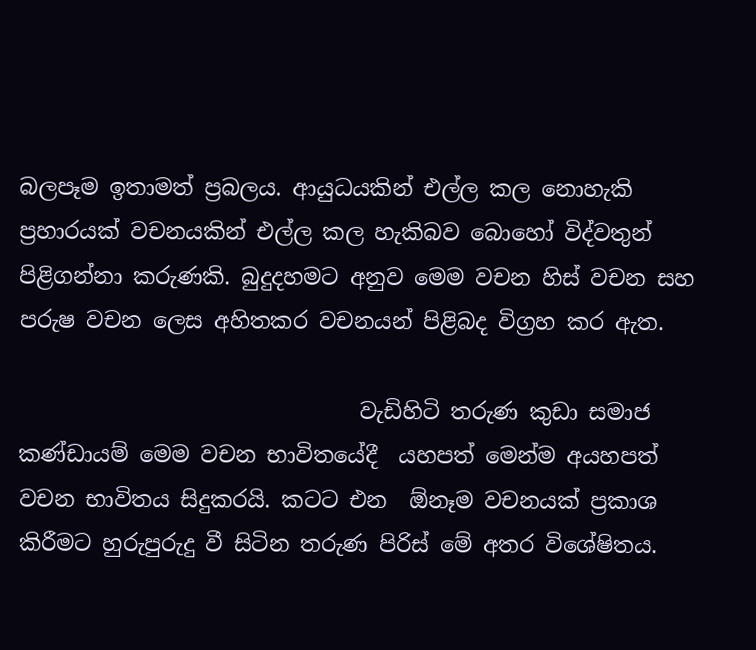බලපෑම ඉතාමත් ප්‍රබලය. ආයුධයකින් එල්ල කල නොහැකි ප්‍රහාරයක් වචනයකින් එල්ල කල හැකිබව බොහෝ විද්වතුන් පිළිගන්නා කරුණකි. බුදුදහමට අනුව මෙම වචන හිස් වචන සහ පරුෂ වචන ලෙස අහිතකර වචනයන් පිළිබද විග්‍රහ කර ඇත.

                               වැඩිහිටි තරුණ කුඩා සමාජ කණ්ඩායම් මෙම වචන භාවිතයේදී  යහපත් මෙන්ම අයහපත් වචන භාවිතය සිදුකරයි. කටට එන  ඕනෑම වචනයක් ප්‍රකාශ කිරීමට හුරුපුරුදු වී සිටින තරුණ පිරිස් මේ අතර විශේෂිතය.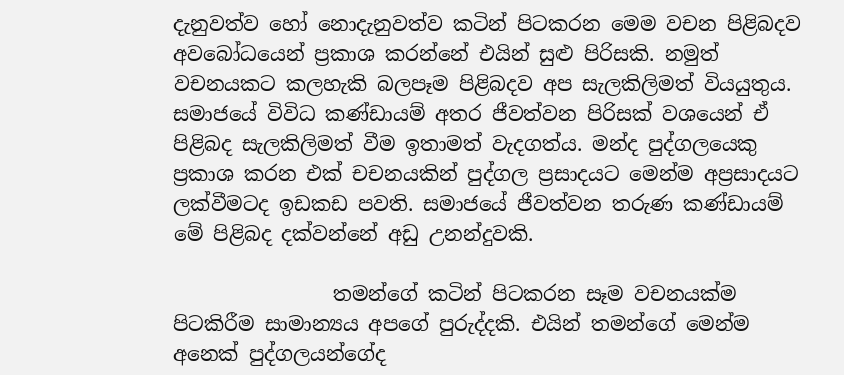දැනුවත්ව හෝ නොදැනුවත්ව කටින් පිටකරන මෙම වචන පිළිබදව අවබෝධයෙන් ප්‍රකාශ කරන්නේ එයින් සුළු පිරිසකි. නමුත් වචනයකට කලහැකි බලපෑම පිළිබදව අප සැලකිලිමත් වියයුතුය. සමාජයේ විවිධ කණ්ඩායම් අතර ජීවත්වන පිරිසක් වශයෙන් ඒ පිළිබද සැලකිලිමත් වීම ඉතාමත් වැදගත්ය. මන්ද පුද්ගලයෙකු ප්‍රකාශ කරන එක් චචනයකින් පුද්ගල ප්‍රසාදයට මෙන්ම අප්‍රසාදයට ලක්වීමටද ඉඩකඩ පවති. සමාජයේ ජීවත්වන තරුණ කණ්ඩායම් මේ පිළිබද දක්වන්නේ අඩු උනන්දුවකි.

                තමන්ගේ කටින් පිටකරන සෑම වචනයක්ම පිටකිරීම සාමාන්‍යය අපගේ පුරුද්දකි. එයින් තමන්ගේ මෙන්ම අනෙක් පුද්ගලයන්ගේද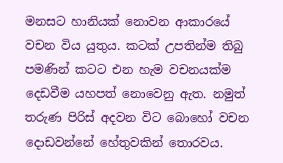මනසට හානියක් නොවන ආකාරයේ වචන විය යුතුය. කටක් උපතින්ම තිබු පමණින් කටට එන හැම වචනයක්ම දෙඩවීම යහපත් නොවෙනු ඇත. නමුත් තරුණ පිරිස් අදවන විට බොහෝ වචන දොඩවන්නේ හේතුවකින් තොරවය.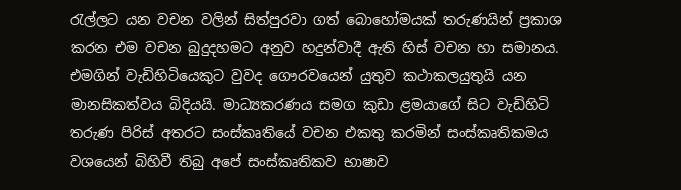රැල්ලට යන වචන වලින් සිත්පුරවා ගත් බොහෝමයක් තරුණයින් ප්‍රකාශ කරන එම වචන බුදුදහමට අනුව හදුන්වාදී ඇති හිස් වචන හා සමානය. එමගින් වැඩිහිටියෙකුට වුවද ගෞරවයෙන් යුතුව කථාකලයුතුයි යන මානසිකත්වය බිදියයි. මාධ්‍යකරණය සමග කුඩා ළමයාගේ සිට වැඩිහිටි තරුණ පිරිස් අතරට සංස්කෘතියේ වචන එකතු කරමින් සංස්කෘතිකමය වශයෙන් බිහිවී තිබු අපේ සංස්කෘතිකව භාෂාව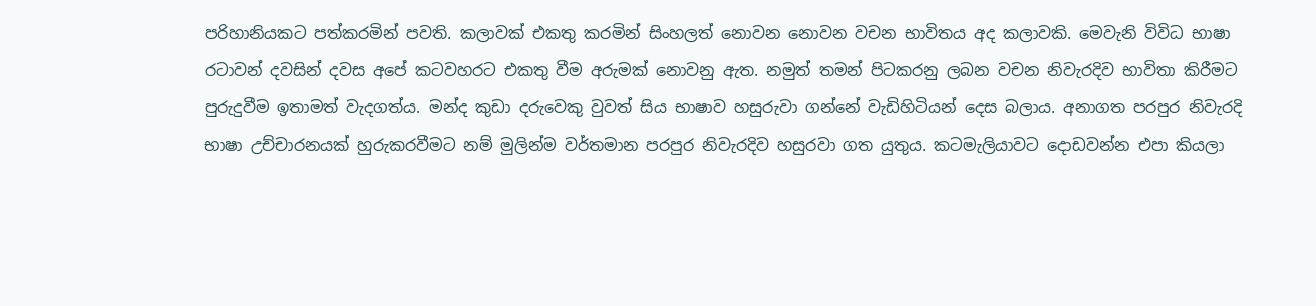පරිහානියකට පත්කරමින් පවති. කලාවක් එකතු කරමින් සිංහලත් නොවන නොවන වචන භාවිතය අද කලාවකි. මෙවැනි විවිධ භාෂා රටාවන් දවසින් දවස අපේ කටවහරට එකතු වීම අරුමක් නොවනු ඇත. නමුත් තමන් පිටකරනු ලබන වචන නිවැරදිව භාවිතා කිරීමට පුරුදුවීම ඉතාමත් වැදගත්ය. මන්ද කුඩා දරුවෙකු වුවත් සිය භාෂාව හසුරුවා ගන්නේ වැඩිහිටියන් දෙස බලාය. අනාගත පරපුර නිවැරදි භාෂා උච්චාරනයක් හුරුකරවීමට නම් මුලින්ම වර්තමාන පරපුර නිවැරදිව හසුරවා ගත යුතුය. කටමැලියාවට දොඩවන්න එපා කියලා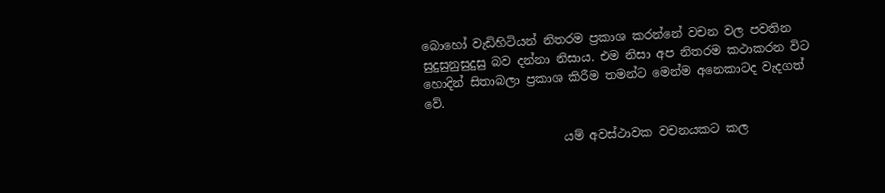බොහෝ වැඩිහිටියන් නිතරම ප්‍රකාශ කරන්නේ වචන වල පවතින සුදුසුනුසුදුසු බව දන්නා නිසාය. එම නිසා අප නිතරම කථාකරන විට හොදින් සිතාබලා ප්‍රකාශ කිරීම තමන්ට මෙන්ම අනෙකාටද වැදගත් වේ.

                       යම් අවස්ථාවක වචනයකට කල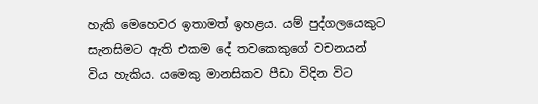හැකි මෙහෙවර ඉතාමත් ඉහළය. යම් පුද්ගලයෙකුට සැනසිමට ඇති එකම දේ තවකෙකුගේ වචනයන් විය හැකිය. යමෙකු මානසිකව පීඩා විදින විට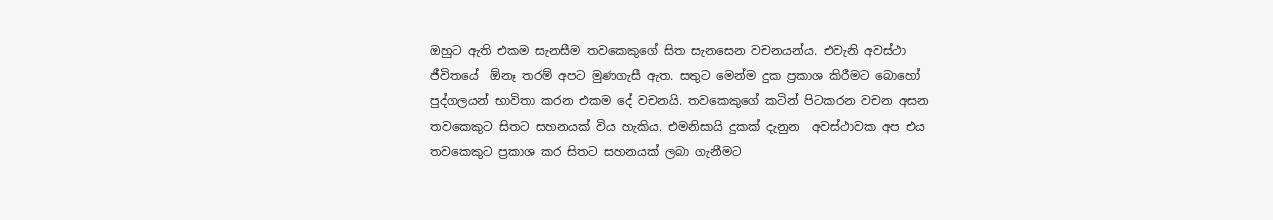ඔහුට ඇති එකම සැනසීම තවකෙකුගේ සිත සැනසෙන වචනයන්ය. එවැනි අවස්ථා ජීවිතයේ  ඕනෑ තරම් අපට මුණගැසී ඇත. සතුට මෙන්ම දුක ප්‍රකාශ කිරීමට බොහෝ පුද්ගලයන් භාවිතා කරන එකම දේ වචනයි. තවකෙකුගේ කටින් පිටකරන වචන අසන තවකෙකුට සිතට සහනයක් විය හැකිය. එමනිසායි දුකක් දැනුන  අවස්ථාවක අප එය තවකෙකුට ප්‍රකාශ කර සිතට සහනයක් ලබා ගැනීමට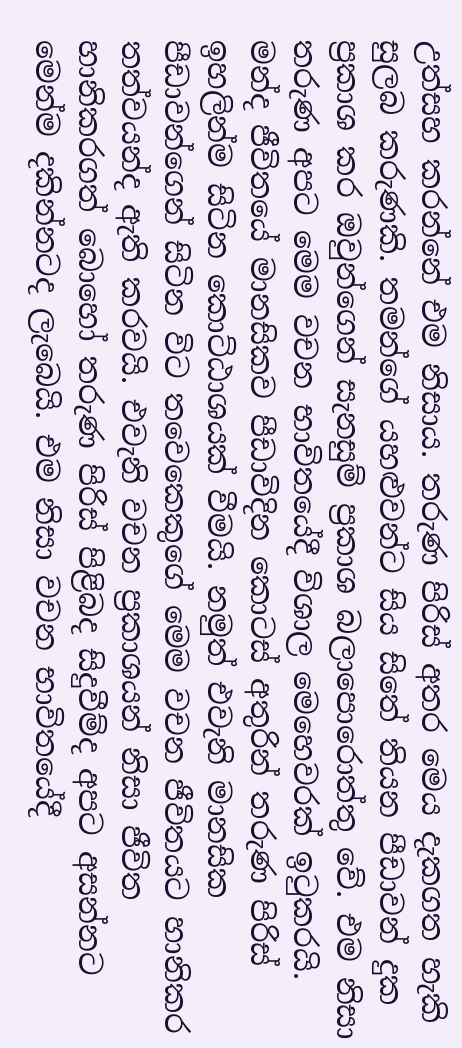උත්සහ කරන්නේ එම නිසාය. තරුණ පිරිස් අතර මෙය දැකගත හැකි සුලබ කරුණකි. තමන්ගේ යහළුවන්ට සිය සිතේ තියන පීඩාවන් දුක ප්‍රකාශ කර ඔවුන්ගෙන් සැනසුම් ප්‍රකාශ බලාපොරොත්තු වේ. එම නිසා තරුණ අපට මෙම වචන භාවිතයේදී විශාල මෙහෙවරක් ඉටුකරයි. මන්ද ජීවිතයේ මානසිකව පීඩාවිදින කොටස් අතුරින් තරුණ පිරිස් ඉහලින්ම සිටින කොට්ඨාශයක් වීමයි. නමුත් එවැනි මානසික පීඩාවන්ගෙන් සිටින විට තවෙකෙකුගේ මෙම වචන ජීවිතයට හානිකර තත්වයන්ද ඇති කරවයි. එවැනි වචන ප්‍රකාශයන් නිසා ජීවිත හානිකරගත් බොහෝ තරුණ පිරිස් පිළිබද සිදුවීම්ද අපට අසන්නට මෙන්ම දකින්නටද ලැබෙයි. එම නිසා වචන භාවිතයේදී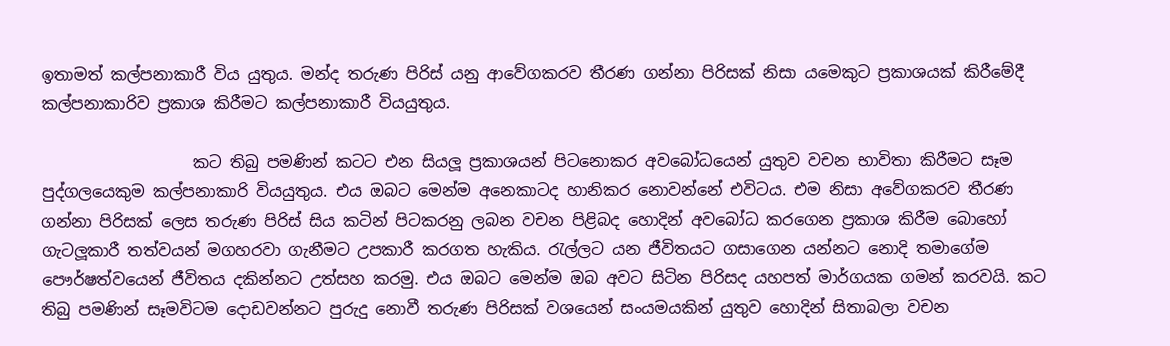ඉතාමත් කල්පනාකාරී විය යුතුය. මන්ද තරුණ පිරිස් යනු ආවේගකරව තීරණ ගන්නා පිරිසක් නිසා යමෙකුට ප්‍රකාශයක් කිරීමේදී කල්පනාකාරිව ප්‍රකාශ කිරීමට කල්පනාකාරී වියයුතුය.

                   කට තිබු පමණින් කටට එන සියලූ ප්‍රකාශයන් පිටනොකර අවබෝධයෙන් යුතුව වචන භාවිතා කිරීමට සෑම පුද්ගලයෙකුම කල්පනාකාරි වියයුතුය. එය ඔබට මෙන්ම අනෙකාටද හානිකර නොවන්නේ එවිටය. එම නිසා අවේගකරව තීරණ ගන්නා පිරිසක් ලෙස තරුණ පිරිස් සිය කටින් පිටකරනු ලබන වචන පිළිබද හොදින් අවබෝධ කරගෙන ප්‍රකාශ කිරීම බොහෝ ගැටලූකාරී තත්වයන් මගහරවා ගැනීමට උපකාරී කරගත හැකිය. රැල්ලට යන ජීවිතයට ගසාගෙන යන්නට නොදි තමාගේම පෞර්ෂත්වයෙන් ජීවිතය දකින්නට උත්සහ කරමු. එය ඔබට මෙන්ම ඔබ අවට සිටින පිරිසද යහපත් මාර්ගයක ගමන් කරවයි. කට තිබු පමණින් සෑමවිටම දොඩවන්නට පුරුදු නොවී තරුණ පිරිසක් වශයෙන් සංයමයකින් යුතුව හොදින් සිතාබලා වචන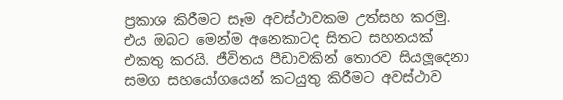ප්‍රකාශ කිරීමට සෑම අවස්ථාවකම උත්සහ කරමු. එය ඔබට මෙන්ම අනෙකාටද සිතට සහනයක් එකතු කරයි. ජීවිතය පීඩාවකින් තොරව සියලූදෙනා සමග සහයෝගයෙන් කටයුතු කිරීමට අවස්ථාව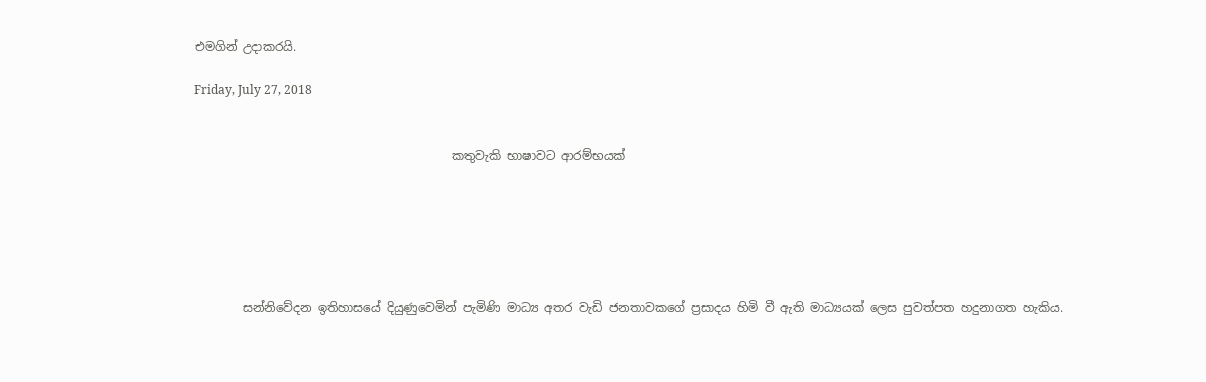එමගින් උදාකරයි.

Friday, July 27, 2018


                                           කතුවැකි භාෂාවට ආරම්භයක්






        සන්නිවේදන ඉතිහාසයේ දියුණුවෙමින් පැමිණි මාධ්‍ය අතර වැඩි ජනතාවකගේ ප්‍රසාදය හිමි වී ඇති මාධ්‍යයක් ලෙස පුවත්පත හදුනාගත හැකිය.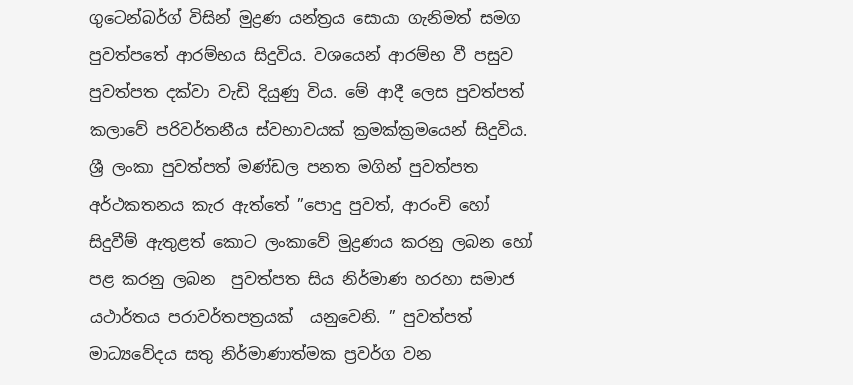ගුටෙන්බර්ග් විසින් මුද්‍රණ යන්ත්‍රය සොයා ගැනිමත් සමග පුවත්පතේ ආරම්භය සිදුවිය. වශයෙන් ආරම්භ වී පසුව පුවත්පත දක්වා වැඩි දියුණු විය. මේ ආදී ලෙස පුවත්පත් කලාවේ පරිවර්තනීය ස්වභාවයක් ක්‍රමක්ක්‍රමයෙන් සිදුවිය. ශ්‍රී ලංකා පුවත්පත් මණ්ඩල පනත මගින් පුවත්පත අර්ථකතනය කැර ඇත්තේ ”පොදු පුවත්, ආරංචි හෝ සිදුවීම් ඇතුළත් කොට ලංකාවේ මුද්‍රණය කරනු ලබන හෝ පළ කරනු ලබන  පුවත්පත සිය නිර්මාණ හරහා සමාජ යථාර්තය පරාවර්තපත්‍රයක්  යනුවෙනි. ” පුවත්පත් මාධ්‍යවේදය සතු නිර්මාණාත්මක ප්‍රවර්ග වන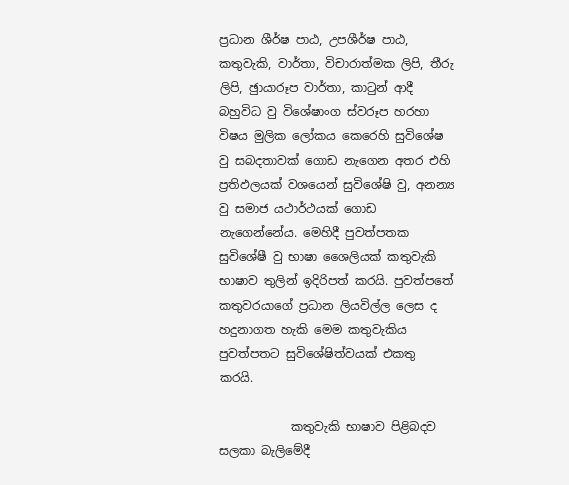ප්‍රධාන ශීර්ෂ පාඨ, උපශීර්ෂ පාඨ, කතුවැකි, වාර්තා, විචාරාත්මක ලිපි, තීරු ලිපි, ඡුායාරූප වාර්තා, කාටුන් ආදී බහුවිධ වු විශේෂාංග ස්වරූප හරහා විෂය මුලික ලෝකය කෙරෙහි සුවිශේෂ වු සබදතාවක් ගොඩ නැගෙන අතර එහි ප්‍රතිඵලයක් වශයෙන් සුවිශේෂි වු, අනන්‍ය වු සමාජ යථාර්ථයක් ගොඩ නැගෙන්නේය. මෙහිදී පුවත්පතක සුවිශේෂී වු භාෂා ශෛලියක් කතුවැකි භාෂාව තුලින් ඉදිරිපත් කරයි. පුවත්පතේ කතුවරයාගේ ප්‍රධාන ලියවිල්ල ලෙස ද හදුනාගත හැකි මෙම කතුවැකිය පුවත්පතට සුවිශේෂිත්වයක් එකතු කරයි.

            කතුවැකි භාෂාව පිළිබදව සලකා බැලිමේදී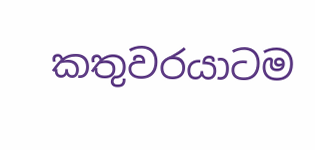කතුවරයාටම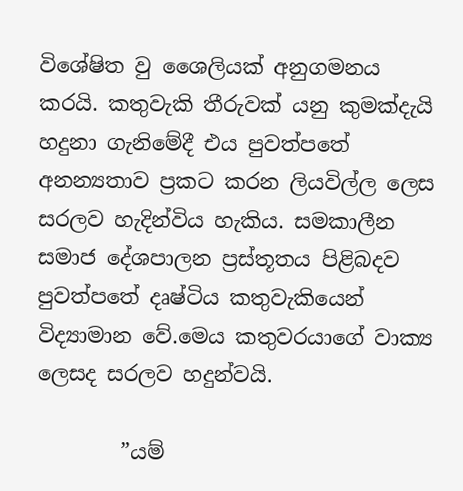විශේෂිත වු ශෛලියක් අනුගමනය කරයි. කතුවැකි තීරුවක් යනු කුමක්දැයි හදුනා ගැනිමේදී එය පුවත්පතේ අනන්‍යතාව ප්‍රකට කරන ලියවිල්ල ලෙස සරලව හැදින්විය හැකිය. සමකාලීන සමාජ දේශපාලන ප්‍රස්තූතය පිළිබදව පුවත්පතේ දෘෂ්ටිය කතුවැකියෙන් විද්‍යාමාන වේ.මෙය කතුවරයාගේ වාක්‍ය ලෙසද සරලව හදුන්වයි.

        ”යම්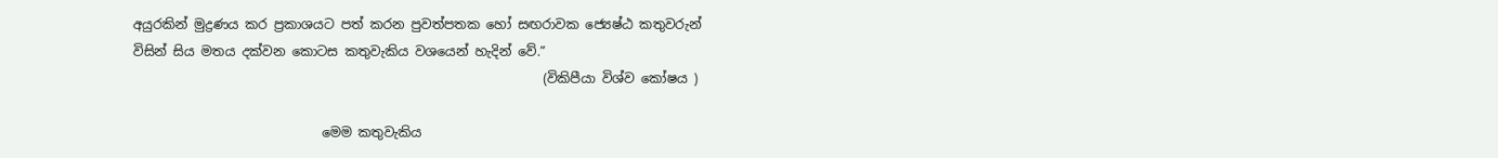අයුරකින් මුද්‍රණය කර ප්‍රකාශයට පත් කරන පුවත්පතක හෝ සඟරාවක ජ්‍යෙෂ්ඨ කතුවරුන් විසින් සිය මතය දක්වන කොටස කතුවැකිය වශයෙන් හැදින් වේ.”
                                                               (විකිපීයා විශ්ව කෝෂය )

                             මෙම කතුවැකිය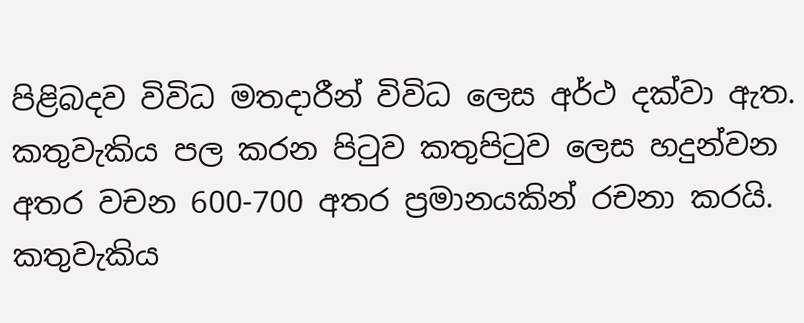පිළිබදව විවිධ මතදාරීන් විවිධ ලෙස අර්ථ දක්වා ඇත. කතුවැකිය පල කරන පිටුව කතුපිටුව ලෙස හදුන්වන අතර වචන 600-700 අතර ප්‍රමානයකින් රචනා කරයි. කතුවැකිය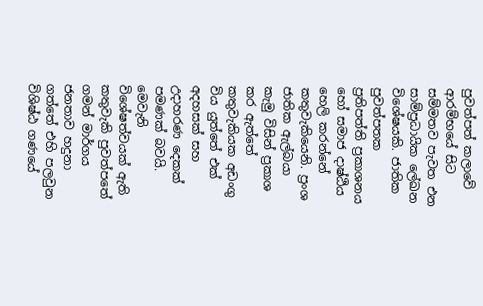පුවත්පත් කලාවේ ආරම්භයේ සිට සම්මතව පැවත එන සාම්ප්‍රධායික ලේඛන විශේෂයකි. ජාතික පුවත්පතක ප්‍රතිපත්ති ප්‍රකාශනය හෝ සමාජ දාෂ්ඨිය හෙලි කරන්නේ කතුවැකියෙනි. ප්‍රංශ ජාතික ඇල්බයා කැමු විසින් ප්‍රකාශ කර ඇත්තේ කතුවැකියක අඩංගු විය යුත්තේ එක් අදහසක් සහ උදාහරණ දෙකක් පමණක් බවයි. මෙවැනි විශේෂත්වයක් ඇති කතුවැකි පුවත්පතේ ගමන් මාර්ගය ජනතාව හදුනා ගත්තේ එහි පලවුන විශිෂ්ඨ ගණයේ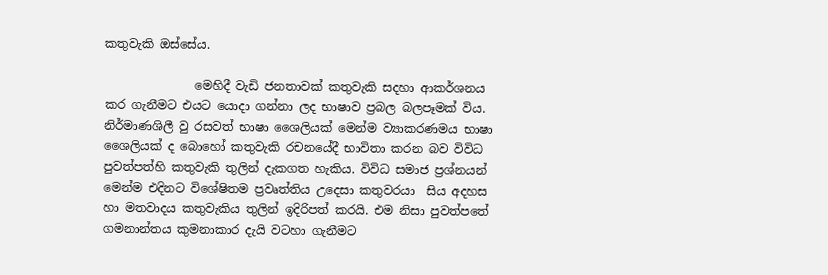කතුවැකි ඔස්සේය.

               මෙහිදී වැඩි ජනතාවක් කතුවැකි සදහා ආකර්ශනය කර ගැනීමට එයට යොදා ගන්නා ලද භාෂාව ප්‍රබල බලපෑමක් විය. නිර්මාණශිලී වු රසවත් භාෂා ශෛලියක් මෙන්ම ව්‍යාකරණමය භාෂා ශෛලියක් ද බොහෝ කතුවැකි රචනයේදී භාවිතා කරන බව විවිධ පුවත්පත්හි කතුවැකි තුලින් දැකගත හැකිය. විවිධ සමාජ ප්‍රශ්නයන් මෙන්ම එදිනට විශේෂිතම ප්‍රවෘත්තිය උදෙසා කතුවරයා  සිය අදහස හා මතවාදය කතුවැකිය තුලින් ඉදිරිපත් කරයි. එම නිසා පුවත්පතේ ගමනාන්තය කුමනාකාර දැයි වටහා ගැනීමට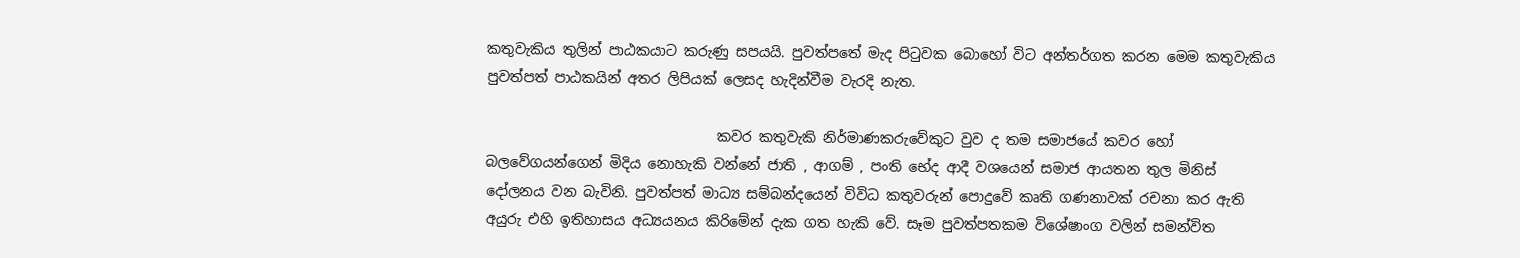කතුවැකිය තුලින් පාඨකයාට කරුණු සපයයි. පුවත්පතේ මැද පිටුවක බොහෝ විට අන්තර්ගත කරන මෙම කතුවැකිය පුවත්පත් පාඨකයින් අතර ලිපියක් ලෙසද හැදින්වීම වැරදි නැත.

                                 කවර කතුවැකි නිර්මාණකරුවේකුට වුව ද තම සමාජයේ කවර හෝ බලවේගයන්ගෙන් මිදිය නොහැකි වන්නේ ජාති , ආගම් , පංති භේද ආදී වශයෙන් සමාජ ආයතන තුල මිනිස් දෝලනය වන බැවිනි. පුවත්පත් මාධ්‍ය සම්බන්දයෙන් විවිධ කතුවරුන් පොදුවේ කෘති ගණනාවක් රචනා කර ඇති අයුරු එහි ඉතිහාසය අධ්‍යයනය කිරිමේන් දැක ගත හැකි වේ. සෑම පුවත්පතකම විශේෂාංග වලින් සමන්විත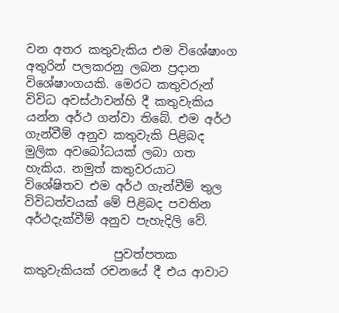වන අතර කතුවැකිය එම විශේෂාංග අතුරින් පලකරනු ලබන ප්‍රදාන විශේෂාංගයකි. මෙරට කතුවරුන් විවිධ අවස්ථාවන්හි දී කතුවැකිය යන්න අර්ථ ගන්වා තිබේ. එම අර්ථ ගැන්වීම් අනුව කතුවැකි පිළිබද මුලික අවබෝධයක් ලබා ගත හැකිය. නමුත් කතුවරයාට විශේෂිතව එම අර්ථ ගැන්වීම් තුල  විවිධත්වයක් මේ පිළිබද පවතින අර්ථදැක්වීම් අනුව පැහැදිලි වේ.

               පුවත්පතක කතුවැකියක් රචනයේ දී එය ආවාට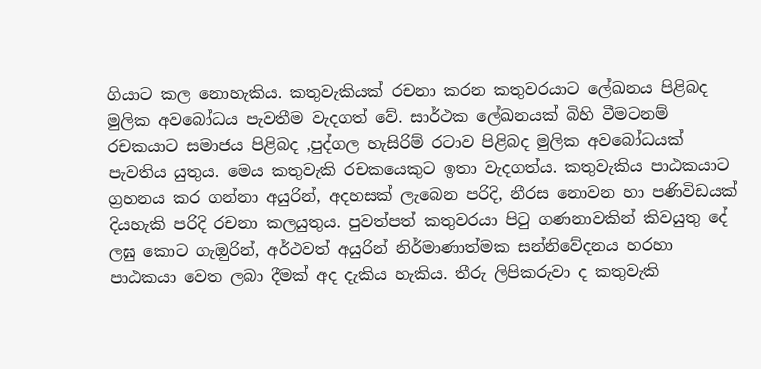ගියාට කල නොහැකිය. කතුවැකියක් රචනා කරන කතුවරයාට ලේඛනය පිළිබද මුලික අවබෝධය පැවතීම වැදගත් වේ. සාර්ථක ලේඛනයක් බිහි වීමටනම් රචකයාට සමාජය පිළිබද ,පුද්ගල හැසිරිම් රටාව පිළිබද මුලික අවබෝධයක් පැවතිය යුතුය. මෙය කතුවැකි රචකයෙකුට ඉතා වැදගත්ය. කතුවැකිය පාඨකයාට ග්‍රහනය කර ගන්නා අයුරින්, අදහසක් ලැබෙන පරිදි, නීරස නොවන හා පණිවිඩයක් දියහැකි පරිදි රචනා කලයුතුය. පුවත්පත් කතුවරයා පිටු ගණනාවකින් කිවයුතු දේ ලඝු කොට ගැඔුරින්, අර්ථවත් අයුරින් නිර්මාණාත්මක සන්නිවේදනය හරහා පාඨකයා වෙත ලබා දීමක් අද දැකිය හැකිය. තීරු ලිපිකරුවා ද කතුවැකි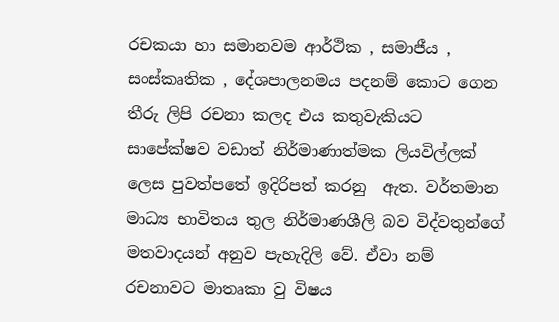රචකයා හා සමානවම ආර්ථික , සමාජීය , සංස්කෘතික , දේශපාලනමය පදනම් කොට ගෙන තීරු ලිපි රචනා කලද එය කතුවැකියට සාපේක්ෂව වඩාත් නිර්මාණාත්මක ලියවිල්ලක් ලෙස පුවත්පතේ ඉදිරිපත් කරනු  ඇත. වර්තමාන මාධ්‍ය භාවිතය තුල නිර්මාණශීලි බව විද්වතුන්ගේ මතවාදයන් අනුව පැහැදිලි වේ. ඒවා නම් රචනාවට මාතෘකා වු විෂය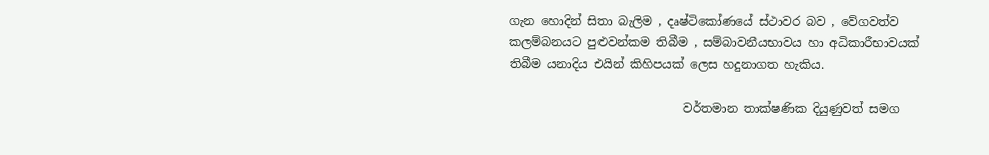ගැන හොදින් සිතා බැලිම , දෘෂ්ටිකෝණයේ ස්ථාවර බව , වේගවත්ව කලම්බනයට පුළුවන්කම තිබීම , සම්බාවනීයභාවය හා අධිකාරීභාවයක් තිබීම යනාදිය එයින් කිහිපයක් ලෙස හදුනාගත හැකිය.

                             වර්තමාන තාක්ෂණික දියුණුවත් සමග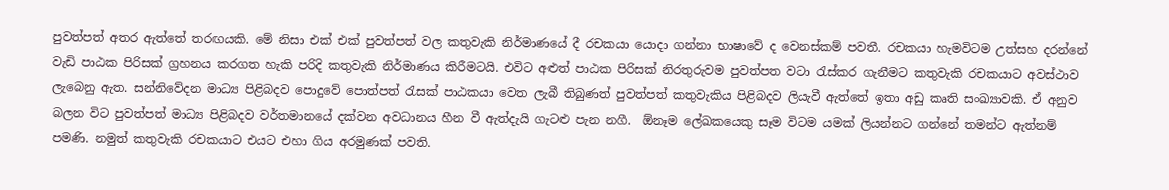පුවත්පත් අතර ඇත්තේ තරඟයකි. මේ නිසා එක් එක් පුවත්පත් වල කතුවැකි නිර්මාණයේ දී රචකයා යොදා ගන්නා භාෂාවේ ද වෙනස්කම් පවතී. රචකයා හැමවිටම උත්සහ දරන්නේ වැඩි පාඨක පිරිසක් ග්‍රහනය කරගත හැකි පරිදි කතුවැකි නිර්මාණය කිරීමටයි. එවිට අළුත් පාඨක පිරිසක් නිරතුරුවම පුවත්පත වටා රැස්කර ගැනීමට කතුවැකි රචකයාට අවස්ථාව ලැබෙනු ඇත. සන්නිවේදන මාධ්‍ය පිළිබදව පොදුවේ පොත්පත් රැසක් පාඨකයා වෙත ලැබී තිබුණත් පුවත්පත් කතුවැකිය පිළිබදව ලියැවී ඇත්තේ ඉතා අඩු කෘති සංඛ්‍යාවකි. ඒ අනුව බලන විට පුවත්පත් මාධ්‍ය පිළිබදව වර්තමානයේ දක්වන අවධානය හීන වී ඇත්දැයි ගැටළු පැන නගී.  ඕනෑම ලේඛකයෙකු සෑම විටම යමක් ලියන්නට ගන්නේ තමන්ට ඇත්නම් පමණි. නමුත් කතුවැකි රචකයාට එයට එහා ගිය අරමුණක් පවති.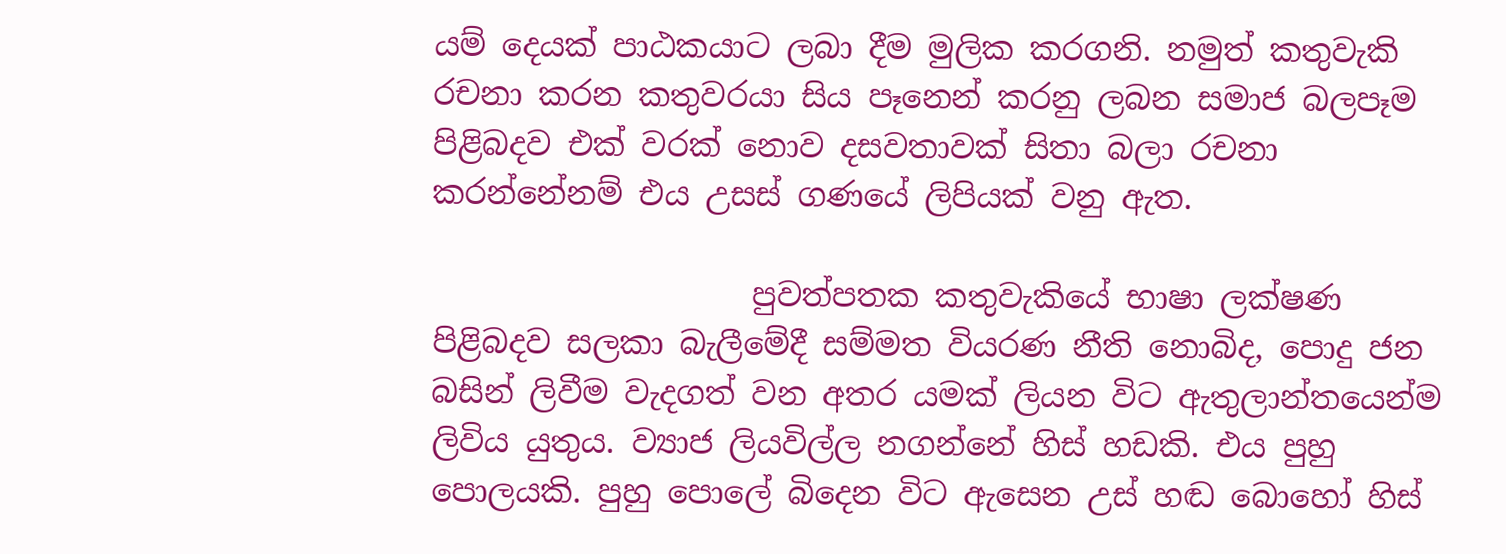යම් දෙයක් පාඨකයාට ලබා දීම මුලික කරගනි. නමුත් කතුවැකි රචනා කරන කතුවරයා සිය පෑනෙන් කරනු ලබන සමාජ බලපෑම පිළිබදව එක් වරක් නොව දසවතාවක් සිතා බලා රචනා කරන්නේනම් එය උසස් ගණයේ ලිපියක් වනු ඇත.

                    පුවත්පතක කතුවැකියේ භාෂා ලක්ෂණ පිළිබදව සලකා බැලීමේදී සම්මත වියරණ නීති නොබිද, පොදු ජන බසින් ලිවීම වැදගත් වන අතර යමක් ලියන විට ඇතුලාන්තයෙන්ම ලිවිය යුතුය. ව්‍යාජ ලියවිල්ල නගන්නේ හිස් හඩකි. එය පුහු පොලයකි. පුහු පොලේ බිදෙන විට ඇසෙන උස් හඬ බොහෝ හිස්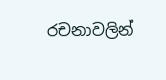රචනාවලින්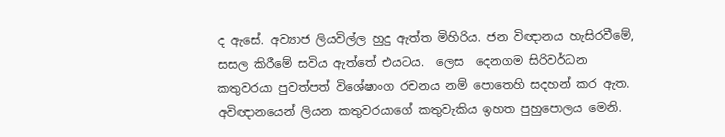ද ඇසේ. අව්‍යාජ ලියවිල්ල හුදු ඇත්ත මිහිරිය. ජන විඥානය හැසිරවීමේ, සසල කිරීමේ සවිය ඇත්තේ එයටය.  ලෙස  දෙනගම සිරිවර්ධන කතුවරයා පුවත්පත් විශේෂාංග රචනය නම් පොතෙහි සදහන් කර ඇත. අවිඥානයෙන් ලියන කතුවරයාගේ කතුවැකිය ඉහත පුහුපොලය මෙනි.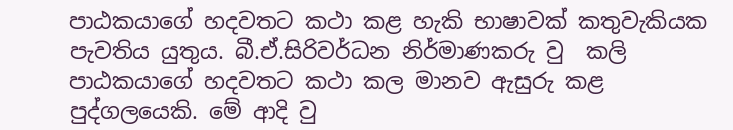පාඨකයාගේ හදවතට කථා කළ හැකි භාෂාවක් කතුවැකියක පැවතිය යුතුය. බී.ඒ.සිරිවර්ධන නිර්මාණකරු වු  කලි පාඨකයාගේ හදවතට කථා කල මානව ඇසුරු කළ පුද්ගලයෙකි. මේ ආදි වු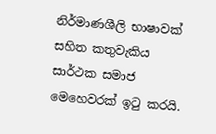නිර්මාණශීලි භාෂාවක් සහිත කතුවැකිය සාර්ථක සමාජ මෙහෙවරක් ඉටු කරයි.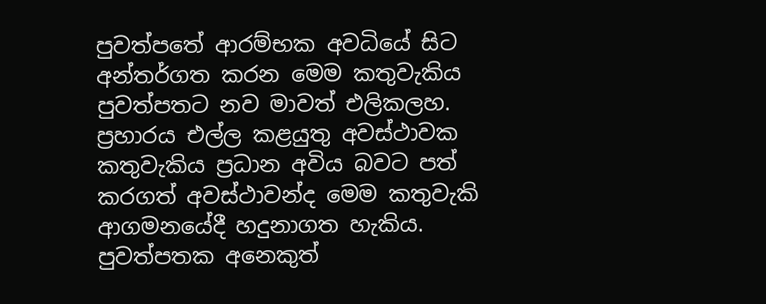පුවත්පතේ ආරම්භක අවධියේ සිට අන්තර්ගත කරන මෙම කතුවැකිය පුවත්පතට නව මාවත් එලිකලහ. ප්‍රහාරය එල්ල කළයුතු අවස්ථාවක කතුවැකිය ප්‍රධාන අවිය බවට පත් කරගත් අවස්ථාවන්ද මෙම කතුවැකි ආගමනයේදී හදුනාගත හැකිය. පුවත්පතක අනෙකුත්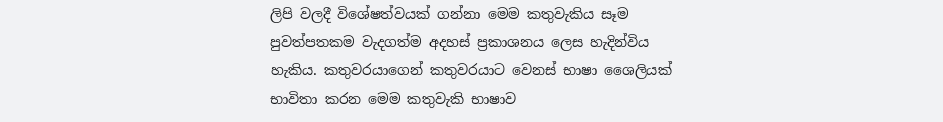ලිපි වලදී විශේෂත්වයක් ගන්නා මෙම කතුවැකිය සෑම පුවත්පතකම වැදගත්ම අදහස් ප්‍රකාශනය ලෙස හැදින්විය හැකිය. කතුවරයාගෙන් කතුවරයාට වෙනස් භාෂා ශෛලියක් භාවිතා කරන මෙම කතුවැකි භාෂාව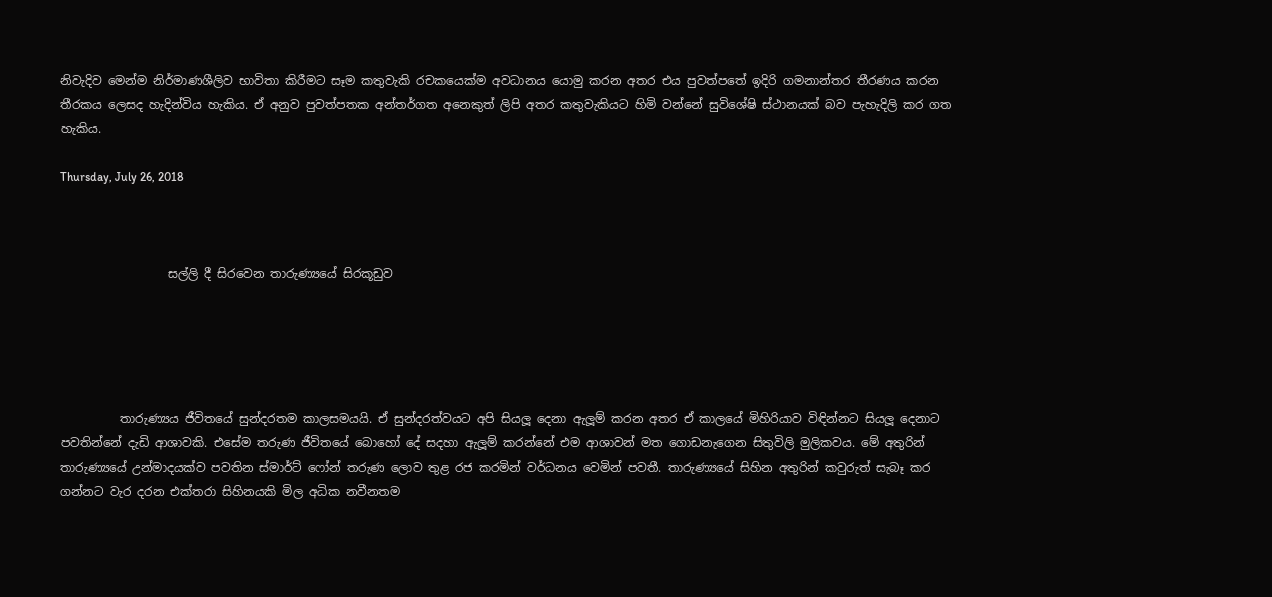නිවැදිව මෙන්ම නිර්මාණශීලිව භාවිතා කිරීමට සෑම කතුවැකි රචකයෙක්ම අවධානය යොමු කරන අතර එය පුවත්පතේ ඉදිරි ගමනාන්තර තීරණය කරන තීරකය ලෙසද හැදින්විය හැකිය. ඒ අනුව පුවත්පතක අන්තර්ගත අනෙකුත් ලිපි අතර කතුවැකියට හිමි වන්නේ සුවිශේෂි ස්ථානයක් බව පැහැදිලි කර ගත හැකිය.

Thursday, July 26, 2018



                  සල්ලි දී සිරවෙන තාරුණ්‍යයේ සිරකූඩුව





          තාරුණ්‍යය ජීවිතයේ සුන්දරතම කාලසමයයි. ඒ සුන්දරත්වයට අපි සියලූ දෙනා ඇලූම් කරන අතර ඒ කාලයේ මිහිරියාව විඳින්නට සියලූ දෙනාට පවතින්නේ දැඩි ආශාවකි. එසේම තරුණ ජීවිතයේ බොහෝ දේ සදහා ඇලූම් කරන්නේ එම ආශාවන් මත ගොඩනැගෙන සිතුවිලි මුලිකවය. මේ අතුරින් තාරුණ්‍යයේ උන්මාදයක්ව පවතින ස්මාර්ට් ෆෝන් තරුණ ලොව තුළ රජ කරමින් වර්ධනය වෙමින් පවතී. තාරුණ්‍යයේ සිහින අතුරින් කවුරුත් සැබෑ කර ගන්නට වැර දරන එක්තරා සිහිනයකි මිල අධික නවීනතම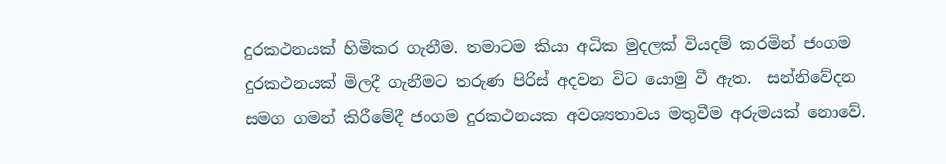දුරකථනයක් හිමිකර ගැනීම. තමාටම කියා අධික මුදලක් වියදම් කරමින් ජංගම දුරකථනයක් මිලදී ගැනීමට තරුණ පිරිස් අදවන විට යොමු වී ඇත.  සන්නිවේදන සමග ගමන් කිරීමේදී ජංගම දුරකථනයක අවශ්‍යතාවය මතුවීම අරුමයක් නොවේ.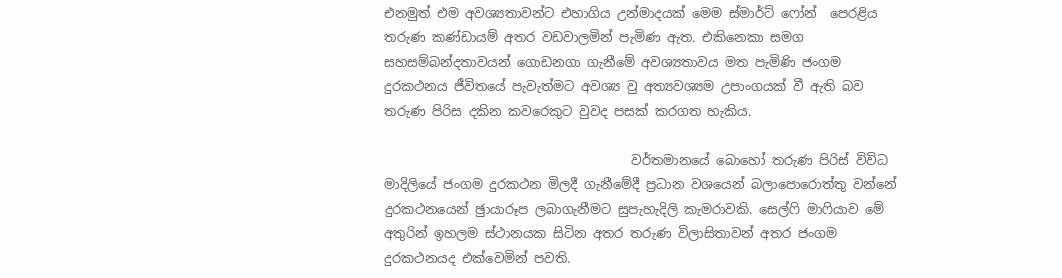එනමුත් එම අවශ්‍යතාවන්ට එහාගිය උන්මාදයක් මෙම ස්මාර්ට් ෆෝන්  පෙරළිය තරුණ කණ්ඩායම් අතර වඩවාලමින් පැමිණ ඇත. එකිනෙකා සමග සහසම්බන්දතාවයන් ගොඩනගා ගැනීමේ අවශ්‍යතාවය මත පැමිණි ජංගම දුරකථනය ජීවිතයේ පැවැත්මට අවශ්‍ය වු අත්‍යවශ්‍යම උපාංගයක් වී ඇති බව තරුණ පිරිස දකින කවරෙකුට වුවද පසක් කරගත හැකිය.

                                      වර්තමානයේ බොහෝ තරුණ පිරිස් විවිධ මාදිලියේ ජංගම දුරකථන මිලදී ගැනීමේදී ප්‍රධාන වශයෙන් බලාපොරොත්තු වන්නේ දුරකථනයෙන් ඡුායාරූප ලබාගැනීමට සුපැහැදිලි කැමරාවකි. සෙල්ෆි මාෆියාව මේ අතුරින් ඉහලම ස්ථානයක සිටින අතර තරුණ විලාසිතාවන් අතර ජංගම දුරකථනයද එක්වෙමින් පවති.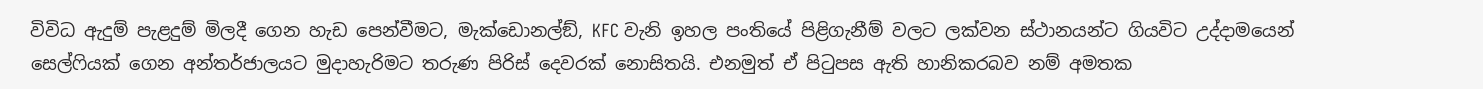විවිධ ඇදුම් පැළදුම් මිලදී ගෙන හැඩ පෙන්වීමට, මැක්ඩොනල්ඞ්, KFC වැනි ඉහල පංතියේ පිළිගැනීම් වලට ලක්වන ස්ථානයන්ට ගියවිට උද්දාමයෙන් සෙල්ෆියක් ගෙන අන්තර්ජාලයට මුදාහැරිමට තරුණ පිරිස් දෙවරක් නොසිතයි. එනමුත් ඒ පිටුපස ඇති හානිකරබව නම් අමතක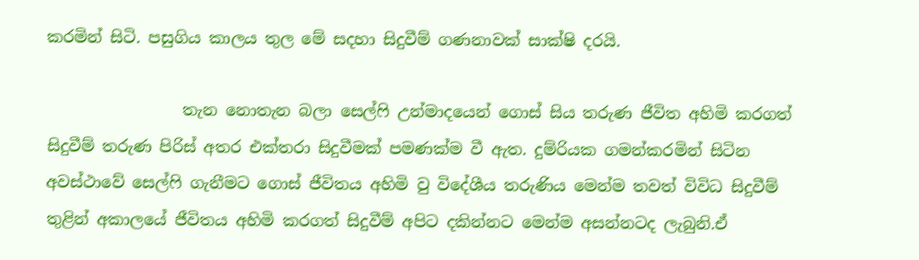කරමින් සිටි. පසුගිය කාලය තුල මේ සදහා සිදුවීම් ගණනාවක් සාක්ෂි දරයි.

                 තැන නොතැන බලා සෙල්ෆි උන්මාදයෙන් ගොස් සිය තරුණ ජීවිත අහිමි කරගත් සිදුවීම් තරුණ පිරිස් අතර එක්තරා සිදුවීමක් පමණක්ම වී ඇත. දුම්රියක ගමන්කරමින් සිටින අවස්ථාවේ සෙල්ෆි ගැනීමට ගොස් ජීවිතය අහිමි වු විදේශීය තරුණිය මෙන්ම තවත් විවිධ සිදුවීම් තුළින් අකාලයේ ජීවිතය අහිමි කරගත් සිදුවීම් අපිට දකින්නට මෙන්ම අසන්නටද ලැබුනි.ඒ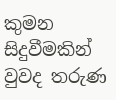කුමන සිදුවීමකින් වුවද තරුණ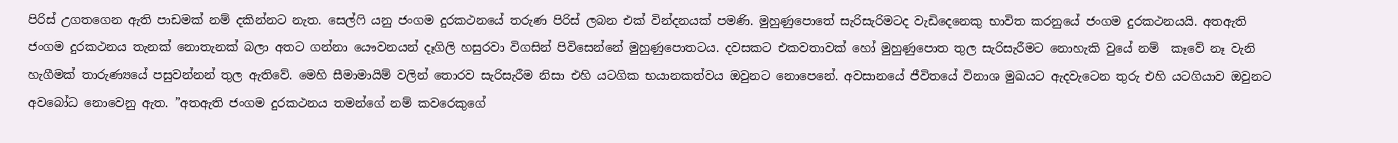පිරිස් උගතගෙන ඇති පාඩමක් නම් දකින්නට නැත. සෙල්ෆි යනු ජංගම දුරකථනයේ තරුණ පිරිස් ලබන එක් වින්දනයක් පමණි. මුහුණුපොතේ සැරිසැරිමටද වැඩිදෙනෙකු භාවිත කරනුයේ ජංගම දුරකථනයයි. අතඇති ජංගම දුරකථනය තැනක් නොතැනක් බලා අතට ගන්නා යෞවනයන් දෑගිලි හසුරවා විගසින් පිවිසෙන්නේ මුහුණුපොතටය. දවසකට එකවතාවක් හෝ මුහුණුපොත තුල සැරිසැරීමට නොහැකි වුයේ නම්  කෑවේ නෑ වැනි හැගීමක් තාරුණ්‍යයේ පසුවන්නන් තුල ඇතිවේ. මෙහි සීමාමායිම් වලින් තොරව සැරිසැරීම නිසා එහි යටගික භයානකත්වය ඔවුනට නොපෙනේ. අවසානයේ ජීවිතයේ විනාශ මුඛයට ඇදවැටෙන තුරු එහි යටගියාව ඔවුනට අවබෝධ නොවෙනු ඇත. ”අතඇති ජංගම දුරකථනය තමන්ගේ නම් කවරෙකුගේ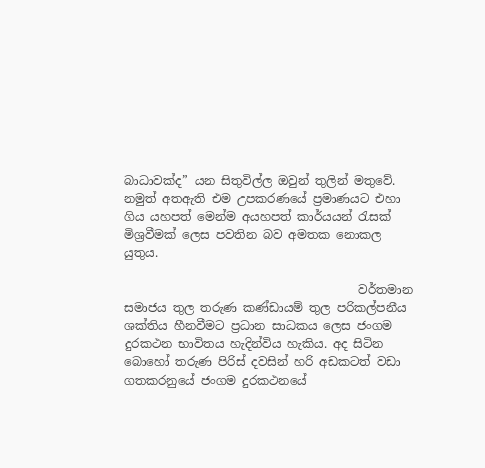බාධාවක්ද” යන සිතුවිල්ල ඔවුන් තුලින් මතුවේ. නමුත් අතඇති එම උපකරණයේ ප්‍රමාණයට එහා ගිය යහපත් මෙන්ම අයහපත් කාර්යයන් රැසක් මිශ්‍රවීමක් ලෙස පවතින බව අමතක නොකල යුතුය.

                                       වර්තමාන සමාජය තුල තරුණ කණ්ඩායම් තුල පරිකල්පනීය ශක්තිය හීනවීමට ප්‍රධාන සාධකය ලෙස ජංගම දුරකථන භාවිතය හැදින්විය හැකිය. අද සිටින බොහෝ තරුණ පිරිස් දවසින් හරි අඩකටත් වඩා ගතකරනුයේ ජංගම දුරකථනයේ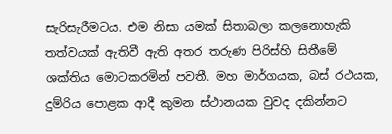සැරිසැරීමටය. එම නිසා යමක් සිතාබලා කලනොහැකි තත්වයක් ඇතිවී ඇති අතර තරුණ පිරිස්හි සිතීමේ ශක්තිය මොටකරමින් පවතී. මහ මාර්ගයක, බස් රථයක, දුම්රිය පොළක ආදී කුමන ස්ථානයක වුවද දකින්නට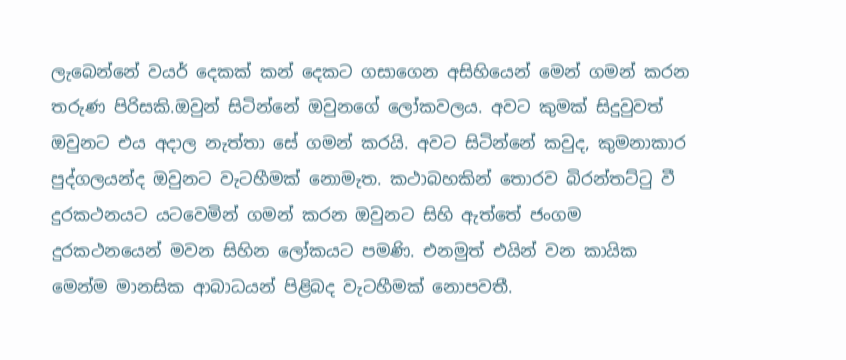ලැබෙන්නේ වයර් දෙකක් කන් දෙකට ගසාගෙන අසිහියෙන් මෙන් ගමන් කරන තරුණ පිරිසකි.ඔවුන් සිටින්නේ ඔවුනගේ ලෝකවලය. අවට කුමක් සිදුවුවත් ඔවුනට එය අදාල නැත්තා සේ ගමන් කරයි. අවට සිටින්නේ කවුද, කුමනාකාර පුද්ගලයන්ද ඔවුනට වැටහීමක් නොමැත. කථාබහකින් තොරව බිරන්තට්ටු වී දුරකථනයට යටවෙමින් ගමන් කරන ඔවුනට සිහි ඇත්තේ ජංගම දුරකථනයෙන් මවන සිහින ලෝකයට පමණි. එනමුත් එයින් වන කායික මෙන්ම මානසික ආබාධයන් පිළිබද වැටහීමක් නොපවතී.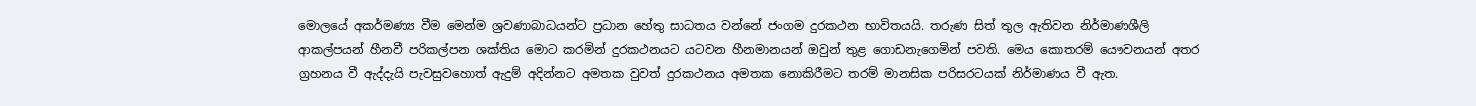මොලයේ අකර්මණ්‍ය වීම මෙන්ම ශ්‍රවණාබාධයන්ට ප්‍රධාන හේතු සාධතය වන්නේ ජංගම දුරකථන භාවිතයයි. තරුණ සිත් තුල ඇතිවන නිර්මාණශීලි ආකල්පයන් හීනවී පරිකල්පන ශක්තිය මොට කරමින් දුරකථනයට යටවන හීනමානයන් ඔවුන් තුළ ගොඩනැගෙමින් පවති. මෙය කොතරම් යෞවනයන් අතර ග්‍රහනය වී ඇද්දැයි පැවසුවහොත් ඇදුම් අදින්නට අමතක වුවත් දුරකථනය අමතක නොකිරීමට තරම් මානසික පරිසරටයක් නිර්මාණය වී ඇත.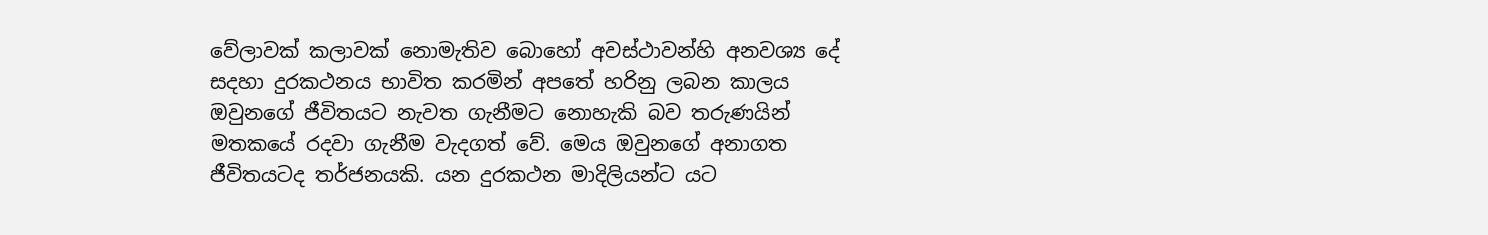වේලාවක් කලාවක් නොමැතිව බොහෝ අවස්ථාවන්හි අනවශ්‍ය දේ සදහා දුරකථනය භාවිත කරමින් අපතේ හරිනු ලබන කාලය ඔවුනගේ ජීවිතයට නැවත ගැනීමට නොහැකි බව තරුණයින් මතකයේ රදවා ගැනීම වැදගත් වේ. මෙය ඔවුනගේ අනාගත ජීවිතයටද තර්ජනයකි. යන දුරකථන මාදිලියන්ට යට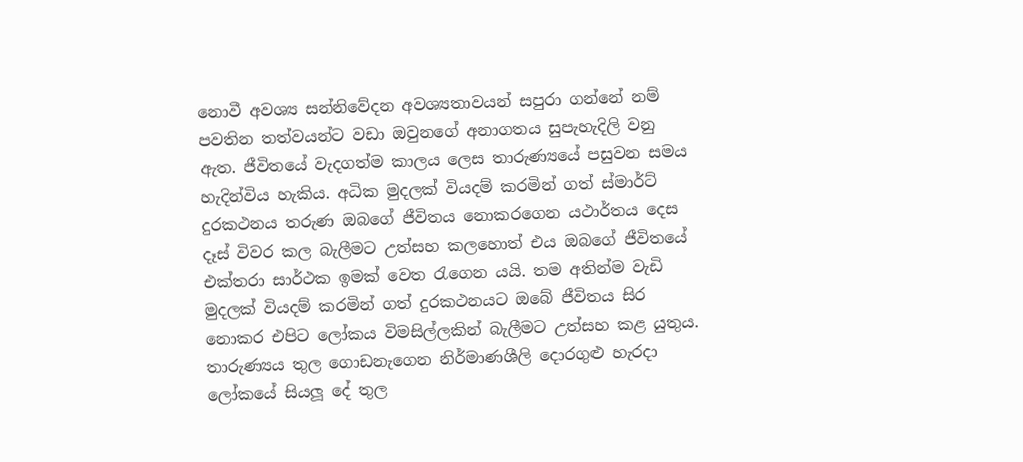නොවී අවශ්‍ය සන්නිවේදන අවශ්‍යතාවයන් සපුරා ගන්නේ නම් පවතින තත්වයන්ට වඩා ඔවුනගේ අනාගතය සුපැහැදිලි වනු ඇත. ජීවිතයේ වැදගත්ම කාලය ලෙස තාරුණ්‍යයේ පසුවන සමය හැදින්විය හැකිය. අධික මුදලක් වියදම් කරමින් ගත් ස්මාර්ට් දුරකථනය තරුණ ඔබගේ ජීවිතය නොකරගෙන යථාර්තය දෙස දෑස් විවර කල බැලීමට උත්සහ කලහොත් එය ඔබගේ ජීවිතයේ එක්තරා සාර්ථක ඉමක් වෙත රැගෙන යයි. තම අතින්ම වැඩි මුදලක් වියදම් කරමින් ගත් දුරකථනයට ඔබේ ජීවිතය සිර නොකර එපිට ලෝකය විමසිල්ලකින් බැලීමට උත්සහ කළ යුතුය. තාරුණ්‍යය තුල ගොඩනැගෙන නිර්මාණශීලි දොරගුළු හැරදා ලෝකයේ සියලූ දේ තුල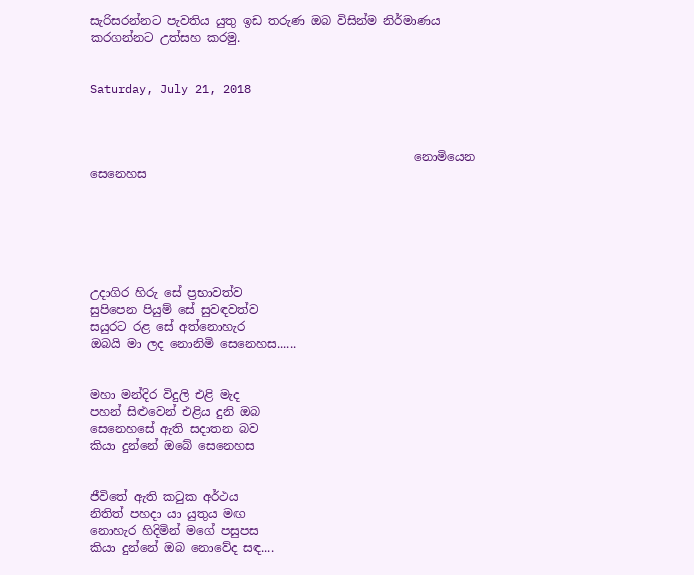සැරිසරන්නට පැවතිය යුතු ඉඩ තරුණ ඔබ විසින්ම නිර්මාණය කරගන්නට උත්සහ කරමු.


Saturday, July 21, 2018



                                                      නොමියෙන සෙනෙහස






උදාගිර හිරු සේ ප්‍රභාවත්ව
සුපිපෙන පියුම් සේ සුවඳවත්ව
සයුරට රළ සේ අත්නොහැර
ඔබයි මා ලද නොනිමි සෙනෙහස......


මහා මන්දිර විදුලි එළි මැද
පහන් සිළුවෙන් එළිය දුනි ඔබ
සෙනෙහසේ ඇති සදාතන බව
කියා දුන්නේ ඔබේ සෙනෙහස


ජීවිතේ ඇති කටුක අර්ථය
නිතිත් පහදා යා යුතුය මඟ
නොහැර හිදිමින් මගේ පසුපස
කියා දුන්නේ ඔබ නොවේද සඳ....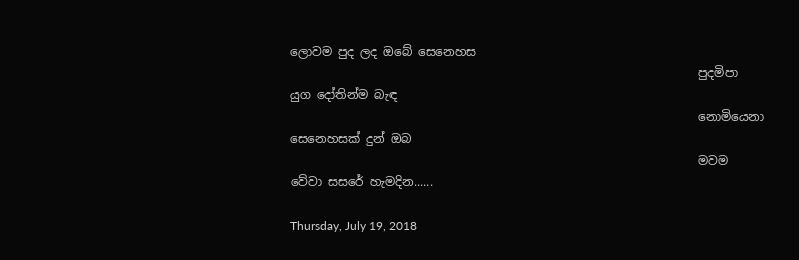ලොවම පුද ලද ඔබේ සෙනෙහස
                                                                    පුදමිපා යුග දෝතින්ම බැඳ
                                                                    නොමියෙනා සෙනෙහසක් දුන් ඔබ
                                                                    මවම වේවා සසරේ හැමදින......

Thursday, July 19, 2018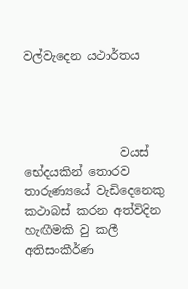වල්වැදෙන යථාර්තය




                වයස් භේදයකින් තොරව තාරුණ්‍යයේ වැඩිදෙනෙකු කථාබස් කරන අත්විදින හැඟීමකි වු කලී අතිසංකීර්ණ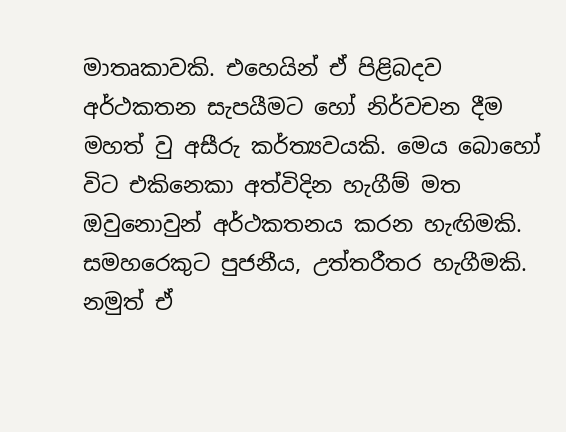මාතෘකාවකි. එහෙයින් ඒ පිළිබදව අර්ථකතන සැපයීමට හෝ නිර්වචන දීම මහත් වු අසීරු කර්ත්‍යවයකි. මෙය බොහෝ විට එකිනෙකා අත්විදින හැගීම් මත ඔවුනොවුන් අර්ථකතනය කරන හැඟිමකි. සමහරෙකුට පුජනීය, උත්තරීතර හැගීමකි. නමුත් ඒ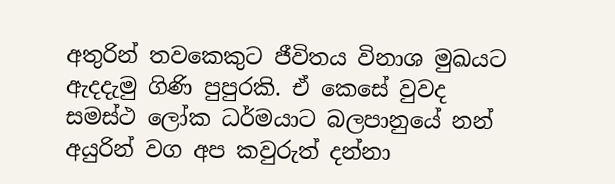අතුරින් තවකෙකුට ජීවිතය විනාශ මුඛයට ඇදදැමු ගිණි පුපුරකි. ඒ කෙසේ වුවද සමස්ථ ලෝක ධර්මයාට බලපානුයේ නන් අයුරින් වග අප කවුරුත් දන්නා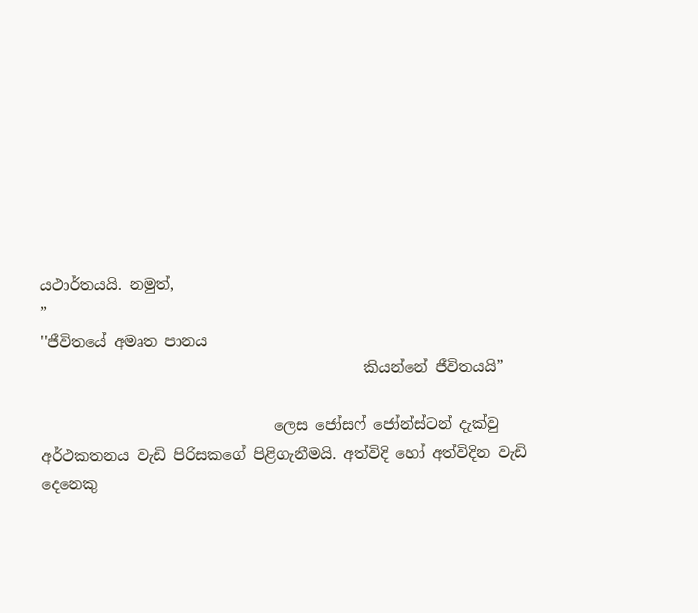යථාර්තයයි. නමුත්,
”
''ජීවිතයේ අමෘත පානය
                                           කියන්නේ ජීවිතයයි”

                               ලෙස ජෝසෆ් ජෝන්ස්ටන් දැක්වු අර්ථකතනය වැඩි පිරිසකගේ පිළිගැනීමයි. අත්විදි හෝ අත්විදින වැඩි දෙනෙකු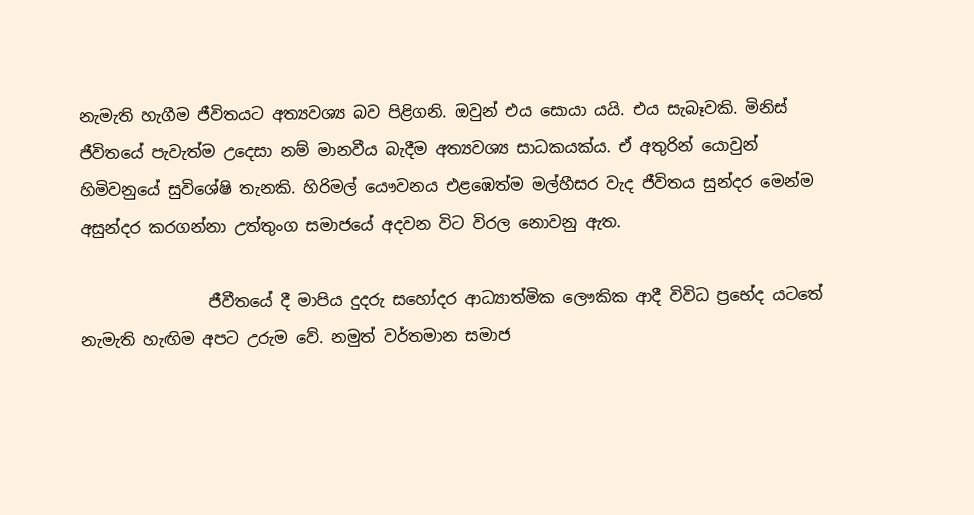නැමැති හැගීම ජීවිතයට අත්‍යවශ්‍ය බව පිළිගනි. ඔවුන් එය සොයා යයි. එය සැබෑවකි. මිනිස් ජීවිතයේ පැවැත්ම උදෙසා නම් මානවීය බැදීම අත්‍යවශ්‍ය සාධකයක්ය. ඒ අතුරින් යොවුන් හිමිවනුයේ සුවිශේෂි තැනකි. හිරිමල් යෞවනය එළඹෙත්ම මල්හීසර වැද ජීවිතය සුන්දර මෙන්ම අසුන්දර කරගන්නා උත්තුංග සමාජයේ අදවන විට විරල නොවනු ඇත.

                ජීවීතයේ දී මාපිය දුදරු සහෝදර ආධ්‍යාත්මික ලෞකික ආදී විවිධ ප්‍රභේද යටතේ නැමැති හැඟිම අපට උරුම වේ. නමුත් වර්තමාන සමාජ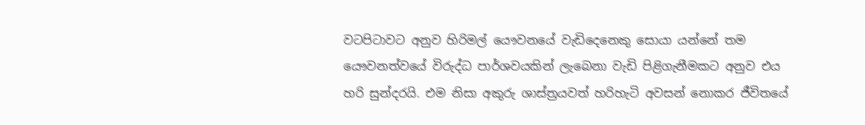වටපිටාවට අනුව හිරිමල් යෞවනයේ වැඩිදෙනෙකු සොයා යන්නේ තම යෞවනත්වයේ විරුද්ධ පාර්ශවයකින් ලැබෙනා වැඩි පිළිගැනීමකට අනුව එය  හරි සුන්දරයි. එම නිසා අකුරු ශාස්ත්‍රයවත් හරිහැටි අවසන් නොකර ජීවිතයේ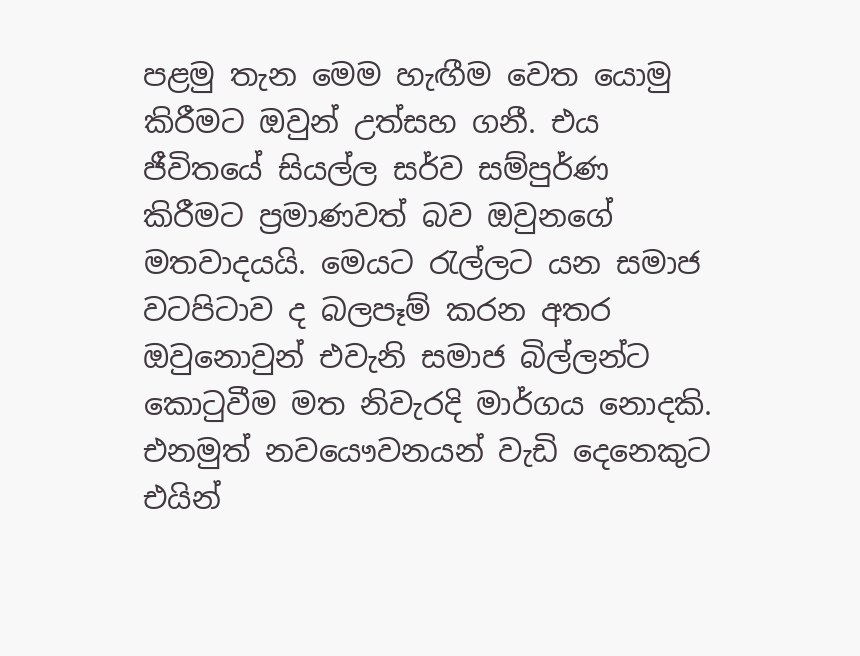පළමු තැන මෙම හැඟීම වෙත යොමු කිරීමට ඔවුන් උත්සහ ගනී. එය ජීවිතයේ සියල්ල සර්ව සම්පුර්ණ කිරීමට ප්‍රමාණවත් බව ඔවුනගේ මතවාදයයි. මෙයට රැල්ලට යන සමාජ වටපිටාව ද බලපෑම් කරන අතර ඔවුනොවුන් එවැනි සමාජ බිල්ලන්ට කොටුවීම මත නිවැරදි මාර්ගය නොදකි. එනමුත් නවයෞවනයන් වැඩි දෙනෙකුට එයින්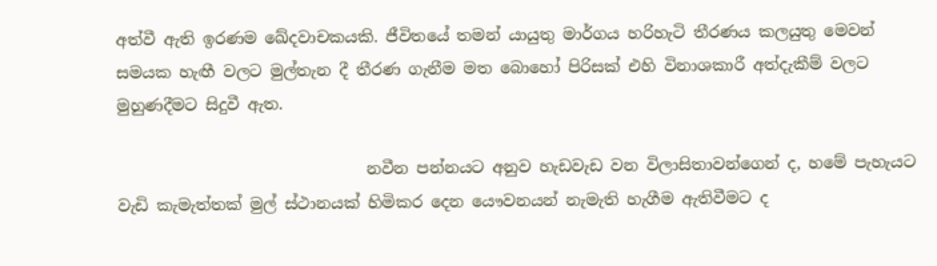අත්වී ඇති ඉරණම ඛේදවාචකයකි. ජීවිතයේ තමන් යායුතු මාර්ගය හරිහැටි තීරණය කලයුතු මෙවන් සමයක හැඟී වලට මුල්තැන දී තීරණ ගැනීම මත බොහෝ පිරිසක් එහි විනාශකාරී අත්දැකීම් වලට මුහුණදීමට සිදුවී ඇත.

                               නවීන පන්නයට අනුව හැඩවැඩ වන විලාසිතාවන්ගෙන් ද, හමේ පැහැයට වැඩි කැමැත්තක් මුල් ස්ථානයක් හිමිකර දෙන යෞවනයන් නැමැති හැගීම ඇතිවීමට ද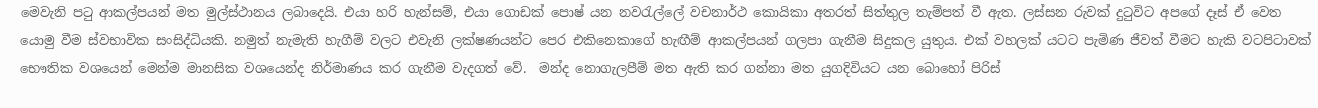මෙවැනි පටු ආකල්පයන් මත මුල්ස්ථානය ලබාදෙයි. එයා හරි හැන්සම්, එයා ගොඩක් පොෂ් යන නවරැල්ලේ වචනාර්ථ කොයිකා අතරත් සිත්තුල තැම්පත් වී ඇත. ලස්සන රුවක් දුටුවිට අපගේ දෑස් ඒ වෙත යොමු වීම ස්වභාවික සංසිද්ධියකි. නමුත් නැමැති හැගීම් වලට එවැනි ලක්ෂණයන්ට පෙර එකිනෙකාගේ හැඟීම් ආකල්පයන් ගලපා ගැනීම සිදුකල යුතුය. එක් වහලක් යටට පැමිණ ජීවත් වීමට හැකි වටපිටාවක් භෞතික වශයෙන් මෙන්ම මානසික වශයෙන්ද නිර්මාණය කර ගැනීම වැදගත් වේ.  මන්ද නොගැලපීම් මත ඇති කර ගන්නා මත යුගදිවියට යන බොහෝ පිරිස්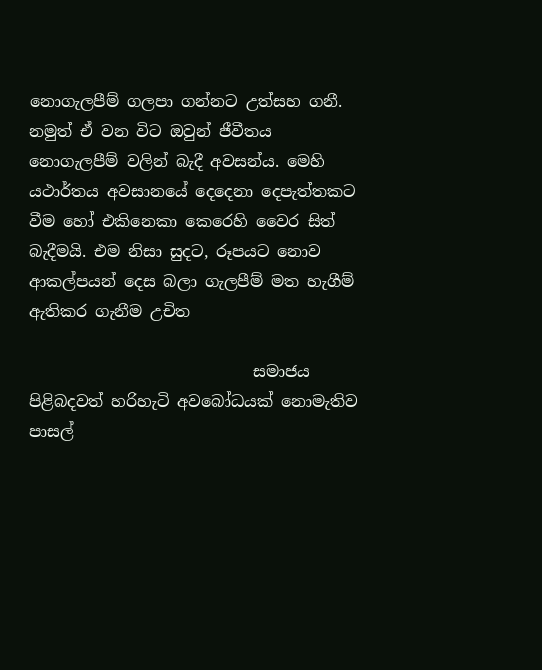නොගැලපීම් ගලපා ගන්නට උත්සහ ගනී. නමුත් ඒ වන විට ඔවුන් ජීවීතය නොගැලපීම් වලින් බැදී අවසන්ය. මෙහි යථාර්තය අවසානයේ දෙදෙනා දෙපැත්තකට වීම හෝ එකිනෙකා කෙරෙහි වෛර සිත් බැදීමයි. එම නිසා සුදට, රූපයට නොව ආකල්පයන් දෙස බලා ගැලපීම් මත හැගීම් ඇතිකර ගැනීම උචිත

                            සමාජය පිළිබදවත් හරිහැටි අවබෝධයක් නොමැතිව පාසල්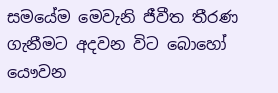සමයේම මෙවැනි ජීවීත තීරණ ගැනීමට අදවන විට බොහෝ යෞවන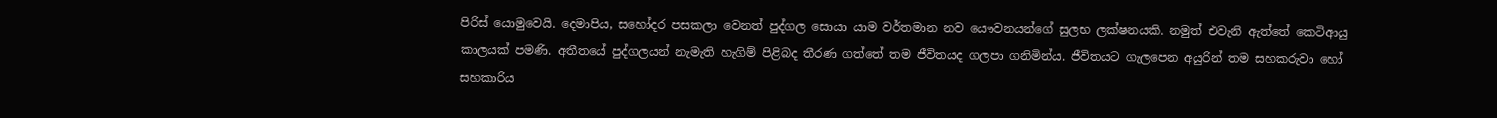පිරිස් යොමුවෙයි. දෙමාපිය, සහෝදර පසකලා වෙනත් පුද්ගල සොයා යාම වර්තමාන නව යෞවනයන්ගේ සුලභ ලක්ෂනයකි. නමුත් එවැනි ඇත්තේ කෙටිආයු කාලයක් පමණි. අතීතයේ පුද්ගලයන් නැමැති හැගිම් පිළිබද තීරණ ගත්තේ තම ජීවිතයද ගලපා ගනිමින්ය. ජීවිතයට ගැලපෙන අයුරින් තම සහකරුවා හෝ සහකාරිය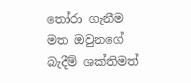තෝරා ගැනීම මත ඔවුනගේ බැදීම් ශක්තිමත්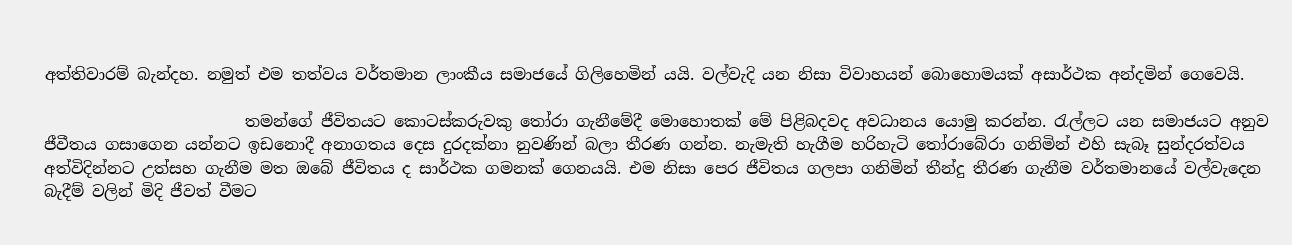අත්තිවාරම් බැන්දහ. නමුත් එම තත්වය වර්තමාන ලාංකීය සමාජයේ ගිලිහෙමින් යයි. වල්වැදි යන නිසා විවාහයන් බොහොමයක් අසාර්ථක අන්දමින් ගෙවෙයි.

                         තමන්ගේ ජීවිතයට කොටස්කරුවකු තෝරා ගැනීමේදී මොහොතක් මේ පිළිබදවද අවධානය යොමු කරන්න. රැල්ලට යන සමාජයට අනුව ජීවීතය ගසාගෙන යන්නට ඉඩනොදී අනාගතය දෙස දුරදක්නා නුවණින් බලා තීරණ ගන්න. නැමැති හැගීම හරිහැටි තෝරාබේරා ගනිමින් එහි සැබෑ සුන්දරත්වය අත්විදින්නට උත්සහ ගැනීම මත ඔබේ ජීවිතය ද සාර්ථක ගමනක් ගෙනයයි. එම නිසා පෙර ජීවිතය ගලපා ගනිමින් තීන්දු තීරණ ගැනීම වර්තමානයේ වල්වැදෙන බැදීම් වලින් මිදි ජීවත් වීමට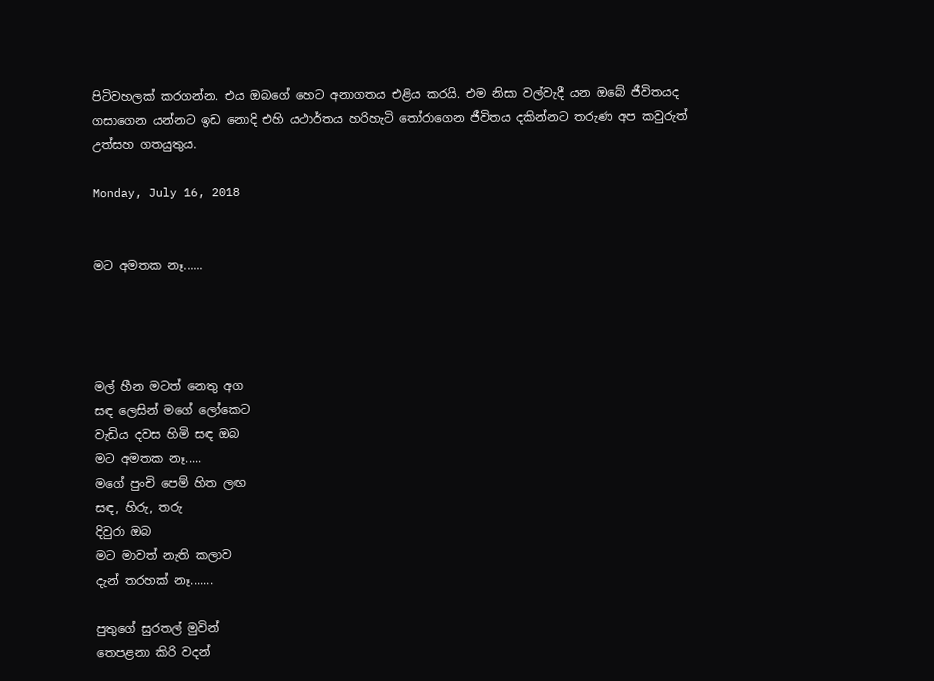පිටිවහලක් කරගන්න. එය ඔබගේ හෙට අනාගතය එළිය කරයි. එම නිසා වල්වැදී යන ඔබේ ජීවිතයද ගසාගෙන යන්නට ඉඩ නොදි එහි යථාර්තය හරිහැටි තෝරාගෙන ජීවිතය දකින්නට තරුණ අප කවුරුත් උත්සහ ගතයුතුය.

Monday, July 16, 2018


මට අමතක නෑ......




මල් හීන මටත් නෙතු අග
සඳ ලෙසින් මගේ ලෝකෙට
වැඩිය දවස හිමි සඳ ඔබ
මට අමතක නෑ.....
මගේ පුංචි පෙම් හිත ලඟ
සඳ, හිරු, තරු
දිවුරා ඔබ
මට මාවත් නැති කලාව
දැන් තරහක් නෑ.......

පුතුගේ සුරතල් මුවින්
තෙපළනා කිරි වදන්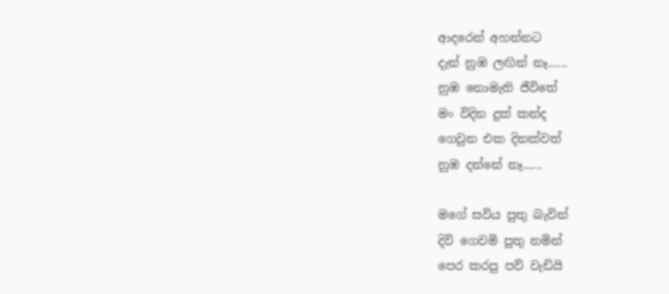ආදරෙන් අහන්නට
දැන් නුඹ ලඟින් නෑ......
නුඹ නොමැති ජීවිතේ
මං විදින දුක් කන්ද
ගෙවුන එක දිනක්වත්
නුඹ දන්නේ නෑ......

මගේ සවිය පුතු බැවින්
දිවි ගෙවමි පුතු නමින්
පෙර කරපු පව් වැඩියි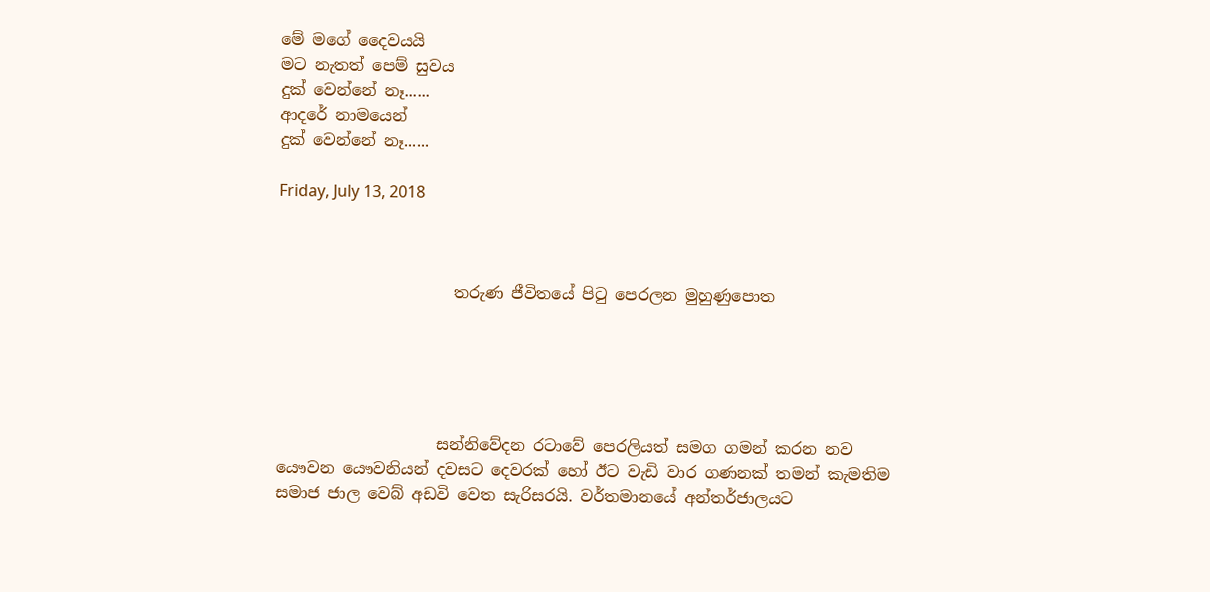මේ මගේ දෛවයයි
මට නැතත් පෙම් සුවය
දුක් වෙන්නේ නෑ......
ආදරේ නාමයෙන්
දුක් වෙන්නේ නෑ......

Friday, July 13, 2018



                      තරුණ ජීවිතයේ පිටු පෙරලන මුහුණුපොත





                    සන්නිවේදන රටාවේ පෙරලියත් සමග ගමන් කරන නව යෞවන යෞවනියන් දවසට දෙවරක් හෝ ඊට වැඩි වාර ගණනක් තමන් කැමතිම සමාජ ජාල වෙබ් අඩවි වෙත සැරිසරයි. වර්තමානයේ අන්තර්ජාලයට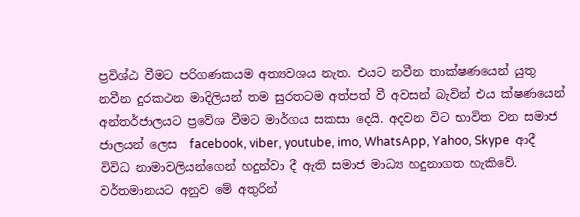ප්‍රවිශ්ඨ වීමට පරිගණකයම අත්‍යවශය නැත. එයට නවීන තාක්ෂණයෙන් යුතු නවීන දුරකථන මාදිලියන් තම සුරතටම අත්පත් වී අවසන් බැවින් එය ක්ෂණයෙන් අන්තර්ජාලයට ප්‍රවේශ වීමට මාර්ගය සකසා දෙයි. අදවන විට භාවිත වන සමාජ ජාලයන් ලෙස  facebook, viber, youtube, imo, WhatsApp, Yahoo, Skype  ආදී විවිධ නාමාවලියන්ගෙන් හදුන්වා දී ඇති සමාජ මාධ්‍ය හදුනාගත හැකිවේ. වර්තමානයට අනුව මේ අතුරින්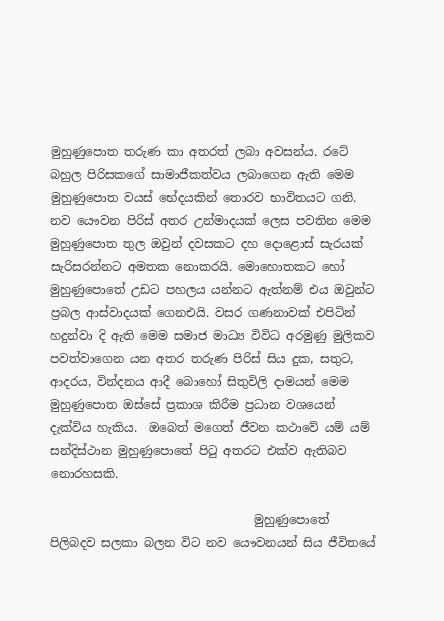මුහුණුපොත තරුණ කා අතරත් ලබා අවසන්ය. රටේ බහුල පිරිසකගේ සාමාජීකත්වය ලබාගෙන ඇති මෙම මුහුණුපොත වයස් භේදයකින් තොරව භාවිතයට ගනි. නව යෞවන පිරිස් අතර උන්මාදයක් ලෙස පවතින මෙම මුහුණුපොත තුල ඔවුන් දවසකට දහ දොළොස් සැරයක් සැරිසරන්නට අමතක නොකරයි. මොහොතකට හෝ මුහුණුපොතේ උඩට පහලය යන්නට ඇත්නම් එය ඔවුන්ට ප්‍රබල ආස්වාදයක් ගෙනඑයි. වසර ගණනාවක් එපිටින් හදුන්වා දි ඇති මෙම සමාජ මාධ්‍ය විවිධ අරමුණු මුලිකව පවත්වාගෙන යන අතර තරුණ පිරිස් සිය දුක, සතුට, ආදරය, වින්දනය ආදී බොහෝ සිතුවිලි දාමයන් මෙම මුහුණුපොත ඔස්සේ ප්‍රකාශ කිරීම ප්‍රධාන වශයෙන් දැක්විය හැකිය.  ඔබෙත් මගෙත් ජීවන කථාවේ යම් යම් සන්දිස්ථාන මුහුණුපොතේ පිටු අතරට එක්ව ඇතිබව නොරහසකි.

                                  මුහුණුපොතේ පිලිබදව සලකා බලන විට නව යෞවනයන් සිය ජීවිතයේ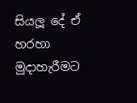සියලූ දේ ඒ හරහා මුදාහැරීමට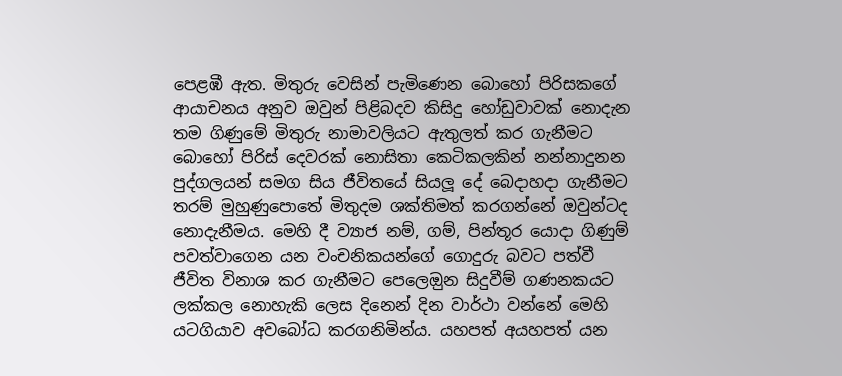පෙළඹී ඇත. මිතුරු වෙසින් පැමිණෙන බොහෝ පිරිසකගේ ආයාචනය අනුව ඔවුන් පිළිබදව කිසිදු හෝඩුවාවක් නොදැන තම ගිණුමේ මිතුරු නාමාවලියට ඇතුලත් කර ගැනීමට බොහෝ පිරිස් දෙවරක් නොසිතා කෙටිකලකින් නන්නාදුනන පුද්ගලයන් සමග සිය ජීවිතයේ සියලූ දේ බෙදාහදා ගැනීමට තරම් මුහුණුපොතේ මිතුදම ශක්තිමත් කරගන්නේ ඔවුන්ටද නොදැනීමය. මෙහි දී ව්‍යාජ නම්, ගම්, පින්තූර යොදා ගිණුම් පවත්වාගෙන යන වංචනිකයන්ගේ ගොදුරු බවට පත්වී ජීවිත විනාශ කර ගැනීමට පෙලෙඔුන සිදුවීම් ගණනකයට ලක්කල නොහැකි ලෙස දිනෙන් දින වාර්ථා වන්නේ මෙහි යටගියාව අවබෝධ කරගනිමින්ය. යහපත් අයහපත් යන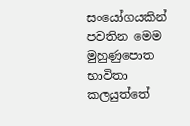සංයෝගයකින් පවතින මෙම මුහුණුපොත භාවිතා කලයුත්තේ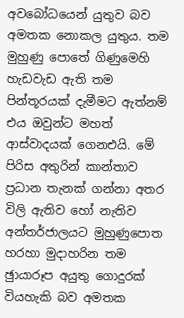අවබෝධයෙන් යුතුව බව අමතක නොකල යුතුය. තම මුහුණු පොතේ ගිණුමෙහි හැඩවැඩ ඇති තම පින්තූරයක් දැමීමට ඇත්නම් එය ඔවුන්ට මහත් ආස්වාදයක් ගෙනඑයි. මේ පිරිස අතුරින් කාන්තාව ප්‍රධාන තැනක් ගන්නා අතර විලි ඇතිව හෝ නැතිව අන්තර්ජාලයට මුහුණුපොත හරහා මුදාහරින තම ඡුායාරූප අයුතු ගොදුරක් වියහැකි බව අමතක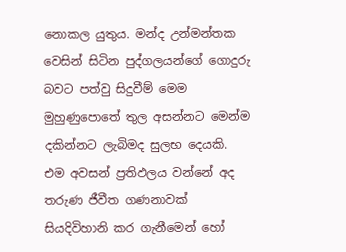නොකල යුතුය. මන්ද උන්මන්තක වෙසින් සිටින පුද්ගලයන්ගේ ගොදුරු බවට පත්වු සිදුවීම් මෙම මුහුණුපොතේ තුල අසන්නට මෙන්ම දකින්නට ලැබිමද සුලභ දෙයකි. එම අවසන් ප්‍රතිඵලය වන්නේ අද තරුණ ජීවීත ගණනාවක් සියදිවිහානි කර ගැනීමෙන් හෝ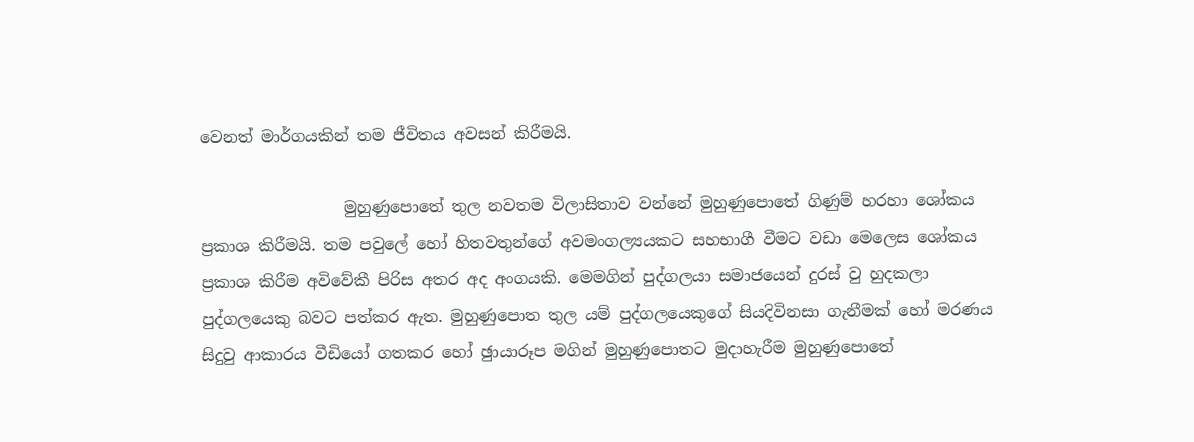වෙනත් මාර්ගයකින් තම ජීවිතය අවසන් කිරීමයි.

                  මුහුණුපොතේ තුල නවතම විලාසිතාව වන්නේ මුහුණුපොතේ ගිණුම් හරහා ශෝකය ප්‍රකාශ කිරීමයි. තම පවුලේ හෝ හිතවතුන්ගේ අවමංගල්‍යයකට සහභාගී වීමට වඩා මෙලෙස ශෝකය ප්‍රකාශ කිරීම අවිවේකී පිරිස අතර අද අංගයකි. මෙමගින් පුද්ගලයා සමාජයෙන් දුරස් වු හුදකලා පුද්ගලයෙකු බවට පත්කර ඇත. මුහුණුපොත තුල යම් පුද්ගලයෙකුගේ සියදිවිනසා ගැනීමක් හෝ මරණය සිදුවු ආකාරය වීඩියෝ ගතකර හෝ ඡුායාරූප මගින් මුහුණුපොතට මුදාහැරීම මුහුණුපොතේ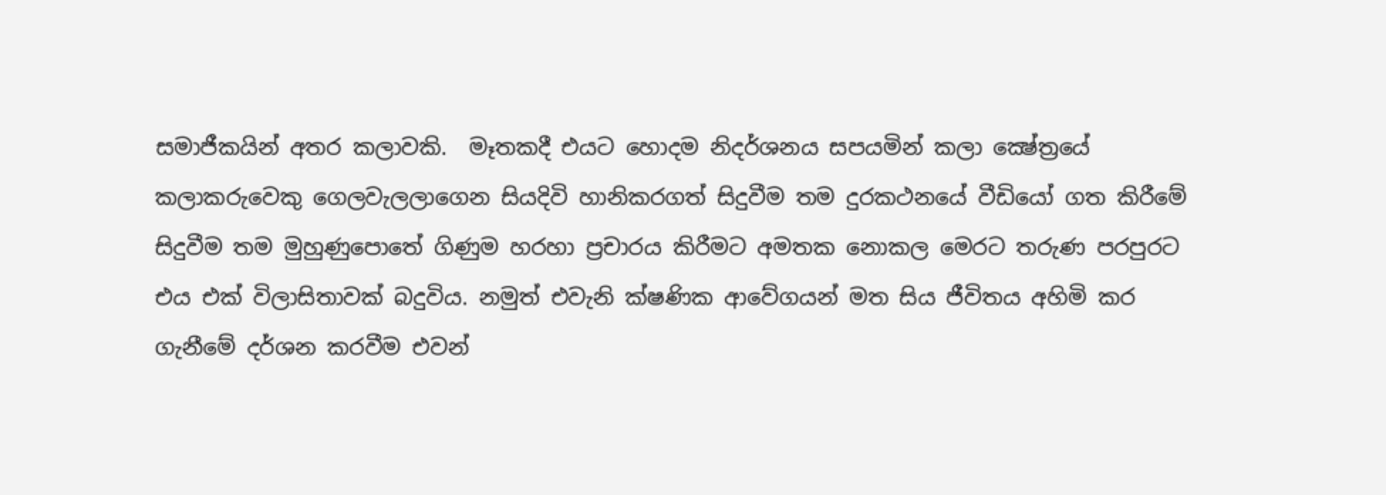සමාජීකයින් අතර කලාවකි.  මෑතකදී එයට හොදම නිදර්ශනය සපයමින් කලා ක්‍ෂේත්‍රයේ කලාකරුවෙකු ගෙලවැලලාගෙන සියදිවි හානිකරගත් සිදුවීම තම දුරකථනයේ වීඩියෝ ගත කිරීමේ සිදුවීම තම මුහුණුපොතේ ගිණුම හරහා ප්‍රචාරය කිරීමට අමතක නොකල මෙරට තරුණ පරපුරට එය එක් විලාසිතාවක් බදුවිය. නමුත් එවැනි ක්ෂණික ආවේගයන් මත සිය ජීවිතය අහිමි කර ගැනීමේ දර්ශන කරවීම එවන්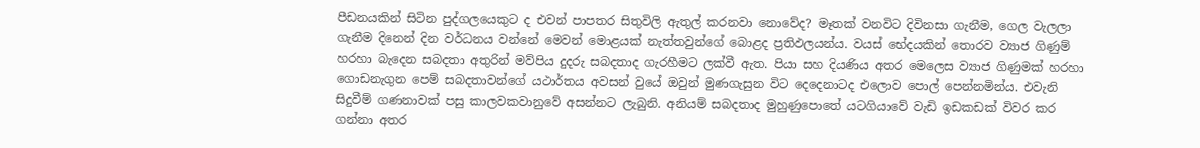පීඩනයකින් සිටින පුද්ගලයෙකුට ද එවන් පාපතර සිතුවිලි ඇතුල් කරනවා නොවේද? මෑතක් වනවිට දිවිනසා ගැනීම, ගෙල වැලලා ගැනීම දිනෙන් දින වර්ධනය වන්නේ මෙවන් මොළයක් නැත්තවුන්ගේ බොළද ප්‍රතිඵලයන්ය. වයස් භේදයකින් තොරව ව්‍යාජ ගිණුම් හරහා බැදෙන සබදතා අතුරින් මව්පිය දුදරු සබදතාද ගැරහීමට ලක්වී ඇත. පියා සහ දියණිය අතර මෙලෙස ව්‍යාජ ගිණුමක් හරහා ගොඩනැගුන පෙම් සබදතාවන්ගේ යථාර්තය අවසන් වුයේ ඔවුන් මුණගැසුන විට දෙදෙනාටද එලොව පොල් පෙන්නමින්ය. එවැනි සිදුවීම් ගණනාවක් පසු කාලවකවානුවේ අසන්නට ලැබුනි. අනියම් සබදතාද මුහුණුපොතේ යටගියාවේ වැඩි ඉඩකඩක් විවර කර ගන්නා අතර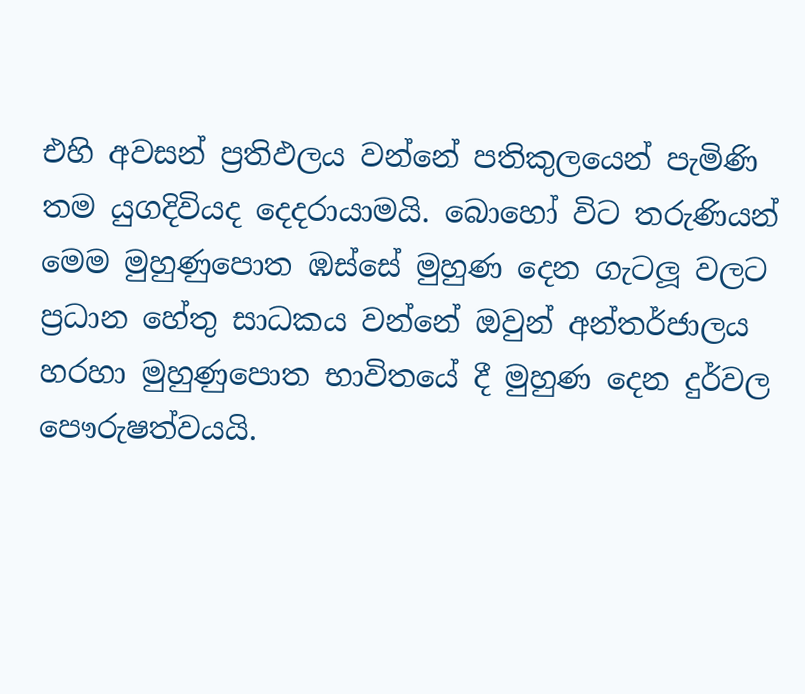එහි අවසන් ප්‍රතිඵලය වන්නේ පතිකුලයෙන් පැමිණි තම යුගදිවියද දෙදරායාමයි. බොහෝ විට තරුණියන් මෙම මුහුණුපොත ඹස්සේ මුහුණ දෙන ගැටලූ වලට ප්‍රධාන හේතු සාධකය වන්නේ ඔවුන් අන්තර්ජාලය හරහා මුහුණුපොත භාවිතයේ දී මුහුණ දෙන දුර්වල පෞරුෂත්වයයි.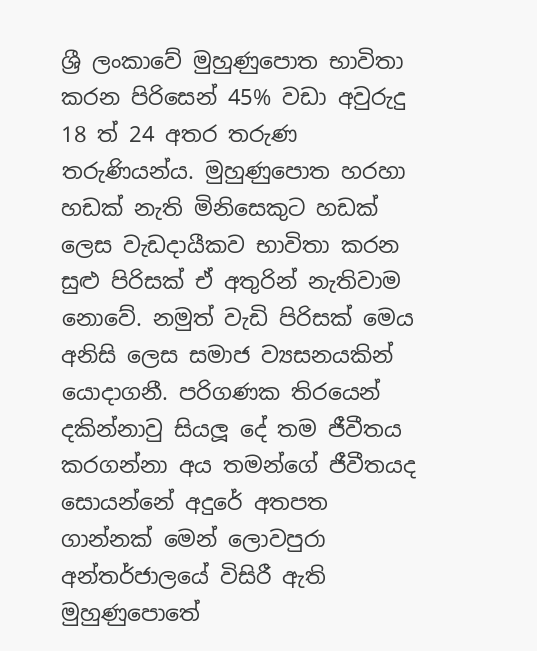ශ්‍රී ලංකාවේ මුහුණුපොත භාවිතා කරන පිරිසෙන් 45% වඩා අවුරුදු 18 ත් 24 අතර තරුණ තරුණියන්ය. මුහුණුපොත හරහා හඩක් නැති මිනිසෙකුට හඩක් ලෙස වැඩදායීකව භාවිතා කරන සුළු පිරිසක් ඒ අතුරින් නැතිවාම නොවේ. නමුත් වැඩි පිරිසක් මෙය අනිසි ලෙස සමාජ ව්‍යසනයකින් යොදාගනී. පරිගණක තිරයෙන් දකින්නාවු සියලූ දේ තම ජීවීතය කරගන්නා අය තමන්ගේ ජීවීතයද සොයන්නේ අදුරේ අතපත ගාන්නක් මෙන් ලොවපුරා අන්තර්ජාලයේ විසිරී ඇති මුහුණුපොතේ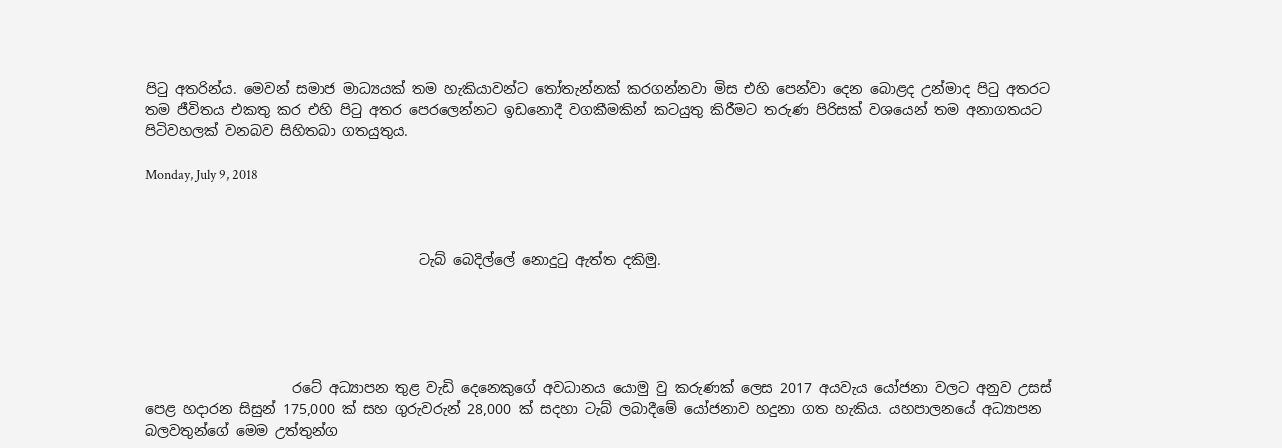පිටු අතරින්ය. මෙවන් සමාජ මාධ්‍යයක් තම හැකියාවන්ට තෝතැන්නක් කරගන්නවා මිස එහි පෙන්වා දෙන බොළද උන්මාද පිටු අතරට තම ජීවිතය එකතු කර එහි පිටු අතර පෙරලෙන්නට ඉඩනොදී වගකීමකින් කටයුතු කිරීමට තරුණ පිරිසක් වශයෙන් තම අනාගතයට පිටිවහලක් වනබව සිහිතබා ගතයුතුය.

Monday, July 9, 2018



                                       ටැබ් බෙදිල්ලේ නොදුටු ඇත්ත දකිමු.





                     රටේ අධ්‍යාපන තුළ වැඩි දෙනෙකුගේ අවධානය යොමු වු කරුණක් ලෙස 2017 අයවැය යෝජනා වලට අනුව උසස් පෙළ හදාරන සිසුන් 175,000 ක් සහ ගුරුවරුන් 28,000 ක් සදහා ටැබ් ලබාදීමේ යෝජනාව හදුනා ගත හැකිය. යහපාලනයේ අධ්‍යාපන බලවතුන්ගේ මෙම උත්තුන්ග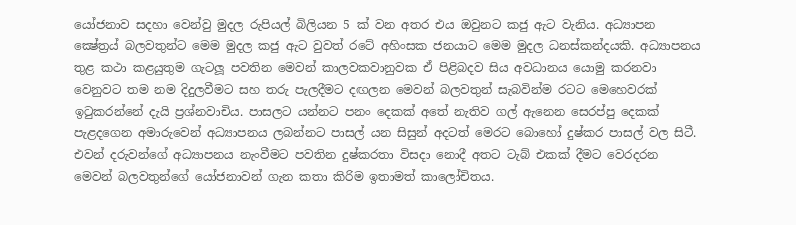යෝජනාව සදහා වෙන්වු මුදල රුපියල් බිලියන 5 ක් වන අතර එය ඔවුනට කජු ඇට වැනිය. අධ්‍යාපන ක්‍ෂේත්‍රය් බලවතුන්ට මෙම මුදල කජු ඇට වුවත් රටේ අහිංසක ජනයාට මෙම මුදල ධනස්කන්දයකි. අධ්‍යාපනය තුළ කථා කළයුතුම ගැටලූ පවතින මෙවන් කාලවකවානුවක ඒ පිළිබදව සිය අවධානය යොමු කරනවා වෙනුවට තම නම දිදුලවීමට සහ තරු පැලදීමට දඟලන මෙවන් බලවතුන් සැබවින්ම රටට මෙහෙවරක් ඉටුකරන්නේ දැයි ප්‍රශ්නවාචිය. පාසලට යන්නට පනං දෙකක් අතේ නැතිව ගල් ඇනෙන සෙරප්පු දෙකක් පැළදගෙන අමාරුවෙන් අධ්‍යාපනය ලබන්නට පාසල් යන සිසුන් අදටත් මෙරට බොහෝ දුෂ්කර පාසල් වල සිටී. එවන් දරුවන්ගේ අධ්‍යාපනය නැංවීමට පවතින දුෂ්කරතා විසදා නොදී අතට ටැබ් එකක් දීමට වෙරදරන මෙවන් බලවතුන්ගේ යෝජනාවන් ගැන කතා කිරිම ඉතාමත් කාලෝචිතය.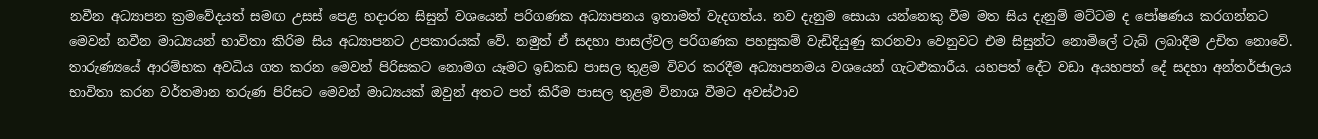නවීන අධ්‍යාපන ක්‍රමවේදයත් සමඟ උසස් පෙළ හදාරන සිසුන් වශයෙන් පරිගණක අධ්‍යාපනය ඉතාමත් වැදගත්ය. නව දැනුම සොයා යන්නෙකු වීම මත සිය දැනුම් මට්ටම ද පෝෂණය කරගන්නට මෙවන් නවීන මාධ්‍යයන් භාවිතා කිරිම සිය අධ්‍යාපනට උපකාරයක් වේ. නමුත් ඒ සදහා පාසල්වල පරිගණක පහසුකම් වැඩිදියුණු කරනවා වෙනුවට එම සිසුන්ට නොමිලේ ටැබ් ලබාදීම උචිත නොවේ. තාරුණ්‍යයේ ආරම්භක අවධිය ගත කරන මෙවන් පිරිසකට නොමග යෑමට ඉඩකඩ පාසල තුළම විවර කරදීම අධ්‍යාපනමය වශයෙන් ගැටළුකාරීය. යහපත් දේට වඩා අයහපත් දේ සදහා අන්තර්ජාලය භාවිතා කරන වර්තමාන තරුණ පිරිසට මෙවන් මාධ්‍යයක් ඔවුන් අතට පත් කිරීම පාසල තුළම විනාශ වීමට අවස්ථාව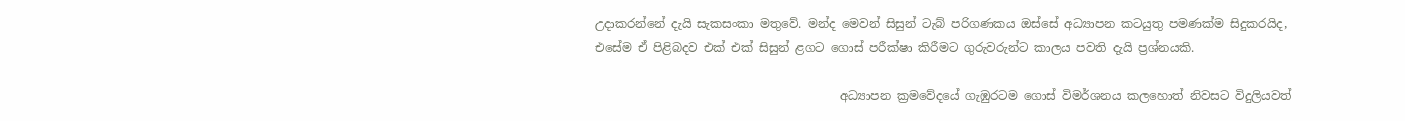උදාකරන්නේ දැයි සැකසංකා මතුවේ. මන්ද මෙවන් සිසුන් ටැබ් පරිගණකය ඔස්සේ අධ්‍යාපන කටයුතු පමණක්ම සිදුකරයිද, එසේම ඒ පිළිබදව එක් එක් සිසුන් ළගට ගොස් පරීක්ෂා කිරීමට ගුරුවරුන්ට කාලය පවති දැයි ප්‍රශ්නයකි.

                                         අධ්‍යාපන ක්‍රමවේදයේ ගැඹුරටම ගොස් විමර්ශනය කලහොත් නිවසට විදුලියවත්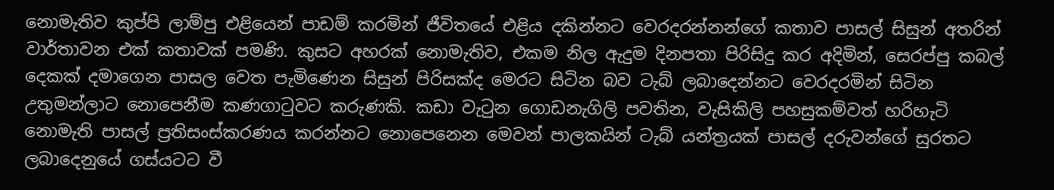නොමැතිව කුප්පි ලාම්පු එළියෙන් පාඩම් කරමින් ජීවිතයේ එළිය දකින්නට වෙරදරන්නන්ගේ කතාව පාසල් සිසුන් අතරින් වාර්තාවන එක් කතාවක් පමණි. කුසට අහරක් නොමැතිව, එකම නිල ඇදුම දිනපතා පිරිසිදු කර අදිමින්, සෙරප්පු කබල් දෙකක් දමාගෙන පාසල වෙත පැමිණෙන සිසුන් පිරිසක්ද මෙරට සිටින බව ටැබ් ලබාදෙන්නට වෙරදරමින් සිටින උතුමන්ලාට නොපෙනීම කණගාටුවට කරුණකි. කඩා වැටුන ගොඩනැගිලි පවතින, වැසිකිලි පහසුකම්වත් හරිහැටි නොමැති පාසල් ප්‍රතිසංස්කරණය කරන්නට නොපෙනෙන මෙවන් පාලකයින් ටැබ් යන්ත්‍රයක් පාසල් දරුවන්ගේ සුරතට ලබාදෙනුයේ ගස්යටට වී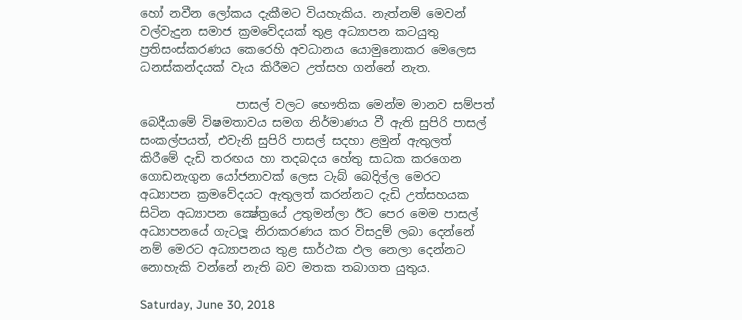හෝ නවීන ලෝකය දැකීමට වියහැකිය. නැත්නම් මෙවන් වල්වැදුන සමාජ ක්‍රමවේදයක් තුළ අධ්‍යාපන කටයුතු ප්‍රතිසංස්කරණය කෙරෙහි අවධානය යොමුනොකර මෙලෙස  ධනස්කන්දයක් වැය කිරීමට උත්සහ ගන්නේ නැත.

                පාසල් වලට භෞතික මෙන්ම මානව සම්පත් බෙදීයාමේ විෂමතාවය සමග නිර්මාණය වී ඇති සුපිරි පාසල් සංකල්පයත්, එවැනි සුපිරි පාසල් සදහා ළමුන් ඇතුලත් කිරීමේ දැඩි තරඟය හා තදබදය හේතු සාධක කරගෙන ගොඩනැගුන යෝජනාවක් ලෙස ටැබ් බෙදිල්ල මෙරට අධ්‍යාපන ක්‍රමවේදයට ඇතුලත් කරන්නට දැඩි උත්සහයක සිටින අධ්‍යාපන ක්‍ෂේත්‍රයේ උතුමන්ලා ඊට පෙර මෙම පාසල් අධ්‍යාපනයේ ගැටලූ නිරාකරණය කර විසදුම් ලබා දෙන්නේ නම් මෙරට අධ්‍යාපනය තුළ සාර්ථක ඵල නෙලා දෙන්නට නොහැකි වන්නේ නැති බව මතක තබාගත යුතුය.

Saturday, June 30, 2018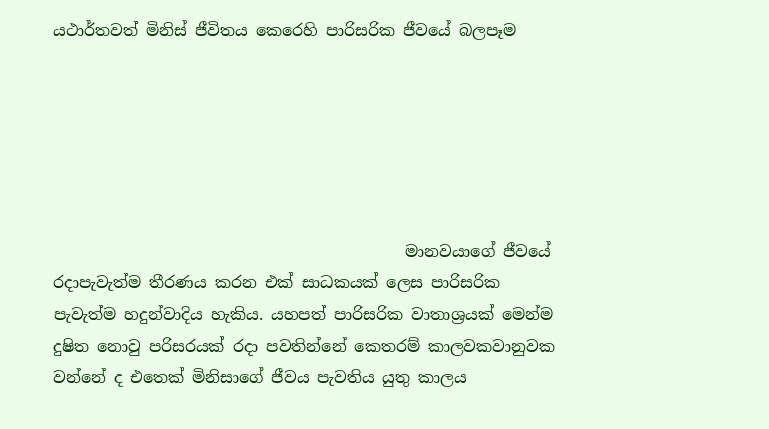යථාර්තවත් මිනිස් ජීවිතය කෙරෙහි පාරිසරික ජීවයේ බලපෑම






                                            මානවයාගේ ජීවයේ රදාපැවැත්ම තීරණය කරන එක් සාධකයක් ලෙස පාරිසරික පැවැත්ම හදුන්වාදිය හැකිය. යහපත් පාරිසරික වාතාශ්‍රයක් මෙන්ම දුෂිත නොවු පරිසරයක් රදා පවතින්නේ කෙතරම් කාලවකවානුවක වන්නේ ද එතෙක් මිනිසාගේ ජීවය පැවතිය යුතු කාලය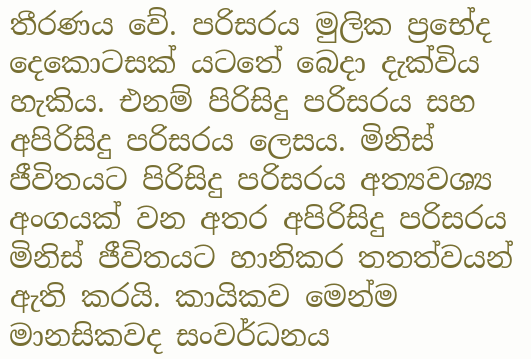තීරණය වේ. පරිසරය මුලික ප්‍රභේද දෙකොටසක් යටතේ බෙදා දැක්විය හැකිය. එනම් පිරිසිදු පරිසරය සහ අපිරිසිදු පරිසරය ලෙසය. මිනිස් ජීවිතයට පිරිසිදු පරිසරය අත්‍යවශ්‍ය අංගයක් වන අතර අපිරිසිදු පරිසරය මිනිස් ජීවිතයට හානිකර තතත්වයන් ඇති කරයි. කායිකව මෙන්ම මානසිකවද සංවර්ධනය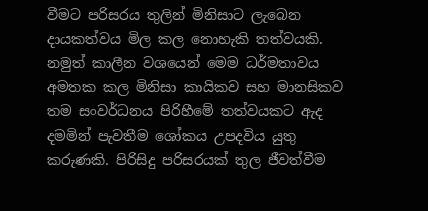වීමට පරිසරය තුලින් මිනිසාට ලැබෙන දායකත්වය මිල කල නොහැකි තත්වයකි. නමුත් කාලීන වශයෙන් මෙම ධර්මතාවය අමතක කල මිනිසා කායිකව සහ මානසිකව තම සංවර්ධනය පිරිහීමේ තත්වයකට ඇද දමමින් පැවතීම ශෝකය උපදවිය යුතු කරුණකි. පිරිසිදු පරිසරයක් තුල ජීවත්වීම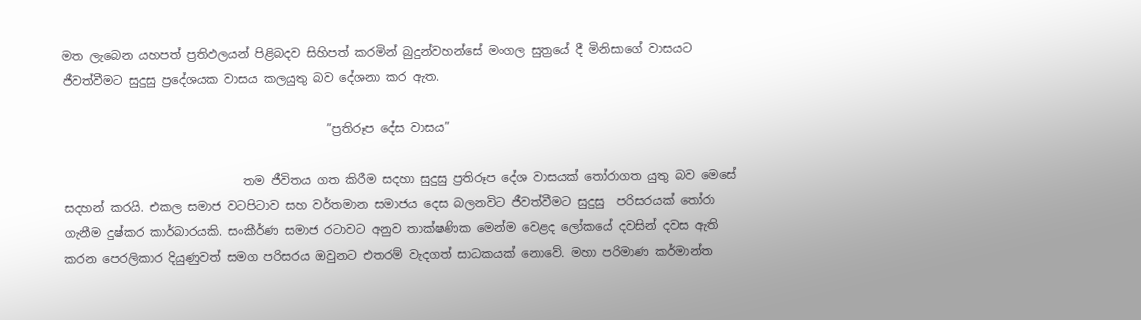මත ලැබෙන යහපත් ප්‍රතිඵලයන් පිළිබදව සිහිපත් කරමින් බුදුන්වහන්සේ මංගල සුත්‍රයේ දී මිනිසාගේ වාසයට ජීවත්වීමට සුදුසු ප්‍රදේශයක වාසය කලයුතු බව දේශනා කර ඇත.

                                            ”ප්‍රතිරූප දේස වාසය”

                              තම ජීවිතය ගත කිරීම සදහා සුදුසු ප්‍රතිරූප දේශ වාසයක් තෝරාගත යුතු බව මෙසේ සදහන් කරයි. එකල සමාජ වටපිටාව සහ වර්තමාන සමාජය දෙස බලනවිට ජීවත්වීමට සුදුසු  පරිසරයක් තෝරා ගැනීම දුෂ්කර කාර්බාරයකි. සංකීර්ණ සමාජ රටාවට අනුව තාක්ෂණික මෙන්ම වෙළද ලෝකයේ දවසින් දවස ඇති කරන පෙරලිකාර දියුණුවත් සමග පරිසරය ඔවුනට එතරම් වැදගත් සාධකයක් නොවේ. මහා පරිමාණ කර්මාන්ත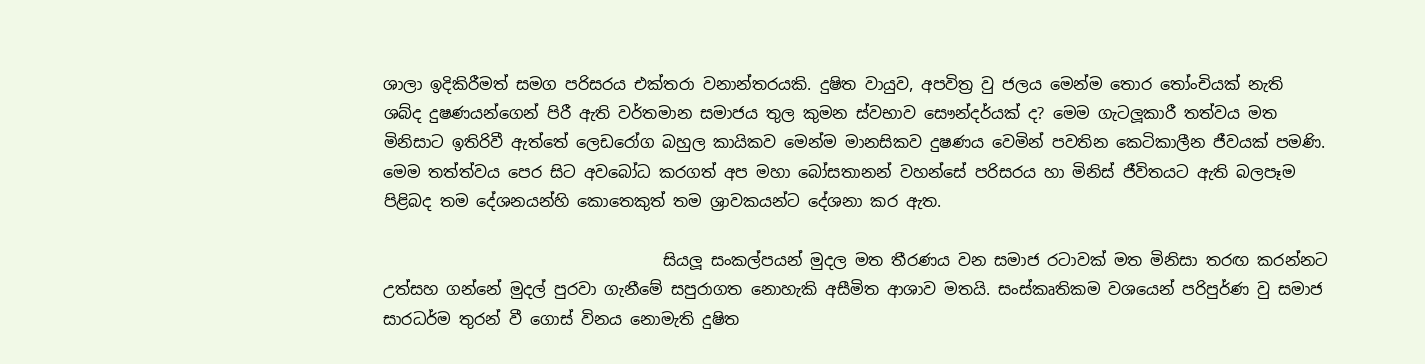ශාලා ඉදිකිරීමත් සමග පරිසරය එක්තරා වනාන්තරයකි. දුෂිත වායුව, අපවිත්‍ර වු ජලය මෙන්ම තොර තෝංචියක් නැති ශබ්ද දුෂණයන්ගෙන් පිරී ඇති වර්තමාන සමාජය තුල කුමන ස්වභාව සෞන්දර්යක් ද? මෙම ගැටලූකාරී තත්වය මත මිනිසාට ඉතිරිවී ඇත්තේ ලෙඩරෝග බහුල කායිකව මෙන්ම මානසිකව දුෂණය වෙමින් පවතින කෙටිකාලීන ජීවයක් පමණි. මෙම තත්ත්වය පෙර සිට අවබෝධ කරගත් අප මහා බෝසතානන් වහන්සේ පරිසරය හා මිනිස් ජීවිතයට ඇති බලපෑම පිළිබද තම දේශනයන්හි කොතෙකුත් තම ශ්‍රාවකයන්ට දේශනා කර ඇත.

                                   සියලූ සංකල්පයන් මුදල මත තීරණය වන සමාජ රටාවක් මත මිනිසා තරඟ කරන්නට උත්සහ ගන්නේ මුදල් පුරවා ගැනීමේ සපුරාගත නොහැකි අසීමිත ආශාව මතයි. සංස්කෘතිකම වශයෙන් පරිපුර්ණ වු සමාජ සාරධර්ම තුරන් වී ගොස් විනය නොමැති දුෂිත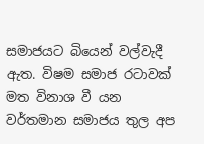සමාජයට බියෙන් වල්වැදී ඇත. විෂම සමාජ රටාවක් මත විනාශ වී යන වර්තමාන සමාජය තුල අප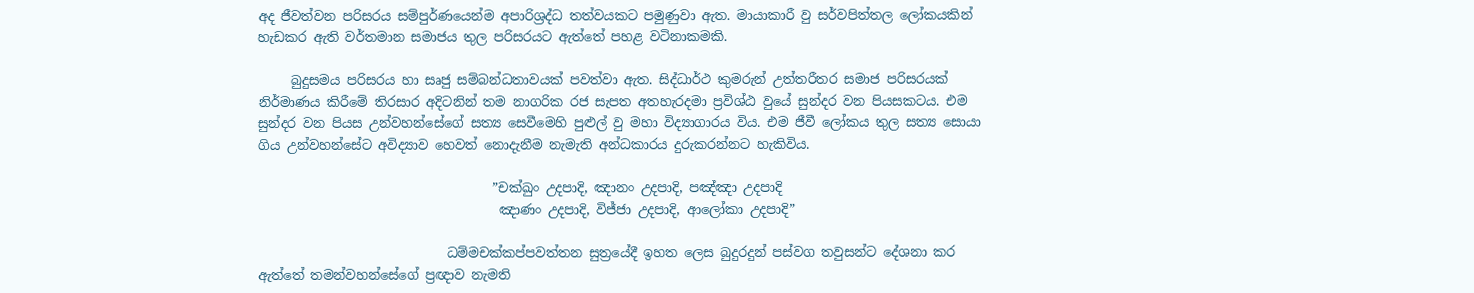අද ජීවත්වන පරිසරය සම්පුර්ණයෙන්ම අපාරිශ්‍රද්ධ තත්වයකට පමුණුවා ඇත. මායාකාරී වු සර්වපිත්තල ලෝකයකින් හැඩකර ඇති වර්තමාන සමාජය තුල පරිසරයට ඇත්තේ පහළ වටිනාකමකි.

     බුදුසමය පරිසරය හා සෘජු සම්බන්ධතාවයක් පවත්වා ඇත. සිද්ධාර්ථ කුමරුන් උත්තරීතර සමාජ පරිසරයක් නිර්මාණය කිරීමේ තිරසාර අදිටනින් තම නාගරික රජ සැපත අතහැරදමා ප්‍රවිශ්ඨ වුයේ සුන්දර වන පියසකටය. එම සුන්දර වන පියස උන්වහන්සේගේ සත්‍ය සෙවීමෙහි පුළුල් වු මහා විද්‍යාගාරය විය. එම ජීවී ලෝකය තුල සත්‍ය සොයා ගිය උන්වහන්සේට අවිද්‍යාව හෙවත් නොදැනීම නැමැති අන්ධකාරය දුරුකරන්නට හැකිවිය.

                                    ”චක්ඛුං උදපාදි, ඤානං උදපාදි, පඤ්ඤා උදපාදි
                                     ඤාණං උදපාදි, විජ්ජා උදපාදි, ආලෝකා උදපාදි”

                             ධම්මචක්කප්පවත්තන සුත්‍රයේදී ඉහත ලෙස බුදුරදුන් පස්වග තවුසන්ට දේශනා කර ඇත්තේ තමන්වහන්සේගේ ප්‍රඥාව නැමති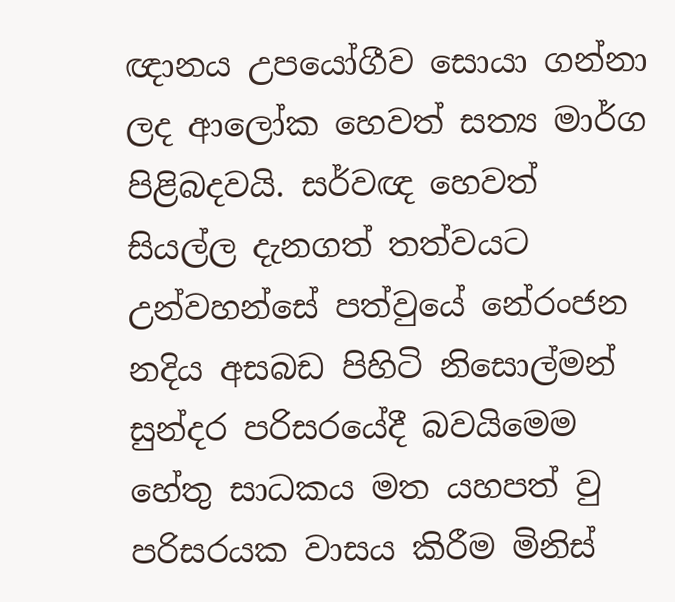ඥානය උපයෝගීව සොයා ගන්නා ලද ආලෝක හෙවත් සත්‍ය මාර්ග පිළිබදවයි. සර්වඥ හෙවත් සියල්ල දැනගත් තත්වයට උන්වහන්සේ පත්වුයේ නේරංජන නදිය අසබඩ පිහිටි නිසොල්මන් සුන්දර පරිසරයේදී බවයිමෙම හේතු සාධකය මත යහපත් වු පරිසරයක වාසය කිරීම මිනිස්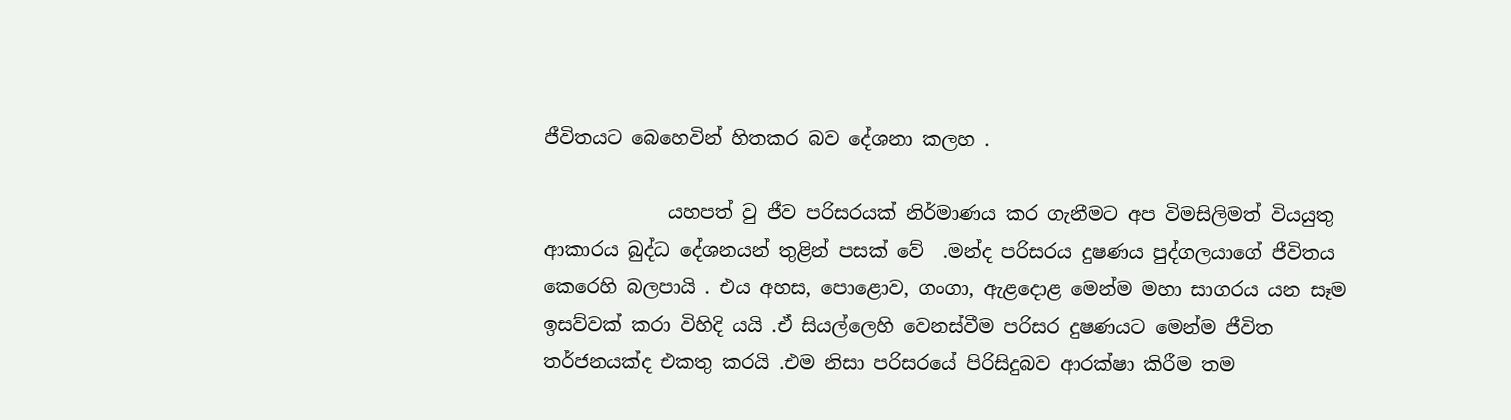ජීවිතයට බෙහෙවින් හිතකර බව දේශනා කලහ .

             යහපත් වු ජීව පරිසරයක් නිර්මාණය කර ගැනීමට අප විමසිලිමත් වියයුතු ආකාරය බුද්ධ දේශනයන් තුළින් පසක් වේ  .මන්ද පරිසරය දුෂණය පුද්ගලයාගේ ජීවිතය කෙරෙහි බලපායි . එය අහස, පොළොව, ගංගා, ඇළදොළ මෙන්ම මහා සාගරය යන සෑම ඉසව්වක් කරා විහිදි යයි .ඒ සියල්ලෙහි වෙනස්වීම පරිසර දුෂණයට මෙන්ම ජීවිත තර්ජනයක්ද එකතු කරයි .එම නිසා පරිසරයේ පිරිසිදුබව ආරක්ෂා කිරීම තම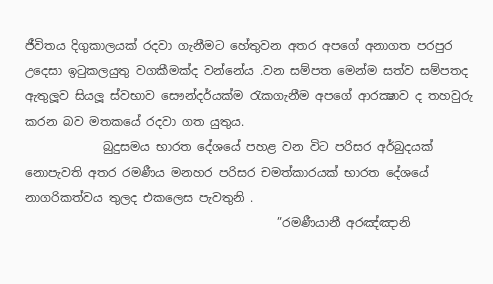ජීවිතය දිගුකාලයක් රදවා ගැනීමට හේතුවන අතර අපගේ අනාගත පරපුර උදෙසා ඉටුකලයුතු වගකීමක්ද වන්නේය .වන සම්පත මෙන්ම සත්ව සම්පතද ඇතුලූව සියලූ ස්වභාව සෞන්දර්යක්ම රැකගැනීම අපගේ ආරක්‍ෂාව ද තහවුරු කරන බව මතකයේ රදවා ගත යුතුය.
             බුදුසමය භාරත දේශයේ පහළ වන විට පරිසර අර්බුදයක් නොපැවති අතර රමණීය මනහර පරිසර චමත්කාරයක් භාරත දේශයේ නාගරිකත්වය තුලද එකලෙස පැවතුනි .
                                          ”රමණීයානී අරඤ්ඤානි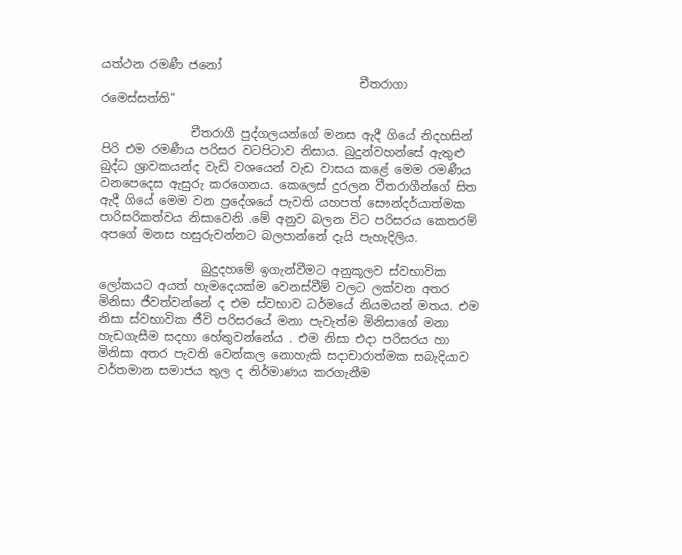යත්ථන රමණී ජනෝ
                                           චීතරාගා රමෙස්සත්ති”

               චීතරාගී පුද්ගලයන්ගේ මනස ඇදී ගියේ නිදහසින් පිරි එම රමණීය පරිසර වටපිටාව නිසාය. බුදුන්වහන්සේ ඇතුළු බුද්ධ ශ්‍රාවකයන්ද වැඩි වශයෙන් වැඩ වාසය කළේ මෙම රමණීය වනපෙදෙස ඇසුරු කරගෙනය. කෙලෙස් දුරලන වීතරාගීන්ගේ සිත ඇදී ගියේ මෙම වන ප්‍රදේශයේ පැවති යහපත් සෞන්දර්යාත්මක පාරිසරිකත්වය නිසාවෙනි .මේ අනුව බලන විට පරිසරය කෙතරම් අපගේ මනස හසුරුවන්නට බලපාන්නේ දැයි පැහැදිලිය.

                 බුදුදහමේ ඉගැන්වීමට අනුකූලව ස්වභාවික ලෝකයට අයත් හැමදෙයක්ම වෙනස්වීම් වලට ලක්වන අතර මිනිසා ජීවත්වන්නේ ද එම ස්වභාව ධර්මයේ නියමයන් මතය. එම නිසා ස්වභාවික ජීවි පරිසරයේ මනා පැවැත්ම මිනිසාගේ මනා හැඩගැසීම සදහා හේතුවන්නේය . එම නිසා එදා පරිසරය හා මිනිසා අතර පැවති වෙන්කල නොහැකි සදාචාරාත්මක සබැදියාව වර්තමාන සමාජය තුල ද නිර්මාණය කරගැනීම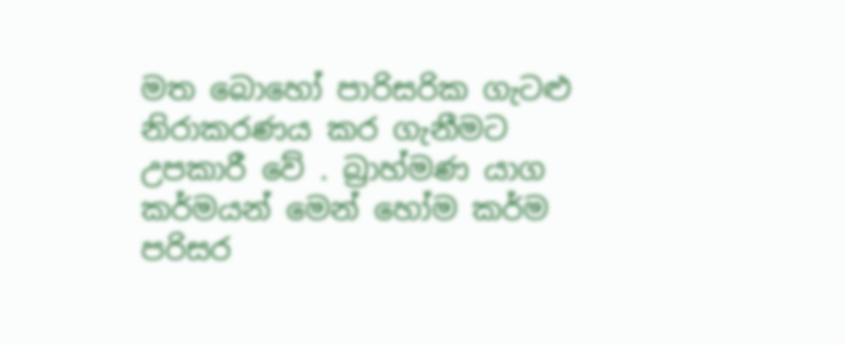මත බොහෝ පාරිසරික ගැටළු නිරාකරණය කර ගැනීමට උපකාරී වේ . බ්‍රාහ්මණ යාග කර්මයන් මෙන් හෝම කර්ම පරිසර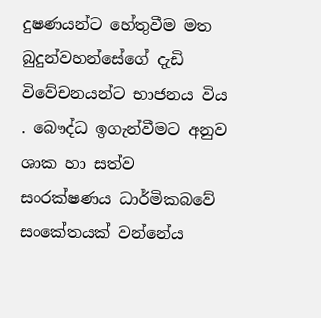දුෂණයන්ට හේතුවීම මත බුදුන්වහන්සේගේ දැඩි විවේචනයන්ට භාජනය විය . බෞද්ධ ඉගැන්වීමට අනුව ශාක හා සත්ව සංරක්ෂණය ධාර්මිකබවේ සංකේතයක් වන්නේය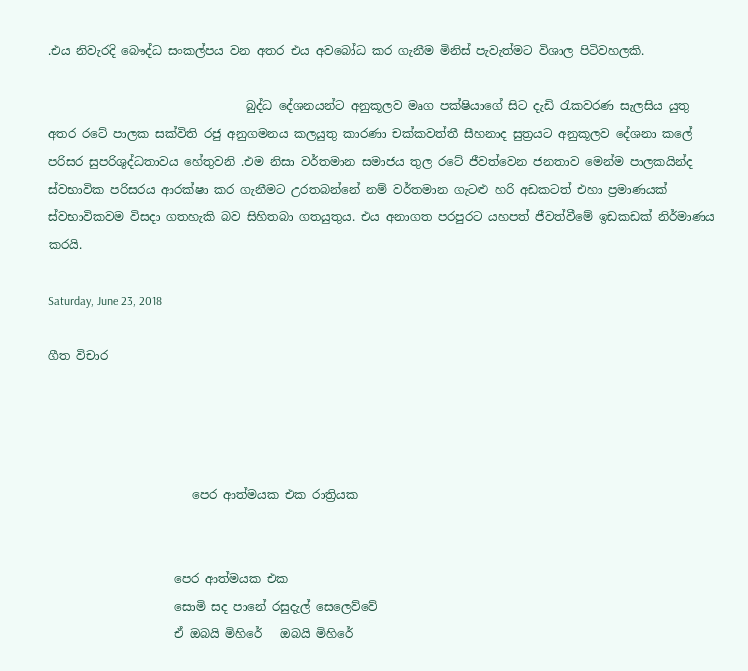.එය නිවැරදි බෞද්ධ සංකල්පය වන අතර එය අවබෝධ කර ගැනීම මිනිස් පැවැත්මට විශාල පිටිවහලකි.

                                 බුද්ධ දේශනයන්ට අනුකූලව මෘග පක්ෂියාගේ සිට දැඩි රැකවරණ සැලසිය යුතු අතර රටේ පාලක සක්විති රජු අනුගමනය කලයුතු කාරණා චක්කවත්තී සීහනාද සුත්‍රයට අනුකූලව දේශනා කලේ පරිසර සුපරිශුද්ධතාවය හේතුවනි .එම නිසා වර්තමාන සමාජය තුල රටේ ජීවත්වෙන ජනතාව මෙන්ම පාලකයින්ද ස්වභාවික පරිසරය ආරක්ෂා කර ගැනීමට උරතබන්නේ නම් වර්තමාන ගැටළු හරි අඩකටත් එහා ප්‍රමාණයක් ස්වභාවිකවම විසදා ගතහැකි බව සිහිතබා ගතයුතුය. එය අනාගත පරපුරට යහපත් ජීවත්වීමේ ඉඩකඩක් නිර්මාණය කරයි.

Saturday, June 23, 2018

ගීත විචාර




                        පෙර ආත්මයක එක රාත්‍රියක


                     පෙර ආත්මයක එක
                     සොමි සද පානේ රසුදැල් සෙලෙව්වේ
                     ඒ ඔබයි මිහිරේ   ඔබයි මිහිරේ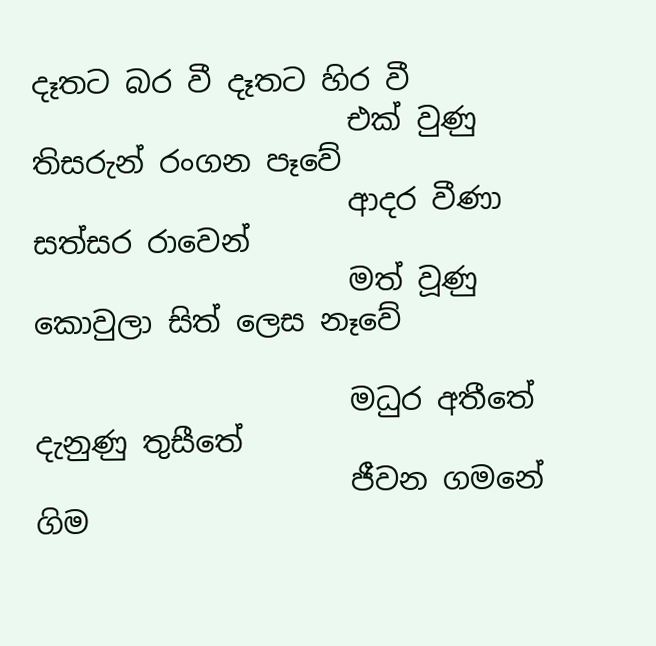දෑතට බර වී දෑතට හිර වී
                     එක් වුණු තිසරුන් රංගන පෑවේ
                     ආදර වීණා සත්සර රාවෙන්
                     මත් වූණු කොවුලා සිත් ලෙස නෑවේ

                     මධුර අතීතේ දැනුණු තුසීතේ
                     ජීවන ගමනේ ගිම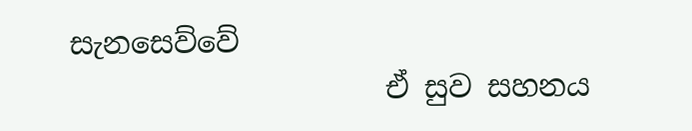සැනසෙව්වේ
                     ඒ සුව සහනය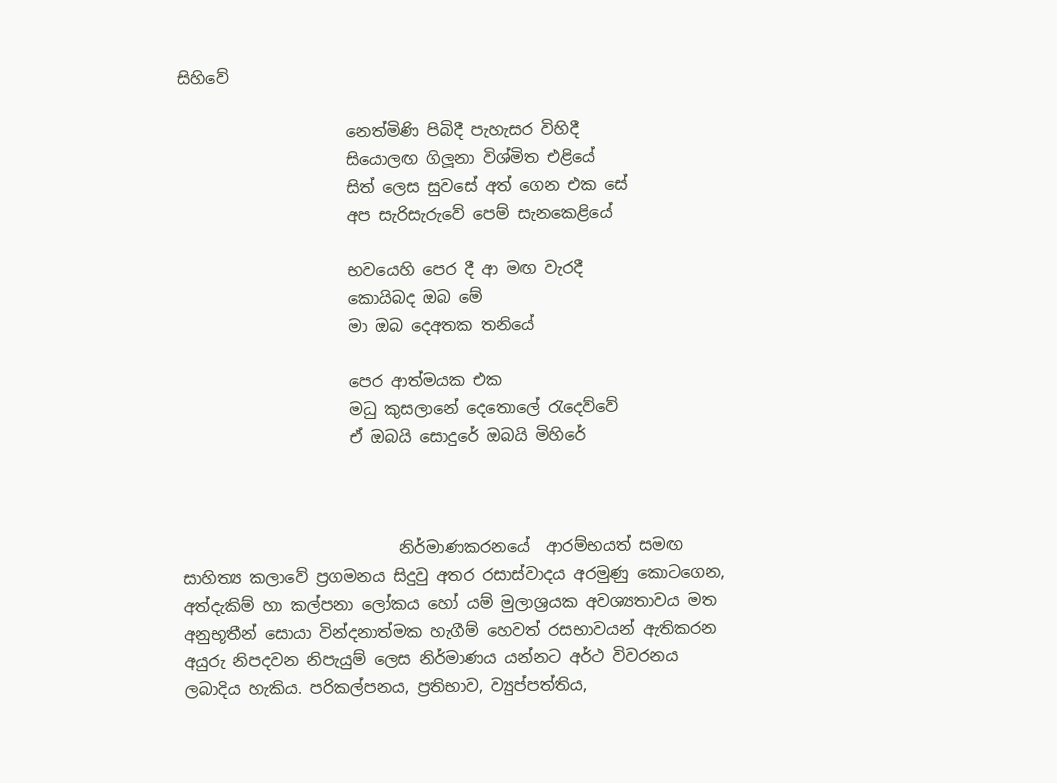සිහිවේ

                     නෙත්මිණි පිබිදී පැහැසර විහිදී
                     සියොලඟ ගිලූනා විශ්මිත එළියේ
                     සිත් ලෙස සුවසේ අත් ගෙන එක සේ
                     අප සැරිසැරුවේ පෙම් සැනකෙළියේ

                     භවයෙහි පෙර දී ආ මඟ වැරදී
                     කොයිබද ඔබ මේ
                     මා ඔබ දෙඅතක තනියේ

                     පෙර ආත්මයක එක
                     මධු කුසලානේ දෙතොලේ රැදෙව්වේ
                     ඒ ඔබයි සොදුරේ ඔබයි මිහිරේ



                           නිර්මාණකරනයේ  ආරම්භයත් සමඟ සාහිත්‍ය කලාවේ ප්‍රගමනය සිදුවු අතර රසාස්වාදය අරමුණු කොටගෙන, අත්දැකිම් හා කල්පනා ලෝකය හෝ යම් මුලාශ්‍රයක අවශ්‍යතාවය මත අනුභූතීන් සොයා වින්දනාත්මක හැගීම් හෙවත් රසභාවයන් ඇතිකරන අයුරු නිපදවන නිපැයුම් ලෙස නිර්මාණය යන්නට අර්ථ විවරනය ලබාදිය හැකිය. පරිකල්පනය, ප්‍රතිභාව, ව්‍යුප්පත්තිය,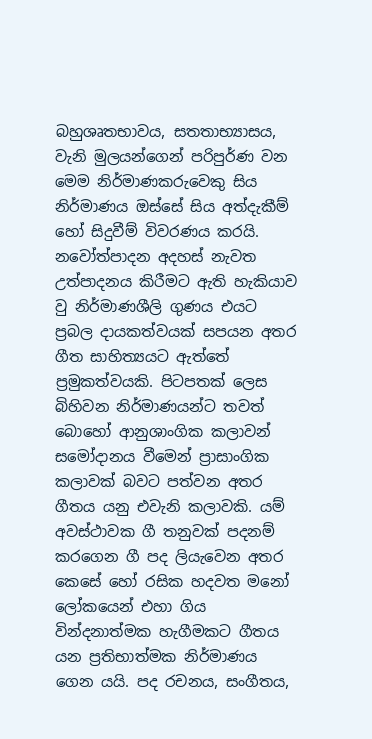බහුශෘතභාවය, සතතාභ්‍යාසය, වැනි මුලයන්ගෙන් පරිපුර්ණ වන මෙම නිර්මාණකරුවෙකු සිය නිර්මාණය ඔස්සේ සිය අත්දැකීම් හෝ සිදුවීම් විවරණය කරයි. නවෝත්පාදන අදහස් නැවත උත්පාදනය කිරීමට ඇති හැකියාව වු නිර්මාණශීලි ගුණය එයට ප්‍රබල දායකත්වයක් සපයන අතර ගීත සාහිත්‍යයට ඇත්තේ ප්‍රමුකත්වයකි. පිටපතක් ලෙස බිහිවන නිර්මාණයන්ට තවත් බොහෝ ආනුශාංගික කලාවන් සමෝදානය වීමෙන් ප්‍රාසාංගික කලාවක් බවට පත්වන අතර ගීතය යනු එවැනි කලාවකි. යම් අවස්ථාවක ගී තනුවක් පදනම් කරගෙන ගී පද ලියැවෙන අතර කෙසේ හෝ රසික හදවත මනෝ ලෝකයෙන් එහා ගිය වින්දනාත්මක හැගීමකට ගීතය යන ප්‍රතිභාත්මක නිර්මාණය ගෙන යයි. පද රචනය, සංගීතය,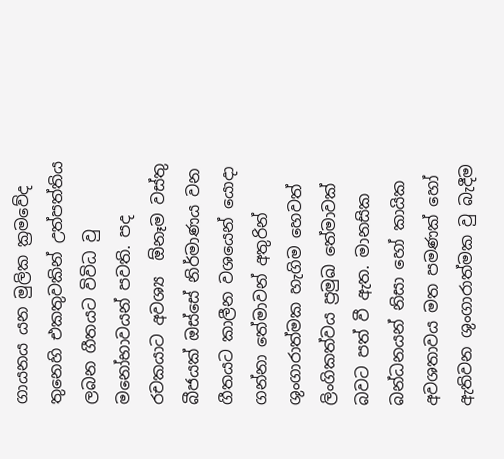ගායනය යන මුලික ක්‍රමවේද තුනෙහි එකතුවකින් උත්පත්තිය ලබන ගීතයට විවිධ වු මනෝභාවයන් පවති. පද රචකයාට අවශ්‍ය  ඕනෑම වස්තු බීජයක් ඔස්සේ නිර්මාණය වන ගීතයට කාලීන වශයෙන් යොදා ගන්නා තේමාවන් අතුරින් ශුංගාරාත්මක හැගිම හෙවත් ලිංගිකත්වය ප්‍රමුඛ තේමාවක් බවට පත් වී ඇත. මානසික බන්ධනයන් නිසා හෝ කායික අවශතාවය මත පමණක් හෝ ඇතිවන ශුංගාරාත්මක වු බැදීම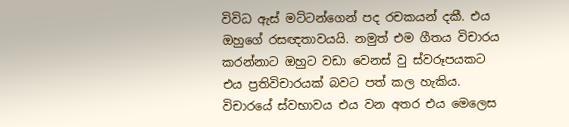විවිධ ඇස් මට්ටන්ගෙන් පද රචකයන් දකී. එය ඔහුගේ රසඥතාවයයි. නමුත් එම ගීතය විචාරය කරන්නාට ඔහුට වඩා වෙනස් වු ස්වරූපයකට එය ප්‍රතිවිචාරයක් බවට පත් කල හැකිය. විචාරයේ ස්වභාවය එය වන අතර එය මෙලෙස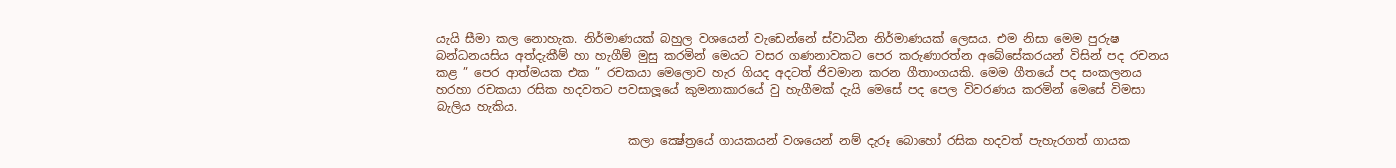යැයි සීමා කල නොහැක. නිර්මාණයක් බහුල වශයෙන් වැඩෙන්නේ ස්වාධීන නිර්මාණයක් ලෙසය. එම නිසා මෙම පුරුෂ බන්ධනයසිය අත්දැකීම් හා හැගීම් මුසු කරමින් මෙයට වසර ගණනාවකට පෙර කරුණාරත්න අබේසේකරයන් විසින් පද රචනය කළ ” පෙර ආත්මයක එක ” රචකයා මෙලොව හැර ගියද අදටත් ජිවමාන කරන ගීතාංගයකි. මෙම ගීතයේ පද සංකලනය හරහා රචකයා රසික හදවතට පවසාලූයේ කුමනාකාරයේ වු හැගීමක් දැයි මෙසේ පද පෙල විවරණය කරමින් මෙසේ විමසා බැලිය හැකිය.

                                කලා ක්‍ෂේත්‍රයේ ගායකයන් වශයෙන් නම් දැරූ බොහෝ රසික හදවත් පැහැරගත් ගායක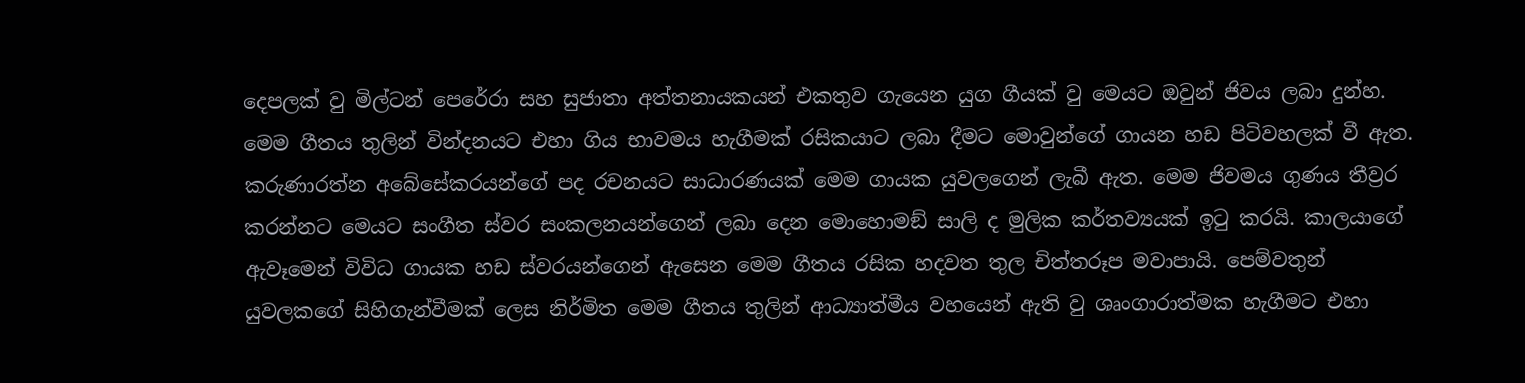දෙපලක් වු මිල්ටන් පෙරේරා සහ සුජාතා අත්තනායකයන් එකතුව ගැයෙන යුග ගීයක් වු මෙයට ඔවුන් ජිවය ලබා දුන්හ. මෙම ගීතය තුලින් වින්දනයට එහා ගිය භාවමය හැගීමක් රසිකයාට ලබා දීමට මොවුන්ගේ ගායන හඩ පිටිවහලක් වී ඇත. කරුණාරත්න අබේසේකරයන්ගේ පද රචනයට සාධාරණයක් මෙම ගායක යුවලගෙන් ලැබී ඇත. මෙම ජිවමය ගුණය තීව්‍රර කරන්නට මෙයට සංගීත ස්වර සංකලනයන්ගෙන් ලබා දෙන මොහොමඞ් සාලි ද මුලික කර්තව්‍යයක් ඉටු කරයි. කාලයාගේ ඇවෑමෙන් විවිධ ගායක හඩ ස්වරයන්ගෙන් ඇසෙන මෙම ගීතය රසික හදවත තුල චිත්තරූප මවාපායි. පෙම්වතුන් යුවලකගේ සිහිගැන්වීමක් ලෙස නිර්මිත මෙම ගීතය තුලින් ආධ්‍යාත්මීය වහයෙන් ඇති වු ශෘංගාරාත්මක හැගීමට එහා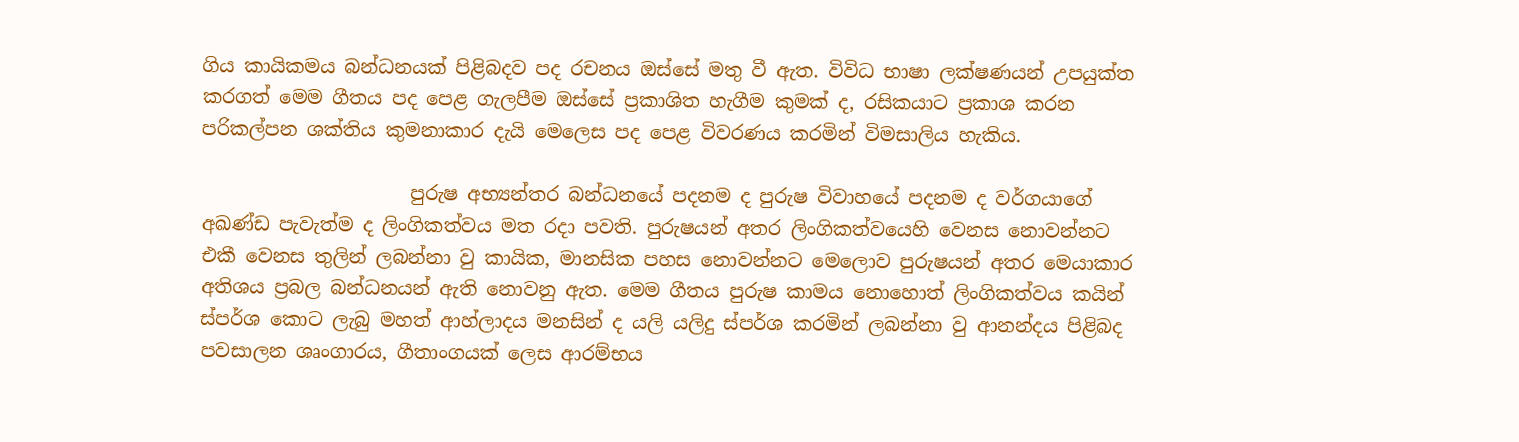ගිය කායිකමය බන්ධනයක් පිළිබදව පද රචනය ඔස්සේ මතු වී ඇත. විවිධ භාෂා ලක්ෂණයන් උපයුක්ත කරගත් මෙම ගීතය පද පෙළ ගැලපීම ඔස්සේ ප්‍රකාශිත හැගීම කුමක් ද, රසිකයාට ප්‍රකාශ කරන පරිකල්පන ශක්තිය කුමනාකාර දැයි මෙලෙස පද පෙළ විවරණය කරමින් විමසාලිය හැකිය.

                      පුරුෂ අභ්‍යන්තර බන්ධනයේ පදනම ද පුරුෂ විවාහයේ පදනම ද වර්ගයාගේ අඛණ්ඩ පැවැත්ම ද ලිංගිකත්වය මත රදා පවති. පුරුෂයන් අතර ලිංගිකත්වයෙහි වෙනස නොවන්නට එකී වෙනස තුලින් ලබන්නා වු කායික, මානසික පහස නොවන්නට මෙලොව පුරුෂයන් අතර මෙයාකාර අතිශය ප්‍රබල බන්ධනයන් ඇති නොවනු ඇත. මෙම ගීතය පුරුෂ කාමය නොහොත් ලිංගිකත්වය කයින් ස්පර්ශ කොට ලැබු මහත් ආහ්ලාදය මනසින් ද යලි යලිදු ස්පර්ශ කරමින් ලබන්නා වු ආනන්දය පිළිබද පවසාලන ශෘංගාරය, ගීතාංගයක් ලෙස ආරම්භය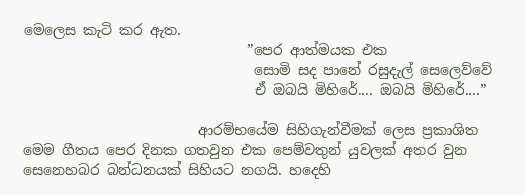මෙලෙස කැටි කර ඇත.
                                ”පෙර ආත්මයක එක
                                 සොමි සද පානේ රසුදැල් සෙලෙව්වේ
                                 ඒ ඔබයි මිහිරේ.... ඔබයි මිහිරේ....”

                         ආරම්භයේම සිහිගැන්වීමක් ලෙස ප්‍රකාශිත මෙම ගීතය පෙර දිනක ගතවුන එක පෙම්වතුන් යුවලක් අතර වුන සෙනෙහබර බන්ධනයක් සිහියට නගයි. හදෙහි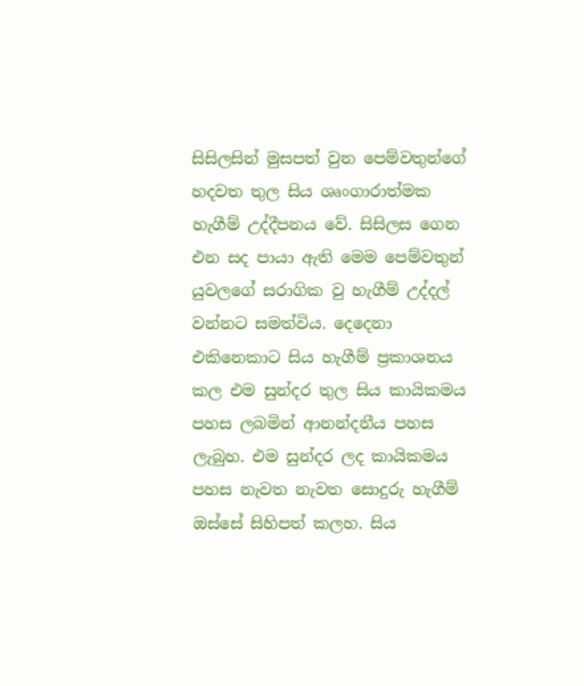සිසිලසින් මුසපත් වුන පෙම්වතුන්ගේ හදවත තුල සිය ශෘංගාරාත්මක හැගීම් උද්දීපනය වේ. සිසිලස ගෙන එන සද පායා ඇති මෙම පෙම්වතුන් යුවලගේ සරාගික වු හැගීම් උද්දල් වන්නට සමත්විය. දෙදෙනා එකිනෙකාට සිය හැගීම් ප්‍රකාශනය කල එම සුන්දර තුල සිය කායිකමය පහස ලබමින් ආනන්දනීය පහස ලැබුහ. එම සුන්දර ලද කායිකමය පහස නැවත නැවත සොදුරු හැගීම් ඔස්සේ සිහිපත් කලහ. සිය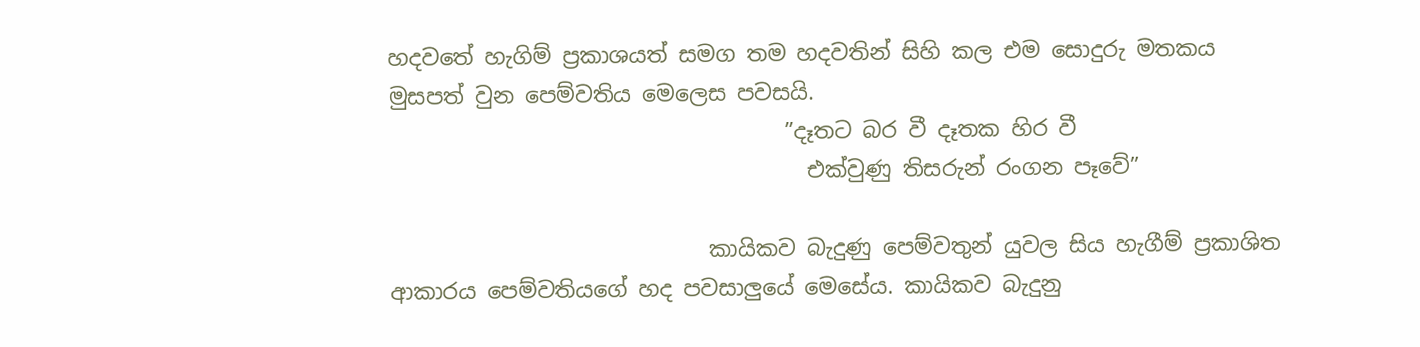හදවතේ හැගිම් ප්‍රකාශයත් සමග තම හදවතින් සිහි කල එම සොදුරු මතකය මුසපත් වුන පෙම්වතිය මෙලෙස පවසයි.
                                    ”දෑතට බර වී දෑතක හිර වී
                                      එක්වුණු තිසරුන් රංගන පෑවේ”

                             කායිකව බැදුණු පෙම්වතුන් යුවල සිය හැගීම් ප්‍රකාශිත ආකාරය පෙම්වතියගේ හද පවසාලුයේ මෙසේය. කායිකව බැදුනු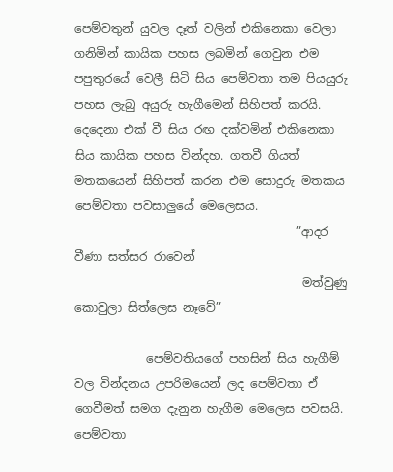පෙම්වතුන් යුවල දෑත් වලින් එකිනෙකා වෙලා ගනිමින් කායික පහස ලබමින් ගෙවුන එම පපුතුරයේ වෙලී සිටි සිය පෙම්වතා තම පියයුරු පහස ලැබු අයුරු හැගීමෙන් සිහිපත් කරයි. දෙදෙනා එක් වී සිය රඟ දක්වමින් එකිනෙකා සිය කායික පහස වින්දහ. ගතවී ගියත් මතකයෙන් සිහිපත් කරන එම සොදුරු මතකය පෙම්වතා පවසාලුයේ මෙලෙසය.
                                     ”ආදර වීණා සත්සර රාවෙන්
                                      මත්වුණු කොවුලා සිත්ලෙස නෑවේ”

            පෙම්වතියගේ පහසින් සිය හැගීම් වල වින්දනය උපරිමයෙන් ලද පෙම්වතා ඒ ගෙවීමත් සමග දැනුන හැගීම මෙලෙස පවසයි. පෙම්වතා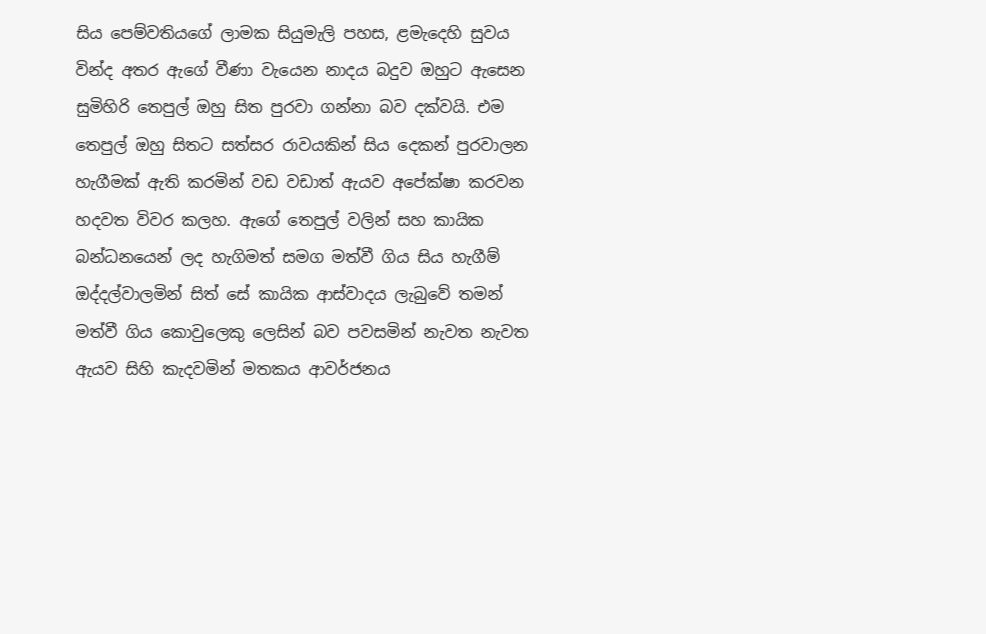සිය පෙම්වතියගේ ලාමක සියුමැලි පහස, ළමැදෙහි සුවය වින්ද අතර ඇගේ වීණා වැයෙන නාදය බදුව ඔහුට ඇසෙන සුමිහිරි තෙපුල් ඔහු සිත පුරවා ගන්නා බව දක්වයි. එම තෙපුල් ඔහු සිතට සත්සර රාවයකින් සිය දෙකන් පුරවාලන හැගීමක් ඇති කරමින් වඩ වඩාත් ඇයව අපේක්ෂා කරවන හදවත විවර කලහ. ඇගේ තෙපුල් වලින් සහ කායික බන්ධනයෙන් ලද හැගිමත් සමග මත්වී ගිය සිය හැගීම් ඔද්දල්වාලමින් සිත් සේ කායික ආස්වාදය ලැබුවේ තමන් මත්වී ගිය කොවුලෙකු ලෙසින් බව පවසමින් නැවත නැවත ඇයව සිහි කැදවමින් මතකය ආවර්ජනය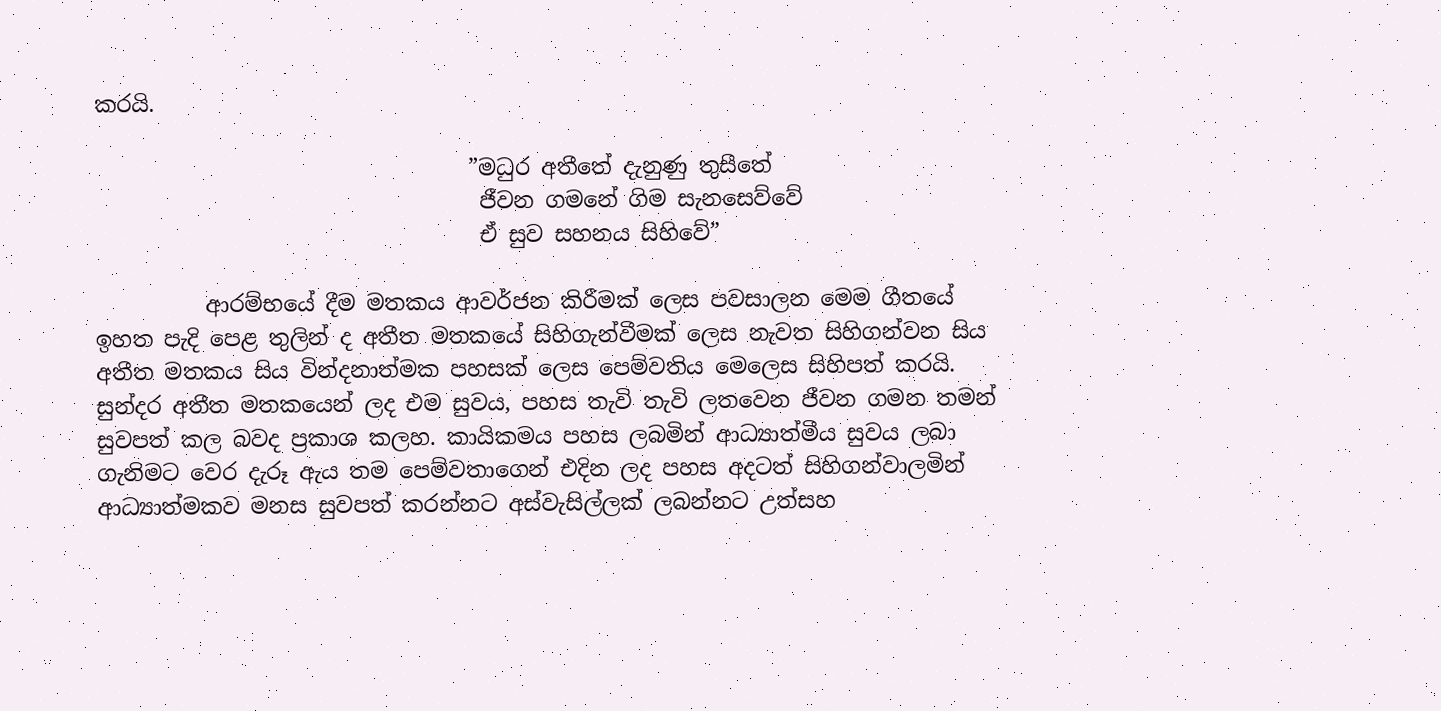කරයි.

                                  ”මධුර අතීතේ දැනුණු තුසීතේ
                                   ජීවන ගමනේ ගිම සැනසෙව්වේ
                                   ඒ සුව සහනය සිහිවේ”

          ආරම්භයේ දීම මතකය ආවර්ජන කිරීමක් ලෙස පවසාලන මෙම ගීතයේ ඉහත පැදි පෙළ තුලින් ද අතීත මතකයේ සිහිගැන්වීමක් ලෙස නැවත සිහිගන්වන සිය අතීත මතකය සිය වින්දනාත්මක පහසක් ලෙස පෙම්වතිය මෙලෙස සිහිපත් කරයි. සුන්දර අතීත මතකයෙන් ලද එම සුවය, පහස තැවි තැවි ලතවෙන ජීවන ගමන තමන් සුවපත් කල බවද ප්‍රකාශ කලහ. කායිකමය පහස ලබමින් ආධ්‍යාත්මීය සුවය ලබා ගැනිමට වෙර දැරූ ඇය තම පෙම්වතාගෙන් එදින ලද පහස අදටත් සිහිගන්වාලමින් ආධ්‍යාත්මකව මනස සුවපත් කරන්නට අස්වැසිල්ලක් ලබන්නට උත්සහ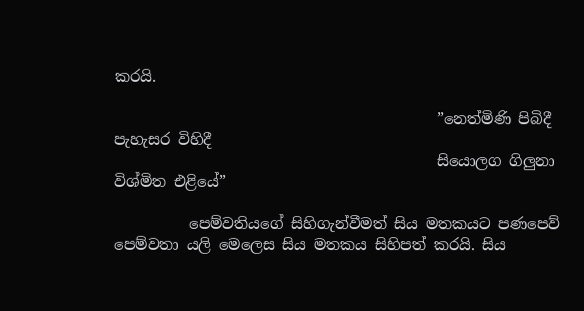කරයි.

                                           ”නෙත්මිණි පිබිදී පැහැසර විහිදී
                                           සියොලග ගිලුනා විශ්මිත එළියේ”

          පෙම්වතියගේ සිහිගැන්වීමත් සිය මතකයට පණපෙව් පෙම්වතා යලි මෙලෙස සිය මතකය සිහිපත් කරයි. සිය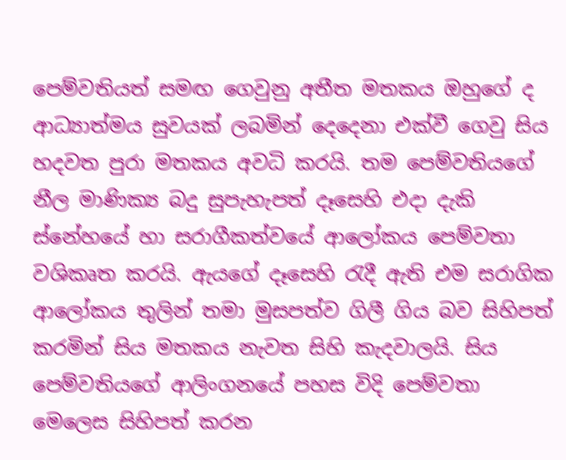පෙම්වතියත් සමඟ ගෙවුනු අතීත මතකය ඔහුගේ ද ආධ්‍යාත්මය සුවයක් ලබමින් දෙදෙනා එක්වී ගෙවු සිය හදවත පුරා මතකය අවධි කරයි. තම පෙම්වතියගේ නීල මාණික්‍ය බදු සුපැහැපත් දෑසෙහි එදා දැකි ස්නේහයේ හා සරාගීකත්වයේ ආලෝකය පෙම්වතා වශිකෘත කරයි. ඇයගේ දෑසෙහි රැදී ඇති එම සරාගික ආලෝකය තුලින් තමා මුසපත්ව ගිලී ගිය බව සිහිපත් කරමින් සිය මතකය නැවත සිහි කැදවාලයි. සිය පෙම්වතියගේ ආලිංගනයේ පහස විදි පෙම්වතා මෙලෙස සිහිපත් කරන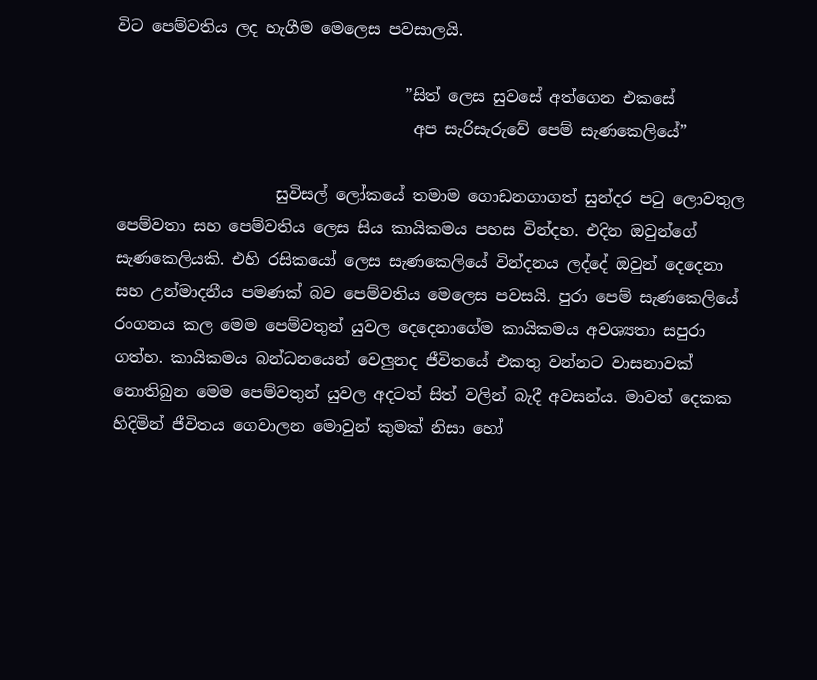විට පෙම්වතිය ලද හැගීම මෙලෙස පවසාලයි.

                                    ”සිත් ලෙස සුවසේ අත්ගෙන එකසේ
                                     අප සැරිසැරුවේ පෙම් සැණකෙලියේ”

                    සුවිසල් ලෝකයේ තමාම ගොඩනගාගත් සුන්දර පටු ලොවතුල පෙම්වතා සහ පෙම්වතිය ලෙස සිය කායිකමය පහස වින්දහ. එදින ඔවුන්ගේ සැණකෙලියකි. එහි රසිකයෝ ලෙස සැණකෙලියේ වින්දනය ලද්දේ ඔවුන් දෙදෙනා සහ උන්මාදනීය පමණක් බව පෙම්වතිය මෙලෙස පවසයි. පුරා පෙම් සැණකෙලියේ රංගනය කල මෙම පෙම්වතුන් යුවල දෙදෙනාගේම කායිකමය අවශ්‍යතා සපුරා ගත්හ. කායිකමය බන්ධනයෙන් වෙලුනද ජීවිතයේ එකතු වන්නට වාසනාවක් නොතිබුන මෙම පෙම්වතුන් යුවල අදටත් සිත් වලින් බැදී අවසන්ය. මාවත් දෙකක හිදිමින් ජීවිතය ගෙවාලන මොවුන් කුමක් නිසා හෝ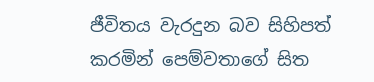ජීවිතය වැරදුන බව සිහිපත් කරමින් පෙම්වතාගේ සිත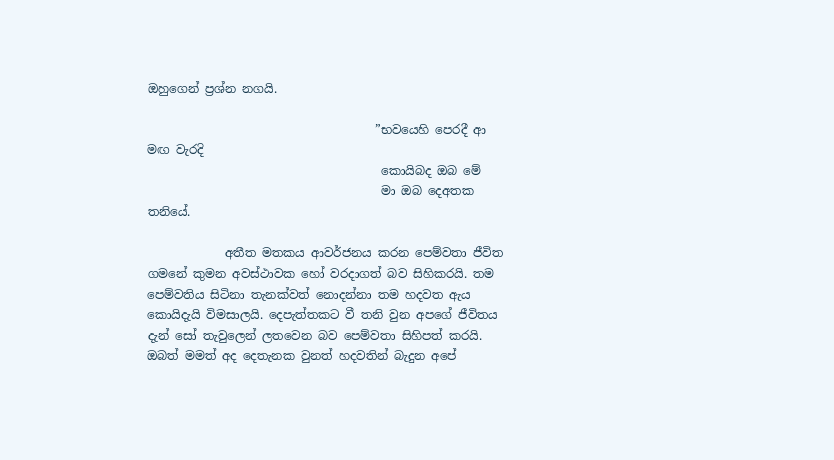ඔහුගෙන් ප්‍රශ්න නගයි.

                                      ”භවයෙහි පෙරදී ආ මඟ වැරදි
                                       කොයිබද ඔබ මේ
                                       මා ඔබ දෙඅතක තනියේ.

             අතීත මතකය ආවර්ජනය කරන පෙම්වතා ජීවිත ගමනේ කුමන අවස්ථාවක හෝ වරදාගත් බව සිහිකරයි. තම පෙම්වතිය සිටිනා තැනක්වත් නොදන්නා තම හදවත ඇය කොයිදැයි විමසාලයි. දෙපැත්තකට වී තනි වුන අපගේ ජීවිතය දැන් සෝ තැවුලෙන් ලතවෙන බව පෙම්වතා සිහිපත් කරයි. ඔබත් මමත් අද දෙතැනක වුනත් හදවතින් බැදුන අපේ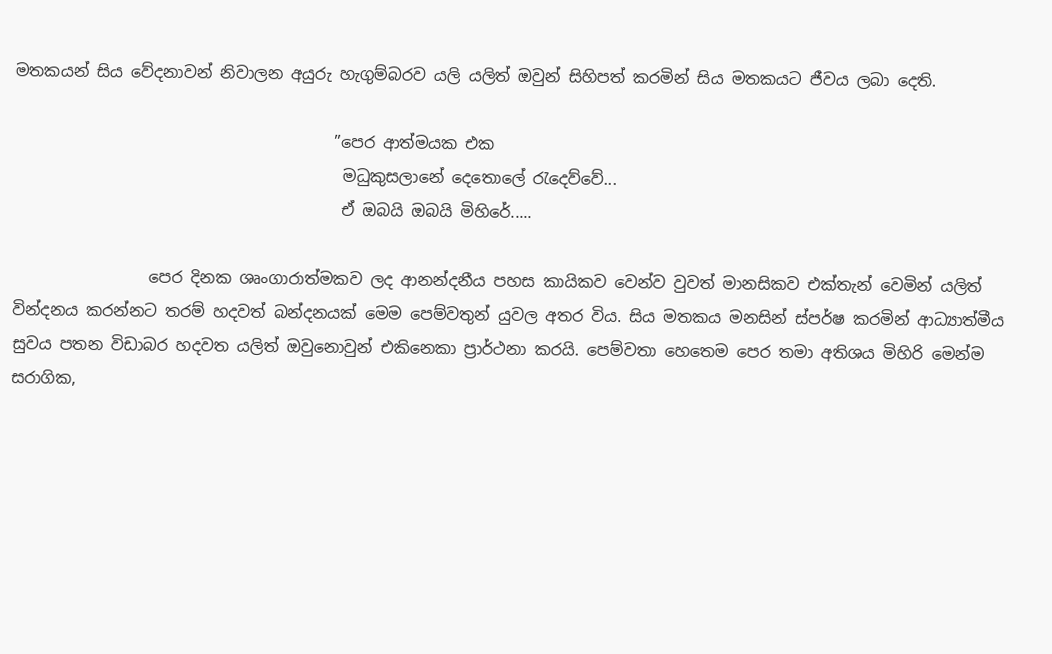මතකයන් සිය වේදනාවන් නිවාලන අයුරු හැගුම්බරව යලි යලිත් ඔවුන් සිහිපත් කරමින් සිය මතකයට ජීවය ලබා දෙති.

                                        ”පෙර ආත්මයක එක
                                         මධුකුසලානේ දෙතොලේ රැදෙව්වේ...
                                         ඒ ඔබයි ඔබයි මිහිරේ.....

                 පෙර දිනක ශෘංගාරාත්මකව ලද ආනන්දනීය පහස කායිකව වෙන්ව වුවත් මානසිකව එක්තැන් වෙමින් යලිත් වින්දනය කරන්නට තරම් හදවත් බන්දනයක් මෙම පෙම්වතුන් යුවල අතර විය. සිය මතකය මනසින් ස්පර්ෂ කරමින් ආධ්‍යාත්මීය සුවය පතන විඩාබර හදවත යලිත් ඔවුනොවුන් එකිනෙකා ප්‍රාර්ථනා කරයි. පෙම්වතා හෙතෙම පෙර තමා අතිශය මිහිරි මෙන්ම සරාගික,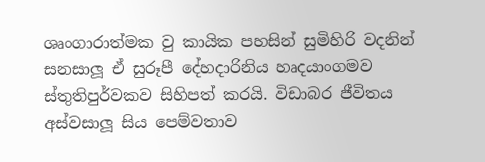ශෘංගාරාත්මක වු කායික පහසින් සුමිහිරි වදනින් සනසාලූ ඒ සුරූපී දේහදාරිනිය හෘදයාංගමව ස්තුතිපුර්වකව සිහිපත් කරයි. විඩාබර ජීවිතය අස්වසාලූ සිය පෙම්වතාව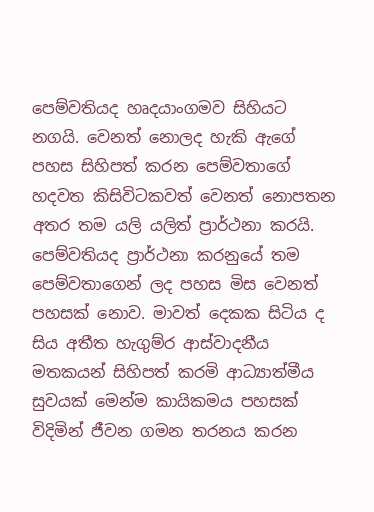පෙම්වතියද හෘදයාංගමව සිහියට නගයි. වෙනත් නොලද හැකි ඇගේ පහස සිහිපත් කරන පෙම්වතාගේ හදවත කිසිවිටකවත් වෙනත් නොපතන අතර තම යලි යලිත් ප්‍රාර්ථනා කරයි. පෙම්වතියද ප්‍රාර්ථනා කරනුයේ තම පෙම්වතාගෙන් ලද පහස මිස වෙනත් පහසක් නොව. මාවත් දෙකක සිටිය ද සිය අතීත හැගුම්ර ආස්වාදනීය මතකයන් සිහිපත් කරමි ආධ්‍යාත්මීය සුවයක් මෙන්ම කායිකමය පහසක් විදිමින් ජීවන ගමන තරනය කරන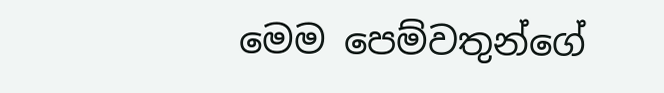මෙම පෙම්වතුන්ගේ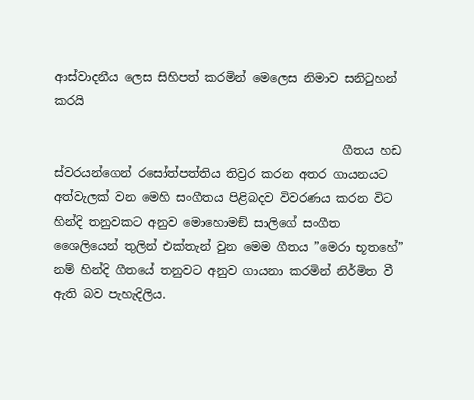ආස්වාදනීය ලෙස සිහිපත් කරමින් මෙලෙස නිමාව සනිටුහන් කරයි

                                                ගීතය හඩ ස්වරයන්ගෙන් රසෝත්පත්තිය තිව්‍රර කරන අතර ගායනයට අත්වැලක් වන මෙහි සංගීතය පිළිබදව විවරණය කරන විට හින්දි තනුවකට අනුව මොහොමඞ් සාලිගේ සංගීත ශෛලියෙන් තුලින් එක්තැන් වුන මෙම ගීතය ”මෙරා භූතහේ” නම් හින්දි ගීතයේ තනුවට අනුව ගායනා කරමින් නිර්මිත වී ඇති බව පැහැදිලිය.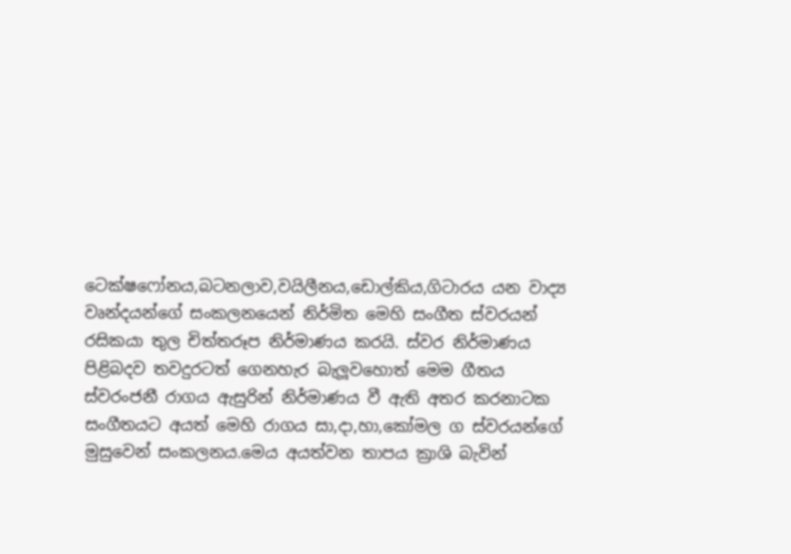ටෙක්ෂෆෝනය,බටනලාව,වයිලීනය,ඩොල්කිය,ගිටාරය යන වාද්‍ය වෘන්දයන්ගේ සංකලනයෙන් නිර්මිත මෙහි සංගීත ස්වරයන් රසිකයා තුල චිත්තරූප නිර්මාණය කරයි. ස්වර නිර්මාණය පිළිබදව තවදුරටත් ගෙනහැර බැලූවහොත් මෙම ගීතය ස්වරංජනී රාගය ඇසුරින් නිර්මාණය වී ඇති අතර කරනාටක සංගීතයට අයත් මෙහි රාගය සා,දා,හා,කෝමල ග ස්වරයන්ගේ මුසුවෙන් සංකලනය.මෙය අයත්වන තාපය ක්‍රාශි බැවින්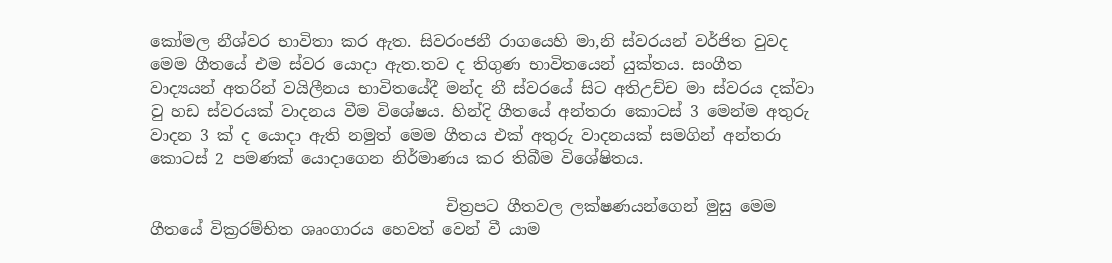කෝමල නීශ්වර භාවිතා කර ඇත. සිවරංජනී රාගයෙහි මා,නි ස්වරයන් වර්ජිත වුවද මෙම ගීතයේ එම ස්වර යොදා ඇත.තව ද තිගුණ භාවිතයෙන් යුක්තය. සංගීත වාද්‍යයන් අතරින් වයිලීනය භාවිතයේදී මන්ද නී ස්වරයේ සිට අතිඋච්ච මා ස්වරය දක්වා වු හඩ ස්වරයක් වාදනය වීම විශේෂය. හින්දි ගීතයේ අන්තරා කොටස් 3 මෙන්ම අතුරු වාදන 3 ක් ද යොදා ඇති නමුත් මෙම ගීතය එක් අතුරු වාදනයක් සමගින් අන්තරා කොටස් 2 පමණක් යොදාගෙන නිර්මාණය කර තිබීම විශේෂිතය.

                                     චිත්‍රපට ගීතවල ලක්ෂණයන්ගෙන් මුසු මෙම ගීතයේ වික්‍රරම්භිත ශෘංගාරය හෙවත් වෙන් වී යාම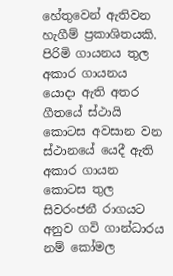හේතුවෙන් ඇතිවන හැගීම් ප්‍රකාශිතයකි. පිරිමි ගායනය තුල අකාර ගායනය යොදා ඇති අතර ගීතයේ ස්ථායි කොටස අවසාන වන ස්ථානයේ යෙදී ඇති අකාර ගායන කොටස තුල සිවරංජනී රාගයට අනුව ගවි ගාන්ධාරය නම් කෝමල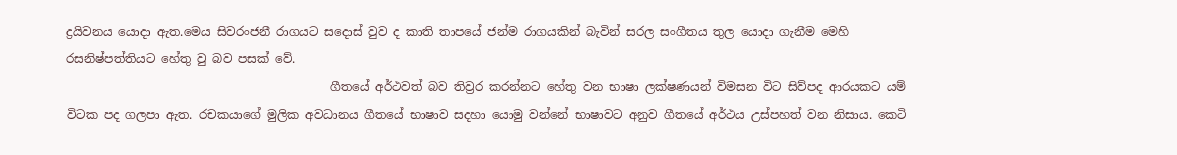ද්‍රයිවනය යොදා ඇත.මෙය සිවරංජනී රාගයට සදොස් වුව ද කාති තාපයේ ජන්ම රාගයකින් බැවින් සරල සංගීතය තුල යොදා ගැනීම මෙහි රසනිෂ්පත්තියට හේතු වු බව පසක් වේ.
                                            ගීතයේ අර්ථවත් බව තිව්‍රර කරන්නට හේතු වන භාෂා ලක්ෂණයන් විමසන විට සිව්පද ආරයකට යම් විටක පද ගලපා ඇත. රචකයාගේ මුලික අවධානය ගීතයේ භාෂාව සදහා යොමු වන්නේ භාෂාවට අනුව ගීතයේ අර්ථය උස්පහත් වන නිසාය. කෙටි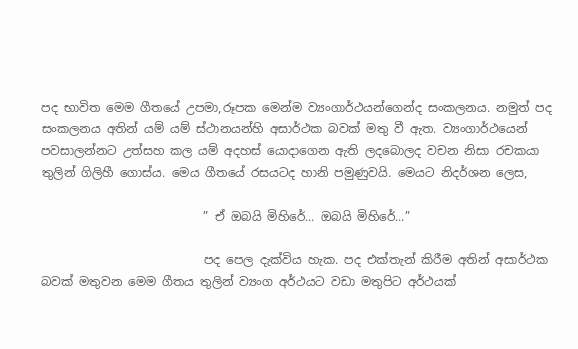පද භාවිත මෙම ගීතයේ උපමා,රූපක මෙන්ම ව්‍යංගාර්ථයන්ගෙන්ද සංකලනය. නමුත් පද සංකලනය අතින් යම් යම් ස්ථානයන්හි අසාර්ථක බවක් මතු වී ඇත. ව්‍යංගාර්ථයෙන් පවසාලන්නට උත්සහ කල යම් අදහස් යොදාගෙන ඇති ලදබොලද වචන නිසා රචකයා තුලින් ගිලිහී ගොස්ය. මෙය ගීතයේ රසයටද හානි පමුණුවයි. මෙයට නිදර්ශන ලෙස,

                           ” ඒ ඔබයි මිහිරේ... ඔබයි මිහිරේ...”

                           පද පෙල දැක්විය හැක. පද එක්තැන් කිරීම අතින් අසාර්ථක බවක් මතුවන මෙම ගීතය තුලින් ව්‍යංග අර්ථයට වඩා මතුපිට අර්ථයක්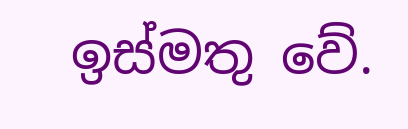ඉස්මතු වේ.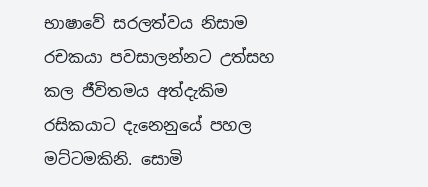භාෂාවේ සරලත්වය නිසාම රචකයා පවසාලන්නට උත්සහ කල ජීවිතමය අත්දැකිම රසිකයාට දැනෙනුයේ පහල මට්ටමකිනි. සොමි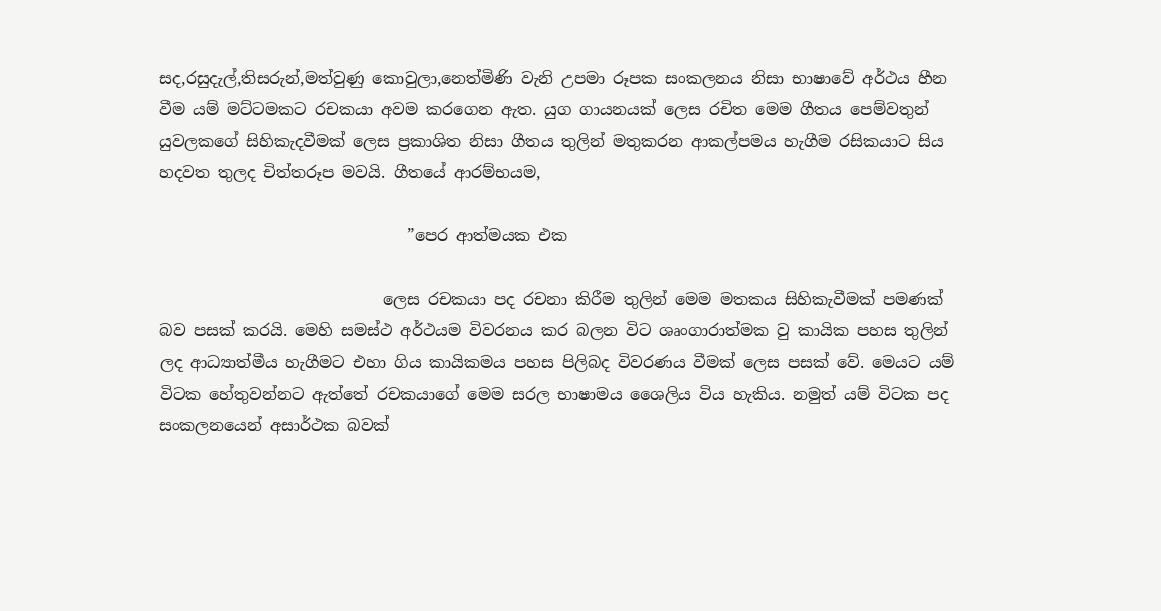සද,රසුදැල්,තිසරුන්,මත්වුණු කොවුලා,නෙත්මිණි වැනි උපමා රූපක සංකලනය නිසා භාෂාවේ අර්ථය හීන වීම යම් මට්ටමකට රචකයා අවම කරගෙන ඇත. යුග ගායනයක් ලෙස රචිත මෙම ගීතය පෙම්වතුන් යුවලකගේ සිහිකැදවීමක් ලෙස ප්‍රකාශිත නිසා ගීතය තුලින් මතුකරන ආකල්පමය හැගීම රසිකයාට සිය හදවත තුලද චිත්තරූප මවයි. ගීතයේ ආරම්භයම,

                               ”පෙර ආත්මයක එක

                            ලෙස රචකයා පද රචනා කිරීම තුලින් මෙම මතකය සිහිකැවීමක් පමණක් බව පසක් කරයි. මෙහි සමස්ථ අර්ථයම විවරනය කර බලන විට ශෘංගාරාත්මක වු කායික පහස තුලින් ලද ආධ්‍යාත්මීය හැගීමට එහා ගිය කායිකමය පහස පිලිබද විවරණය වීමක් ලෙස පසක් වේ. මෙයට යම් විටක හේතුවන්නට ඇත්තේ රචකයාගේ මෙම සරල භාෂාමය ශෛලිය විය හැකිය. නමුත් යම් විටක පද සංකලනයෙන් අසාර්ථක බවක්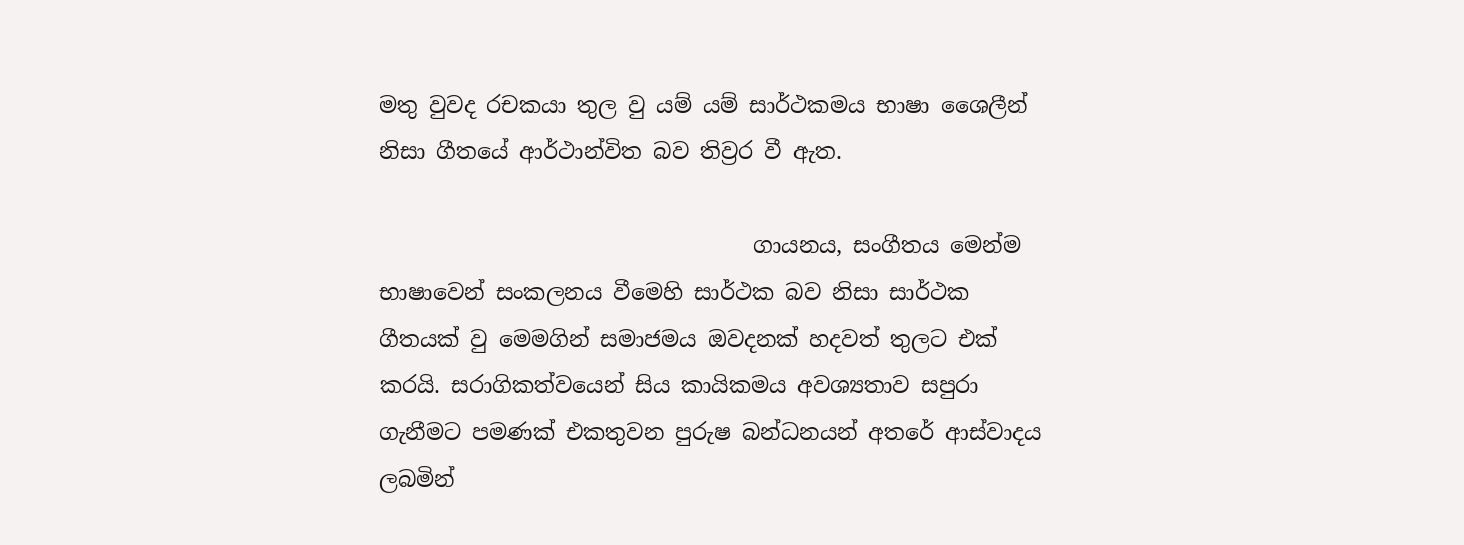මතු වුවද රචකයා තුල වු යම් යම් සාර්ථකමය භාෂා ශෛලීන් නිසා ගීතයේ ආර්ථාන්විත බව තිව්‍රර වී ඇත.

                                  ගායනය, සංගීතය මෙන්ම භාෂාවෙන් සංකලනය වීමෙහි සාර්ථක බව නිසා සාර්ථක ගීතයක් වු මෙමගින් සමාජමය ඔවදනක් හදවත් තුලට එක් කරයි. සරාගිකත්වයෙන් සිය කායිකමය අවශ්‍යතාව සපුරා ගැනීමට පමණක් එකතුවන පුරුෂ බන්ධනයන් අතරේ ආස්වාදය ලබමින්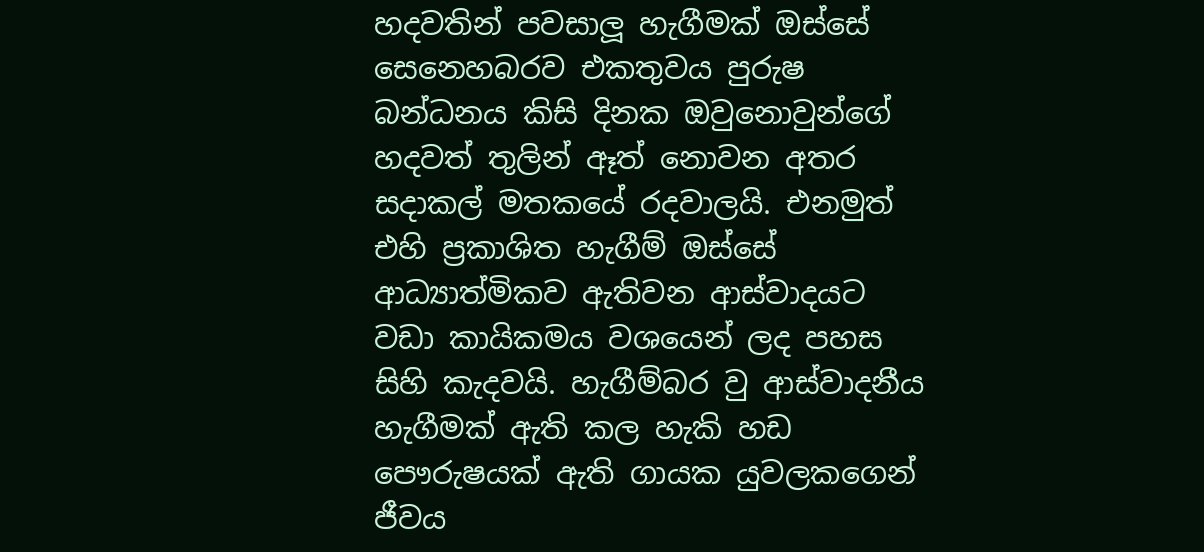හදවතින් පවසාලූ හැගීමක් ඔස්සේ සෙනෙහබරව එකතුවය පුරුෂ බන්ධනය කිසි දිනක ඔවුනොවුන්ගේ හදවත් තුලින් ඈත් නොවන අතර සදාකල් මතකයේ රදවාලයි. එනමුත් එහි ප්‍රකාශිත හැගීම් ඔස්සේ ආධ්‍යාත්මිකව ඇතිවන ආස්වාදයට වඩා කායිකමය වශයෙන් ලද පහස සිහි කැදවයි. හැගීම්බර වු ආස්වාදනීය හැගීමක් ඇති කල හැකි හඩ පෞරුෂයක් ඇති ගායක යුවලකගෙන් ජීවය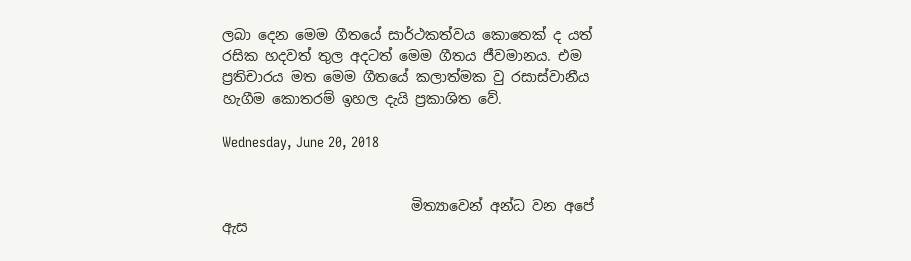ලබා දෙන මෙම ගීතයේ සාර්ථකත්වය කොතෙක් ද යත් රසික හදවත් තුල අදටත් මෙම ගීතය ජීවමානය. එම ප්‍රතිචාරය මත මෙම ගීතයේ කලාත්මක වු රසාස්වානීය හැගීම කොතරම් ඉහල දැයි ප්‍රකාශිත වේ.

Wednesday, June 20, 2018


                           මිත්‍යාවෙන් අන්ධ වන අපේ ඇස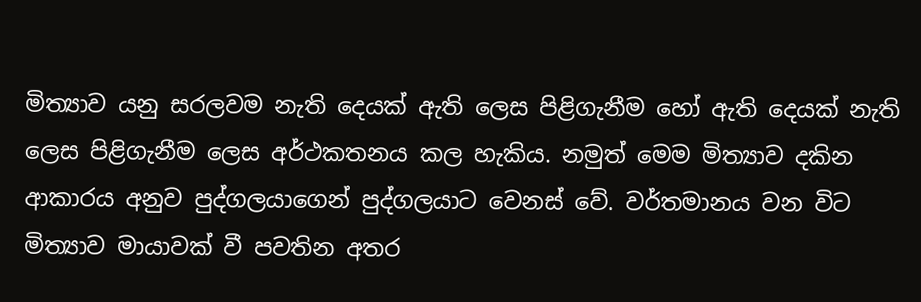මිත්‍යාව යනු සරලවම නැති දෙයක් ඇති ලෙස පිළිගැනීම හෝ ඇති දෙයක් නැති ලෙස පිළිගැනීම ලෙස අර්ථකතනය කල හැකිය. නමුත් මෙම මිත්‍යාව දකින ආකාරය අනුව පුද්ගලයාගෙන් පුද්ගලයාට වෙනස් වේ. වර්තමානය වන විට මිත්‍යාව මායාවක් වී පවතින අතර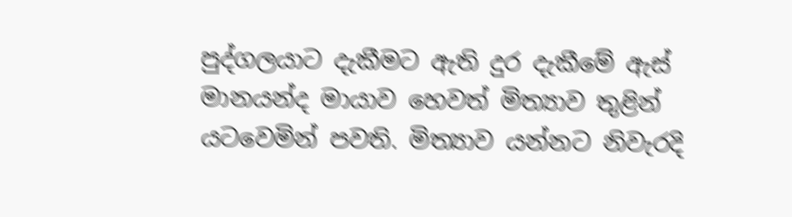පුද්ගලයාට දැකීමට ඇති දුර දැකීමේ ඇස් මානයන්ද මායාව හෙවත් මිත්‍යාව තුළින් යටවෙමින් පවති. මිත්‍යාව යන්නට නිවැරදි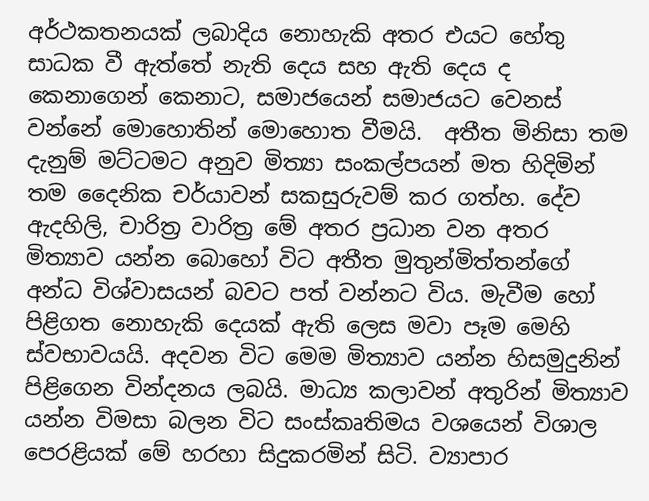අර්ථකතනයක් ලබාදිය නොහැකි අතර එයට හේතු සාධක වී ඇත්තේ නැති දෙය සහ ඇති දෙය ද කෙනාගෙන් කෙනාට, සමාජයෙන් සමාජයට වෙනස් වන්නේ මොහොතින් මොහොත වීමයි.  අතීත මිනිසා තම දැනුම් මට්ටමට අනුව මිත්‍යා සංකල්පයන් මත හිදිමින් තම දෛනික චර්යාවන් සකසුරුවම් කර ගත්හ. දේව ඇදහිලි, චාරිත්‍ර වාරිත්‍ර මේ අතර ප්‍රධාන වන අතර මිත්‍යාව යන්න බොහෝ විට අතීත මුතුන්මිත්තන්ගේ අන්ධ විශ්වාසයන් බවට පත් වන්නට විය. මැවීම හෝ පිළිගත නොහැකි දෙයක් ඇති ලෙස මවා පෑම මෙහි ස්වභාවයයි. අදවන විට මෙම මිත්‍යාව යන්න හිසමුදුනින් පිළිගෙන වින්දනය ලබයි. මාධ්‍ය කලාවන් අතුරින් මිත්‍යාව යන්න විමසා බලන විට සංස්කෘතිමය වශයෙන් විශාල පෙරළියක් මේ හරහා සිදුකරමින් සිටි. ව්‍යාපාර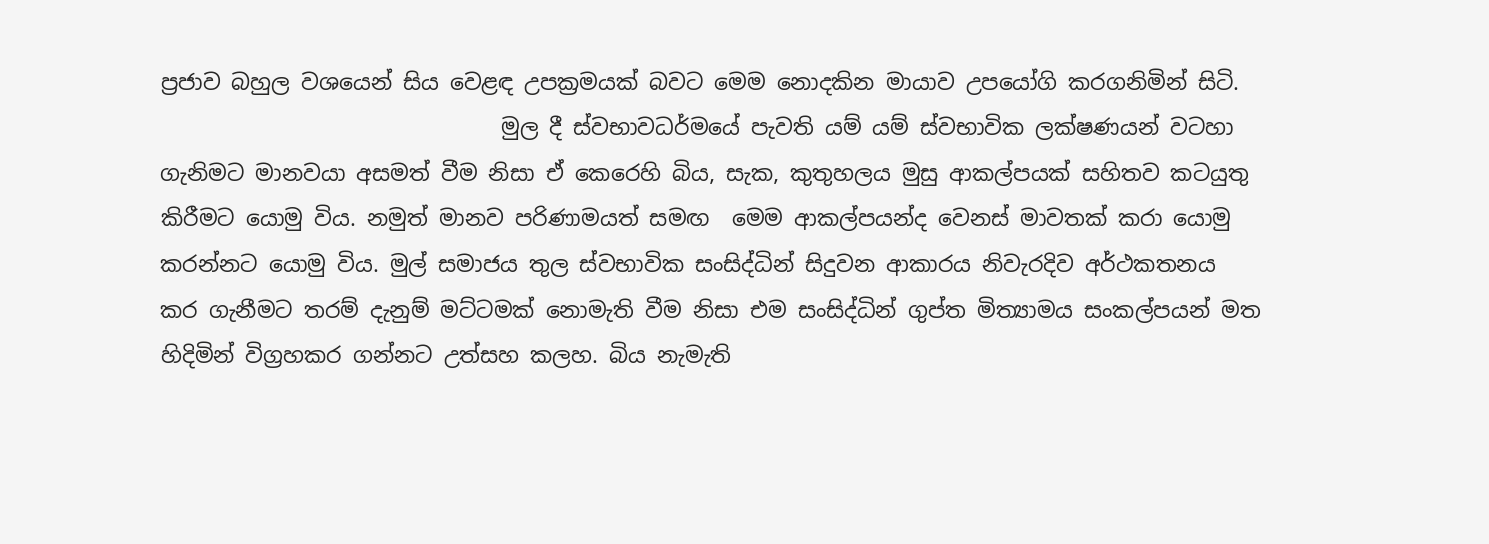ප්‍රජාව බහුල වශයෙන් සිය වෙළඳ උපක්‍රමයක් බවට මෙම නොදකින මායාව උපයෝගි කරගනිමින් සිටි.
                               මුල දී ස්වභාවධර්මයේ පැවති යම් යම් ස්වභාවික ලක්ෂණයන් වටහා ගැනිමට මානවයා අසමත් වීම නිසා ඒ කෙරෙහි බිය, සැක, කුතුහලය මුසු ආකල්පයක් සහිතව කටයුතු කිරීමට යොමු විය. නමුත් මානව පරිණාමයත් සමඟ  මෙම ආකල්පයන්ද වෙනස් මාවතක් කරා යොමු කරන්නට යොමු විය. මුල් සමාජය තුල ස්වභාවික සංසිද්ධින් සිදුවන ආකාරය නිවැරදිව අර්ථකතනය කර ගැනීමට තරම් දැනුම් මට්ටමක් නොමැති වීම නිසා එම සංසිද්ධින් ගුප්ත මිත්‍යාමය සංකල්පයන් මත හිදිමින් විග්‍රහකර ගන්නට උත්සහ කලහ. බිය නැමැති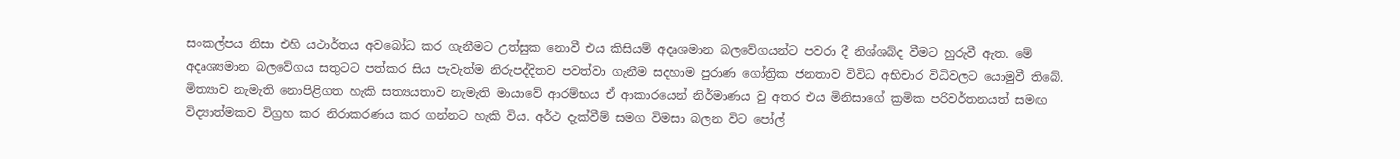සංකල්පය නිසා එහි යථාර්තය අවබෝධ කර ගැනීමට උත්සුක නොවී එය කිසියම් අදෘශමාන බලවේගයන්ට පවරා දී නිශ්ශබ්ද වීමට හුරුවී ඇත. මේ අදෘශ්‍යමාන බලවේගය සතුටට පත්කර සිය පැවැත්ම නිරුපද්දිතව පවත්වා ගැනීම සදහාම පුරාණ ගෝත්‍රික ජනතාව විවිධ අභිචාර විධිවලට යොමුවී තිබේ. මිත්‍යාව නැමැති නොපිළිගත හැකි සත්‍යයතාව නැමැති මායාවේ ආරම්භය ඒ ආකාරයෙන් නිර්මාණය වු අතර එය මිනිසාගේ ක්‍රමික පරිවර්තනයත් සමඟ විද්‍යාත්මකව විග්‍රහ කර නිරාකරණය කර ගන්නට හැකි විය. අර්ථ දැක්වීම් සමග විමසා බලන විට පෝල්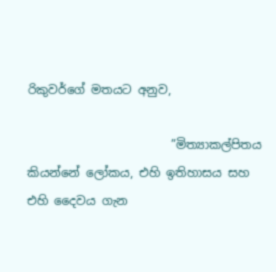රිකුවර්ගේ මතයට අනුව,

                        ”මිත්‍යාකල්පිතය කියන්නේ ලෝකය, එහි ඉතිහාසය සහ එහි දෛවය ගැන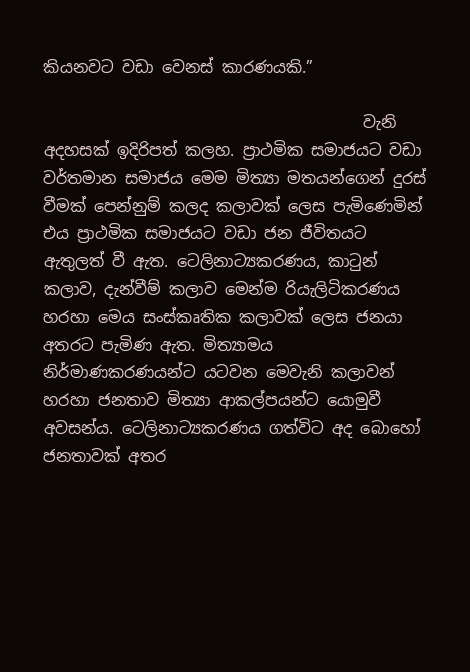කියනවට වඩා වෙනස් කාරණයකි.”

                                        වැනි අදහසක් ඉදිරිපත් කලහ. ප්‍රාථමික සමාජයට වඩා වර්තමාන සමාජය මෙම මිත්‍යා මතයන්ගෙන් දුරස් වීමක් පෙන්නුම් කලද කලාවක් ලෙස පැමිණෙමින්  එය ප්‍රාථමික සමාජයට වඩා ජන ජීවිතයට ඇතුලත් වී ඇත. ටෙලිනාට්‍යකරණය, කාටුන් කලාව, දැන්වීම් කලාව මෙන්ම රියැලිටිකරණය හරහා මෙය සංස්කෘතික කලාවක් ලෙස ජනයා අතරට පැමිණ ඇත. මිත්‍යාමය නිර්මාණකරණයන්ට යටවන මෙවැනි කලාවන් හරහා ජනතාව මිත්‍යා ආකල්පයන්ට යොමුවී අවසන්ය. ටෙලිනාට්‍යකරණය ගත්විට අද බොහෝ ජනතාවක් අතර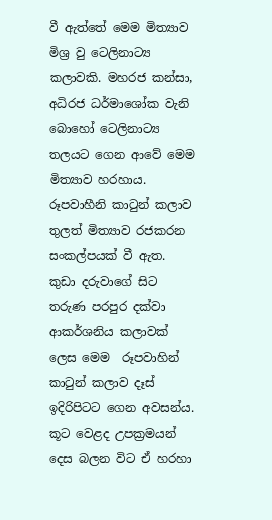වී ඇත්තේ මෙම මිත්‍යාව මිශ්‍ර වු ටෙලිනාට්‍ය කලාවකි. මහරජ කන්සා, අධිරජ ධර්මාශෝක වැනි බොහෝ ටෙලිනාට්‍ය තලයට ගෙන ආවේ මෙම මිත්‍යාව හරහාය.  රූපවාහීනි කාටුන් කලාව තුලත් මිත්‍යාව රජකරන සංකල්පයක් වී ඇත. කුඩා දරුවාගේ සිට තරුණ පරපුර දක්වා ආකර්ශනිය කලාවක් ලෙස මෙම  රූපවාහින් කාටුන් කලාව දෑස් ඉදිරිපිටට ගෙන අවසන්ය. කූට වෙළද උපක්‍රමයන් දෙස බලන විට ඒ හරහා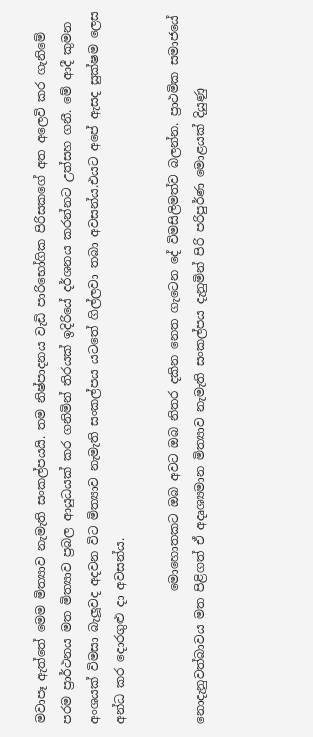මවාපෑ ඇත්තේ මෙම මිත්‍යාව නැමැති සංකල්පයයි. තම නිෂ්පාදනය වැඩි පාරිභෝගික පිරිසකගේ අත අලෙවි කර ගැනිමේ පරම ප්‍රාර්ථනය මත මිත්‍යාව ප්‍රබල ආයුධයක් කර ගනිමින් තිරයක් ඉදිරියේ දර්ශනය කරන්නට උත්සහ ගනී. මේ ආදී කුමන අංශයක් විමසා බැලූවද අදවන විට මිත්‍යාව නැමැති සංකල්පය යටතේ ගිල්ලවා තබා අවසන්ය.එයට අපේ ඇසද සුක්ෂම ලෙස අන්ධ කර දොරගුළු දා අවසන්ය.

                      මොහොතකට ඔබ අවට ඔබ නිතර දකින නෙත ගැටෙන දේ විමසිලිමත්ව බලන්න. ප්‍රාථමික සමාජයේ නොදැනුවත්බාවය මත පිළිගත් ඒ අදෘශ්‍යමාන මිත්‍යාව නැමැති සංකල්පය දැනුමින් පිරි පරිපුර්ණ මොළයක් දියුණු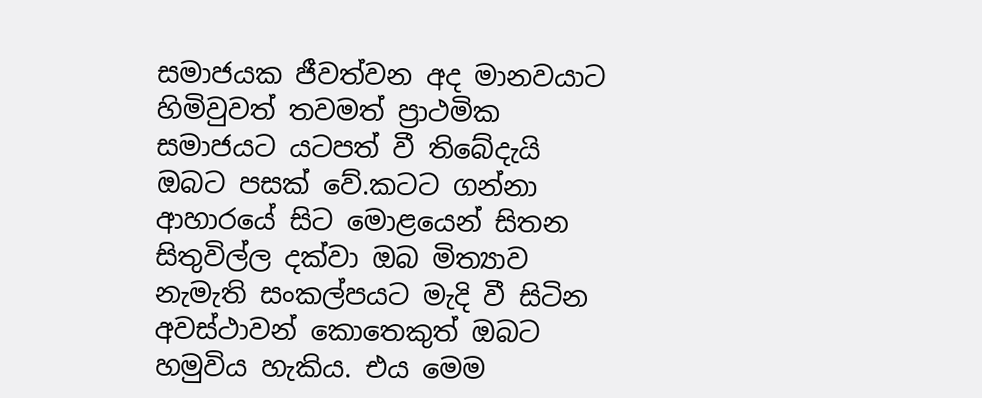සමාජයක ජීවත්වන අද මානවයාට හිමිවුවත් තවමත් ප්‍රාථමික සමාජයට යටපත් වී තිබේදැයි ඔබට පසක් වේ.කටට ගන්නා ආහාරයේ සිට මොළයෙන් සිතන සිතුවිල්ල දක්වා ඔබ මිත්‍යාව නැමැති සංකල්පයට මැදි වී සිටින අවස්ථාවන් කොතෙකුත් ඔබට හමුවිය හැකිය. එය මෙම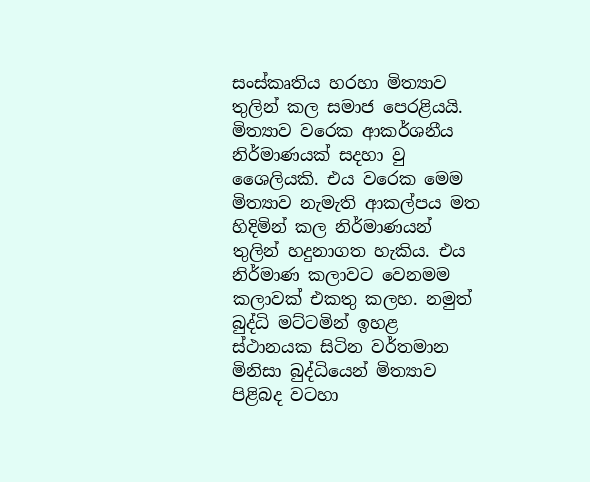සංස්කෘතිය හරහා මිත්‍යාව තුලින් කල සමාජ පෙරළියයි. මිත්‍යාව වරෙක ආකර්ශනීය නිර්මාණයක් සදහා වු ශෛලියකි. එය වරෙක මෙම මිත්‍යාව නැමැති ආකල්පය මත හිදිමින් කල නිර්මාණයන් තුලින් හදුනාගත හැකිය. එය නිර්මාණ කලාවට වෙනමම කලාවක් එකතු කලහ. නමුත් බුද්ධි මට්ටමින් ඉහළ ස්ථානයක සිටින වර්තමාන මිනිසා බුද්ධියෙන් මිත්‍යාව පිළිබද වටහා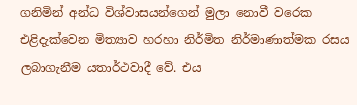ගනිමින් අන්ධ විශ්වාසයන්ගෙන් මුලා නොවී වරෙක එළිදැක්වෙන මිත්‍යාව හරහා නිර්මිත නිර්මාණාත්මක රසය ලබාගැනීම යතාර්ථවාදී වේ. එය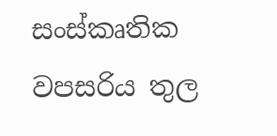සංස්කෘතික වපසරිය තුල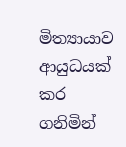මිත්‍යායාව ආයුධයක් කර ගනිමින්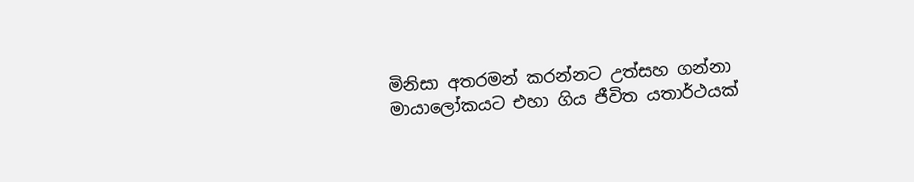මිනිසා අතරමන් කරන්නට උත්සහ ගන්නා මායාලෝකයට එහා ගිය ජීවිත යතාර්ථයක්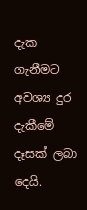දැක ගැනීමට අවශ්‍ය දුර දැකීමේ දෑසක් ලබා දෙයි.